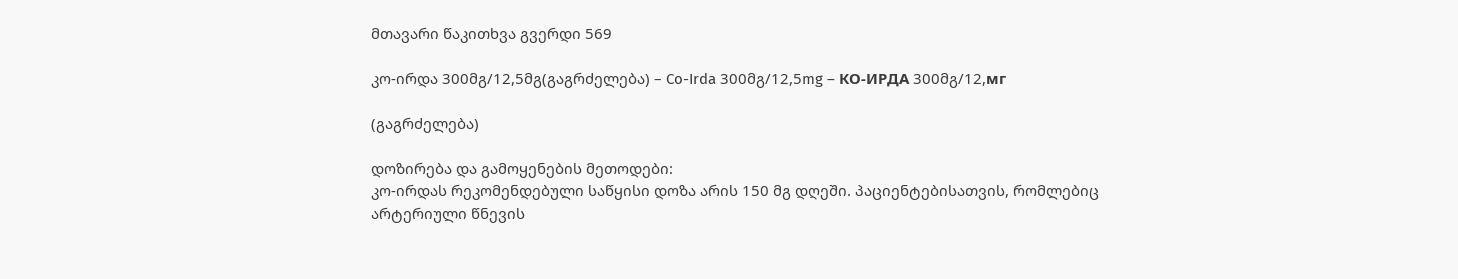მთავარი წაკითხვა გვერდი 569

კო-ირდა 300მგ/12,5მგ(გაგრძელება) – Co-Irda 300მგ/12,5mg – КО-ИРДА 300მგ/12,мг

(გაგრძელება)

დოზირება და გამოყენების მეთოდები:
კო-ირდას რეკომენდებული საწყისი დოზა არის 150 მგ დღეში. პაციენტებისათვის, რომლებიც არტერიული წნევის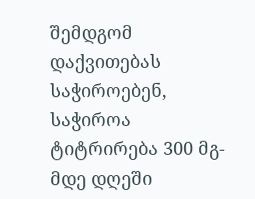შემდგომ დაქვითებას საჭიროებენ, საჭიროა ტიტრირება 300 მგ-მდე დღეში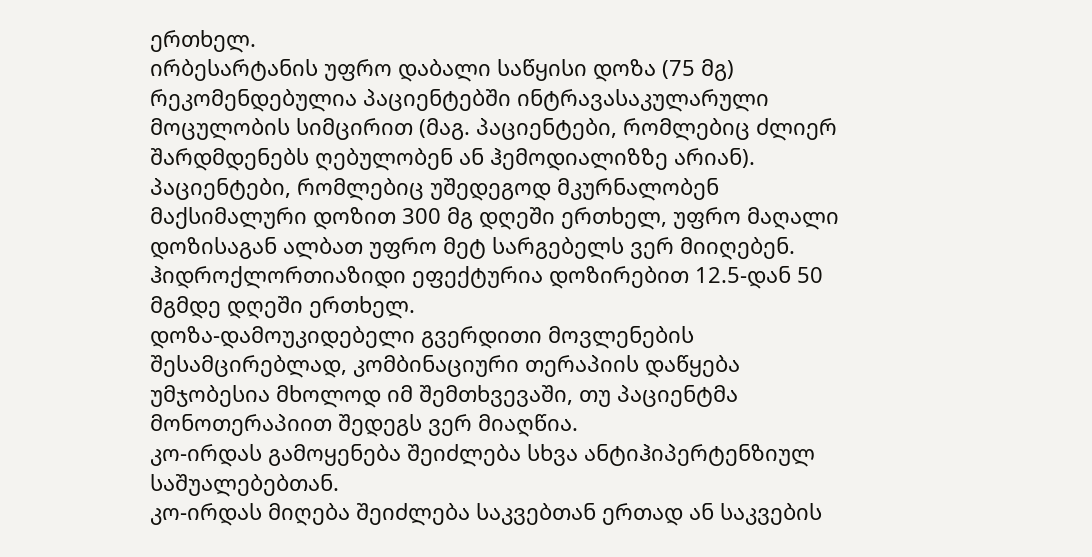ერთხელ.
ირბესარტანის უფრო დაბალი საწყისი დოზა (75 მგ) რეკომენდებულია პაციენტებში ინტრავასაკულარული მოცულობის სიმცირით (მაგ. პაციენტები, რომლებიც ძლიერ შარდმდენებს ღებულობენ ან ჰემოდიალიზზე არიან). პაციენტები, რომლებიც უშედეგოდ მკურნალობენ მაქსიმალური დოზით 300 მგ დღეში ერთხელ, უფრო მაღალი დოზისაგან ალბათ უფრო მეტ სარგებელს ვერ მიიღებენ.
ჰიდროქლორთიაზიდი ეფექტურია დოზირებით 12.5-დან 50 მგმდე დღეში ერთხელ.
დოზა-დამოუკიდებელი გვერდითი მოვლენების შესამცირებლად, კომბინაციური თერაპიის დაწყება უმჯობესია მხოლოდ იმ შემთხვევაში, თუ პაციენტმა მონოთერაპიით შედეგს ვერ მიაღწია.
კო-ირდას გამოყენება შეიძლება სხვა ანტიჰიპერტენზიულ საშუალებებთან.
კო-ირდას მიღება შეიძლება საკვებთან ერთად ან საკვების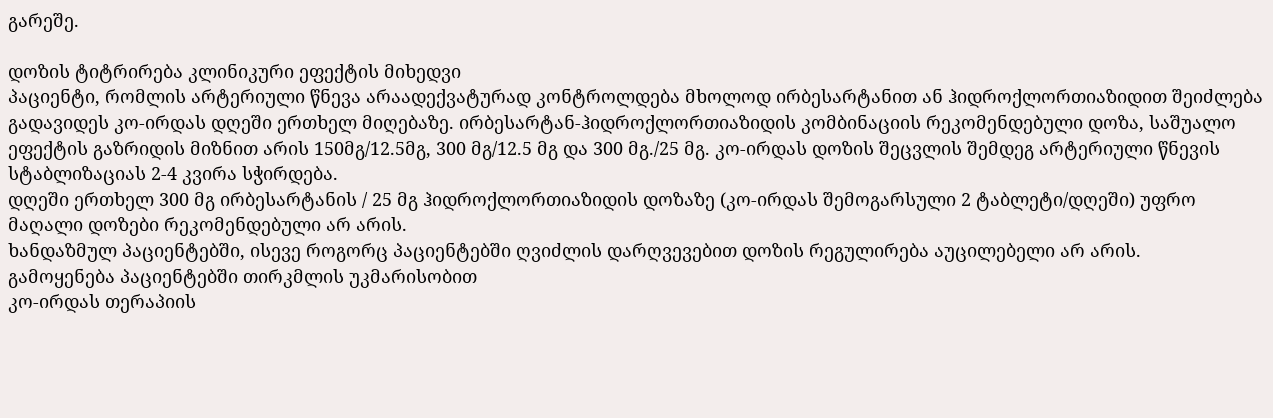გარეშე.

დოზის ტიტრირება კლინიკური ეფექტის მიხედვი
პაციენტი, რომლის არტერიული წნევა არაადექვატურად კონტროლდება მხოლოდ ირბესარტანით ან ჰიდროქლორთიაზიდით შეიძლება გადავიდეს კო-ირდას დღეში ერთხელ მიღებაზე. ირბესარტან-ჰიდროქლორთიაზიდის კომბინაციის რეკომენდებული დოზა, საშუალო ეფექტის გაზრიდის მიზნით არის 150მგ/12.5მგ, 300 მგ/12.5 მგ და 300 მგ./25 მგ. კო-ირდას დოზის შეცვლის შემდეგ არტერიული წნევის სტაბლიზაციას 2-4 კვირა სჭირდება.
დღეში ერთხელ 300 მგ ირბესარტანის / 25 მგ ჰიდროქლორთიაზიდის დოზაზე (კო-ირდას შემოგარსული 2 ტაბლეტი/დღეში) უფრო მაღალი დოზები რეკომენდებული არ არის.
ხანდაზმულ პაციენტებში, ისევე როგორც პაციენტებში ღვიძლის დარღვევებით დოზის რეგულირება აუცილებელი არ არის.
გამოყენება პაციენტებში თირკმლის უკმარისობით
კო-ირდას თერაპიის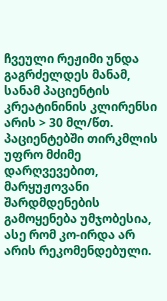ჩვეული რეჟიმი უნდა გაგრძელდეს მანამ, სანამ პაციენტის კრეატინინის კლირენსი არის > 30 მლ/წთ. პაციენტებში თირკმლის უფრო მძიმე დარღვევებით, მარყუჟოვანი შარდმდენების გამოყენება უმჯობესია, ასე რომ კო-ირდა არ არის რეკომენდებული.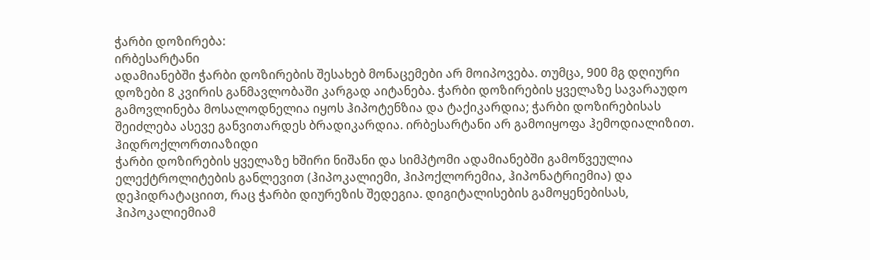ჭარბი დოზირება:
ირბესარტანი
ადამიანებში ჭარბი დოზირების შესახებ მონაცემები არ მოიპოვება. თუმცა, 900 მგ დღიური დოზები 8 კვირის განმავლობაში კარგად აიტანება. ჭარბი დოზირების ყველაზე სავარაუდო გამოვლინება მოსალოდნელია იყოს ჰიპოტენზია და ტაქიკარდია; ჭარბი დოზირებისას შეიძლება ასევე განვითარდეს ბრადიკარდია. ირბესარტანი არ გამოიყოფა ჰემოდიალიზით.
ჰიდროქლორთიაზიდი
ჭარბი დოზირების ყველაზე ხშირი ნიშანი და სიმპტომი ადამიანებში გამოწვეულია ელექტროლიტების განლევით (ჰიპოკალიემი, ჰიპოქლორემია, ჰიპონატრიემია) და დეჰიდრატაციით, რაც ჭარბი დიურეზის შედეგია. დიგიტალისების გამოყენებისას, ჰიპოკალიემიამ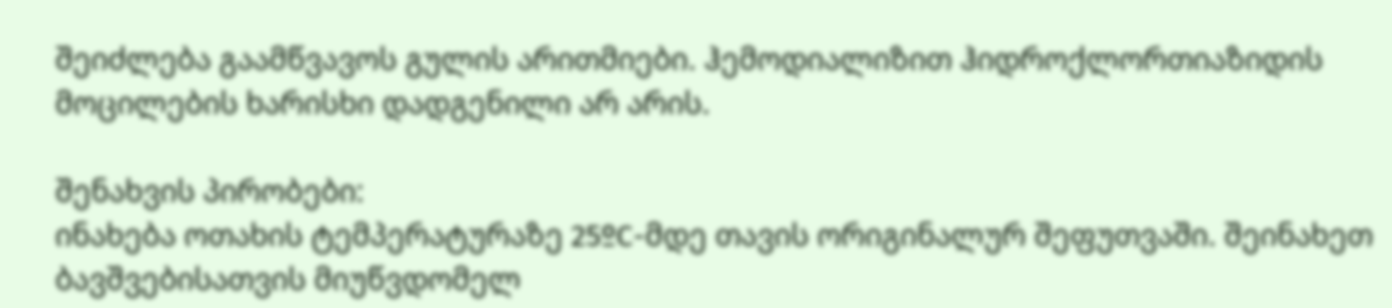შეიძლება გაამწვავოს გულის არითმიები. ჰემოდიალიზით ჰიდროქლორთიაზიდის მოცილების ხარისხი დადგენილი არ არის.

შენახვის პირობები:
ინახება ოთახის ტემპერატურაზე 25ºC-მდე თავის ორიგინალურ შეფუთვაში. შეინახეთ ბავშვებისათვის მიუწვდომელ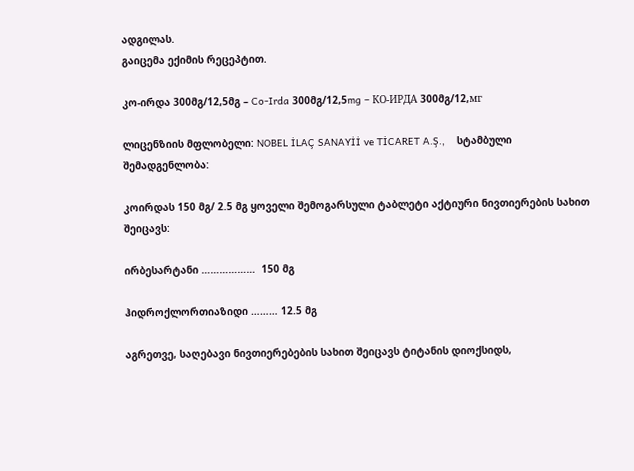ადგილას.
გაიცემა ექიმის რეცეპტით.

კო-ირდა 300მგ/12,5მგ – Co-Irda 300მგ/12,5mg – КО-ИРДА 300მგ/12,мг

ლიცენზიის მფლობელი: NOBEL İLAÇ SANAYİİ ve TİCARET A.Ş.,    სტამბული             შემადგენლობა:

კოირდას 150 მგ/ 2.5 მგ ყოველი შემოგარსული ტაბლეტი აქტიური ნივთიერების სახით შეიცავს:

ირბესარტანი ………………  150 მგ

ჰიდროქლორთიაზიდი ……… 12.5 მგ

აგრეთვე, საღებავი ნივთიერებების სახით შეიცავს ტიტანის დიოქსიდს,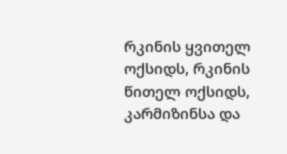რკინის ყვითელ ოქსიდს, რკინის წითელ ოქსიდს, კარმიზინსა და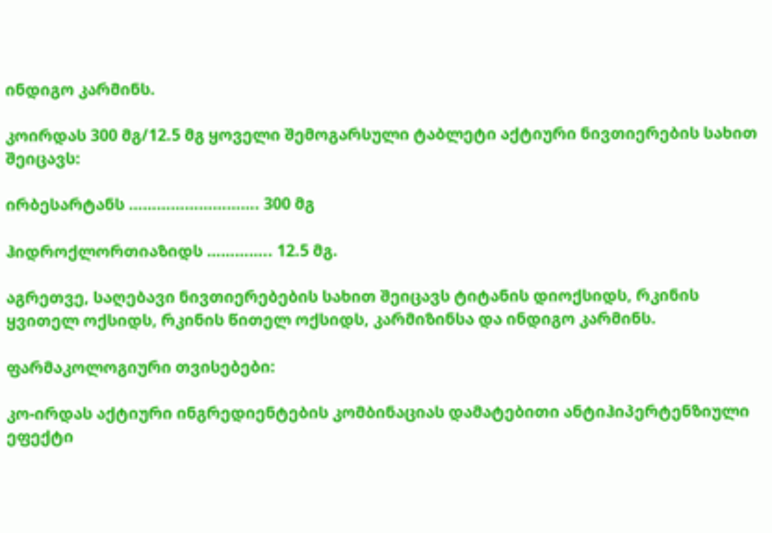ინდიგო კარმინს.

კოირდას 300 მგ/12.5 მგ ყოველი შემოგარსული ტაბლეტი აქტიური ნივთიერების სახით შეიცავს:

ირბესარტანს ………………………. 300 მგ

ჰიდროქლორთიაზიდს ………….. 12.5 მგ.

აგრეთვე, საღებავი ნივთიერებების სახით შეიცავს ტიტანის დიოქსიდს, რკინის ყვითელ ოქსიდს, რკინის წითელ ოქსიდს, კარმიზინსა და ინდიგო კარმინს.

ფარმაკოლოგიური თვისებები:

კო-ირდას აქტიური ინგრედიენტების კომბინაციას დამატებითი ანტიჰიპერტენზიული ეფექტი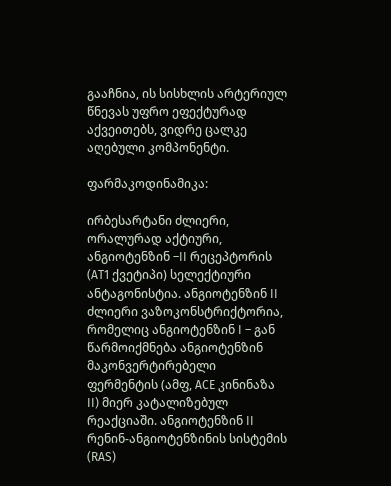გააჩნია, ის სისხლის არტერიულ წნევას უფრო ეფექტურად აქვეითებს, ვიდრე ცალკე აღებული კომპონენტი.

ფარმაკოდინამიკა:

ირბესარტანი ძლიერი, ორალურად აქტიური, ანგიოტენზინ –II რეცეპტორის (AT1 ქვეტიპი) სელექტიური ანტაგონისტია. ანგიოტენზინ II ძლიერი ვაზოკონსტრიქტორია, რომელიც ანგიოტენზინ I – გან წარმოიქმნება ანგიოტენზინ მაკონვერტირებელი ფერმენტის (ამფ, ACE კინინაზა II) მიერ კატალიზებულ რეაქციაში. ანგიოტენზინ II რენინ-ანგიოტენზინის სისტემის (RAS)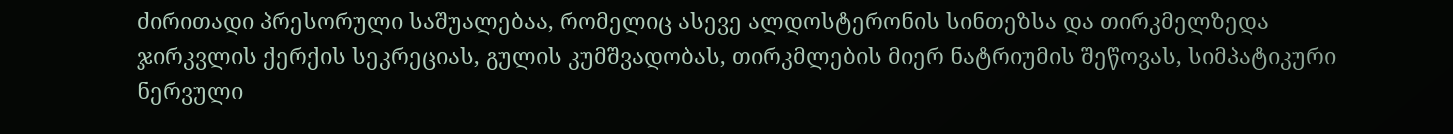ძირითადი პრესორული საშუალებაა, რომელიც ასევე ალდოსტერონის სინთეზსა და თირკმელზედა ჯირკვლის ქერქის სეკრეციას, გულის კუმშვადობას, თირკმლების მიერ ნატრიუმის შეწოვას, სიმპატიკური ნერვული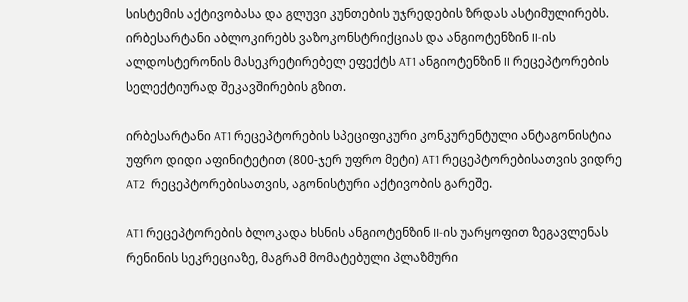სისტემის აქტივობასა და გლუვი კუნთების უჯრედების ზრდას ასტიმულირებს. ირბესარტანი აბლოკირებს ვაზოკონსტრიქციას და ანგიოტენზინ II-ის ალდოსტერონის მასეკრეტირებელ ეფექტს AT1 ანგიოტენზინ II რეცეპტორების სელექტიურად შეკავშირების გზით.

ირბესარტანი AT1 რეცეპტორების სპეციფიკური კონკურენტული ანტაგონისტია უფრო დიდი აფინიტეტით (800-ჯერ უფრო მეტი) AT1 რეცეპტორებისათვის ვიდრე AT2  რეცეპტორებისათვის, აგონისტური აქტივობის გარეშე.

AT1 რეცეპტორების ბლოკადა ხსნის ანგიოტენზინ II-ის უარყოფით ზეგავლენას რენინის სეკრეციაზე, მაგრამ მომატებული პლაზმური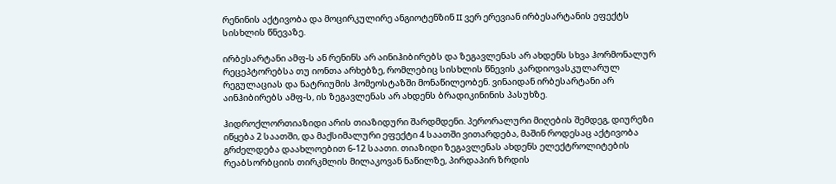რენინის აქტივობა და მოცირკულირე ანგიოტენზინ II ვერ ერევიან ირბესარტანის ეფექტს სისხლის წნევაზე.

ირბესარტანი ამფ-ს ან რენინს არ აინიჰიბირებს და ზეგავლენას არ ახდენს სხვა ჰორმონალურ რეცეპტორებსა თუ იონთა არხებზე, რომლებიც სისხლის წნევის კარდიოვასკულარულ რეგულაციას და ნატრიუმის ჰომეოსტაზში მონაწილეობენ. ვინაიდან ირბესარტანი არ აინჰიბირებს ამფ-ს, ის ზეგავლენას არ ახდენს ბრადიკინინის პასუხზე.

ჰიდროქლორთიაზიდი არის თიაზიდური შარდმდენი. პერორალური მიღების შემდეგ, დიურეზი იწყება 2 საათში, და მაქსიმალური ეფექტი 4 საათში ვითარდება, მაშინ როდესაც აქტივობა გრძელდება დაახლოებით 6-12 საათი. თიაზიდი ზეგავლენას ახდენს ელექტროლიტების რეაბსორბციის თირკმლის მილაკოვან ნაწილზე, პირდაპირ ზრდის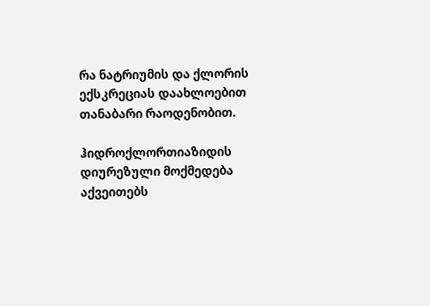რა ნატრიუმის და ქლორის ექსკრეციას დაახლოებით თანაბარი რაოდენობით.

ჰიდროქლორთიაზიდის დიურეზული მოქმედება აქვეითებს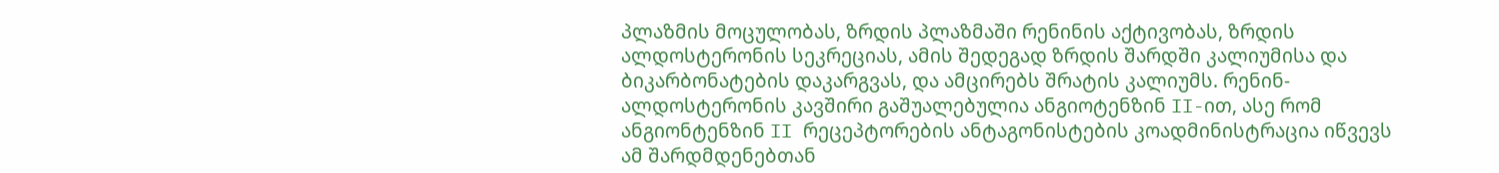პლაზმის მოცულობას, ზრდის პლაზმაში რენინის აქტივობას, ზრდის ალდოსტერონის სეკრეციას, ამის შედეგად ზრდის შარდში კალიუმისა და ბიკარბონატების დაკარგვას, და ამცირებს შრატის კალიუმს. რენინ-ალდოსტერონის კავშირი გაშუალებულია ანგიოტენზინ II-ით, ასე რომ ანგიონტენზინ II რეცეპტორების ანტაგონისტების კოადმინისტრაცია იწვევს ამ შარდმდენებთან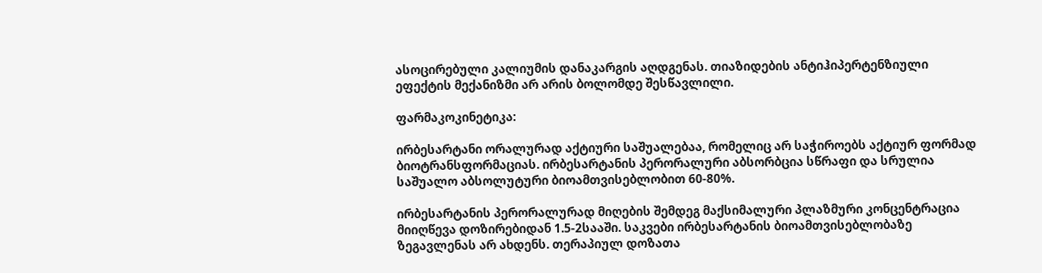ასოცირებული კალიუმის დანაკარგის აღდგენას. თიაზიდების ანტიჰიპერტენზიული ეფექტის მექანიზმი არ არის ბოლომდე შესწავლილი.

ფარმაკოკინეტიკა:

ირბესარტანი ორალურად აქტიური საშუალებაა, რომელიც არ საჭიროებს აქტიურ ფორმად ბიოტრანსფორმაციას. ირბესარტანის პერორალური აბსორბცია სწრაფი და სრულია საშუალო აბსოლუტური ბიოამთვისებლობით 60-80%.

ირბესარტანის პერორალურად მიღების შემდეგ მაქსიმალური პლაზმური კონცენტრაცია მიიღწევა დოზირებიდან 1.5-2სააში. საკვები ირბესარტანის ბიოამთვისებლობაზე ზეგავლენას არ ახდენს. თერაპიულ დოზათა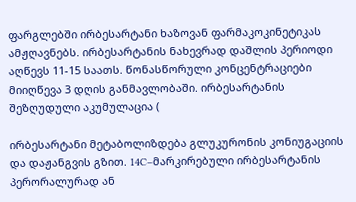ფარგლებში ირბესარტანი ხაზოვან ფარმაკოკინეტიკას ამჟღავნებს. ირბესარტანის ნახევრად დაშლის პერიოდი აღწევს 11-15 საათს. წონასწორული კონცენტრაციები მიიღწევა 3 დღის განმავლობაში. ირბესარტანის შეზღუდული აკუმულაცია (

ირბესარტანი მეტაბოლიზდება გლუკურონის კონიუგაციის და დაჟანგვის გზით. 14C–მარკირებული ირბესარტანის პერორალურად ან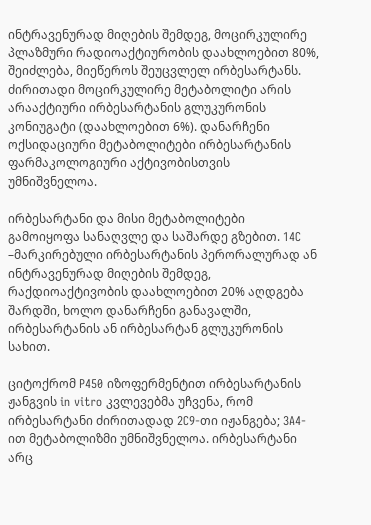ინტრავენურად მიღების შემდეგ, მოცირკულირე პლაზმური რადიოაქტიურობის დაახლოებით 80%, შეიძლება, მიეწეროს შეუცვლელ ირბესარტანს. ძირითადი მოცირკულირე მეტაბოლიტი არის არააქტიური ირბესარტანის გლუკურონის კონიუგატი (დაახლოებით 6%). დანარჩენი ოქსიდაციური მეტაბოლიტები ირბესარტანის ფარმაკოლოგიური აქტივობისთვის უმნიშვნელოა.

ირბესარტანი და მისი მეტაბოლიტები გამოიყოფა სანაღვლე და საშარდე გზებით. 14C –მარკირებული ირბესარტანის პერორალურად ან ინტრავენურად მიღების შემდეგ, რაქდიოაქტივობის დაახლოებით 20% აღდგება შარდში, ხოლო დანარჩენი განავალში, ირბესარტანის ან ირბესარტან გლუკურონის სახით.

ციტოქრომ P450 იზოფერმენტით ირბესარტანის ჟანგვის in vitro კვლევებმა უჩვენა, რომ ირბესარტანი ძირითადად 2C9-თი იჟანგება; 3A4-ით მეტაბოლიზმი უმნიშვნელოა. ირბესარტანი არც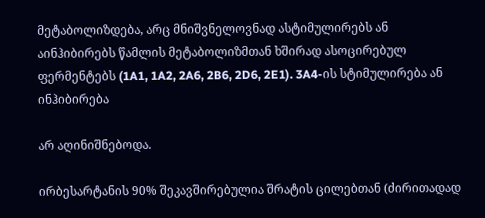მეტაბოლიზდება, არც მნიშვნელოვნად ასტიმულირებს ან აინჰიბირებს წამლის მეტაბოლიზმთან ხშირად ასოცირებულ ფერმენტებს (1A1, 1A2, 2A6, 2B6, 2D6, 2E1). 3A4-ის სტიმულირება ან ინჰიბირება

არ აღინიშნებოდა.

ირბესარტანის 90% შეკავშირებულია შრატის ცილებთან (ძირითადად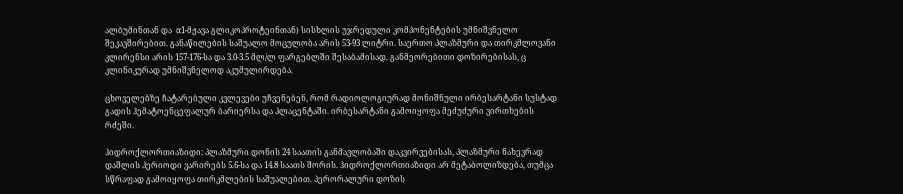ალბუმინთან და  α1-მჟავა გლიკოპროტეინთან) სისხლის უჯრედული კომპონენტების უმნიშვნელო შეკავშირებით. განაწილების საშუალო მოცულობა არის 53-93 ლიტრი. საერთო პლაზმური და თირკმლოვანი კლირენსი არის 157-176-სა და 3.0-3.5 მლ/ლ ფარგებლში შესაბამისად. განმეორებითი დოზირებისას, ც კლინიკურად უმნიშვნელოდ აკუმულირდება.

ცხოველებზე ჩატარებული კვლევები უჩვენებენ, რომ რადიოლოგიურად მონიშნული ირბესარტანი სუსტად გადის ჰემატოენცეფალურ ბარიერსა და პლაცენტაში. ირბესარტანი გამოიყოფა მეძუძური ვირთხების რძეში.

ჰიდროქლორთიაზიდი: პლაზმური დონის 24 საათის განმავლობაში დაკვირვებისას, პლაზმური ნახევრად დაშლის პერიოდი ვარირებს 5.6-სა და 14.8 საათს შორის. ჰიდროქლორთიაზიდი არ მეტაბოლიზდება, თუმცა სწრაფად გამოიყოფა თირკმლების საშუალებით. პერორალური დოზის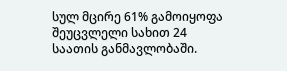სულ მცირე 61% გამოიყოფა შეუცვლელი სახით 24 საათის განმავლობაში.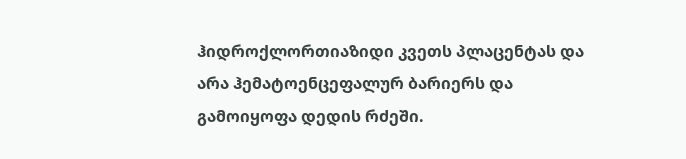ჰიდროქლორთიაზიდი კვეთს პლაცენტას და არა ჰემატოენცეფალურ ბარიერს და გამოიყოფა დედის რძეში.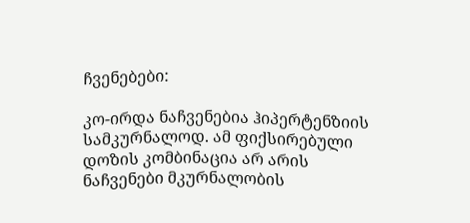ჩვენებები:

კო-ირდა ნაჩვენებია ჰიპერტენზიის სამკურნალოდ. ამ ფიქსირებული დოზის კომბინაცია არ არის ნაჩვენები მკურნალობის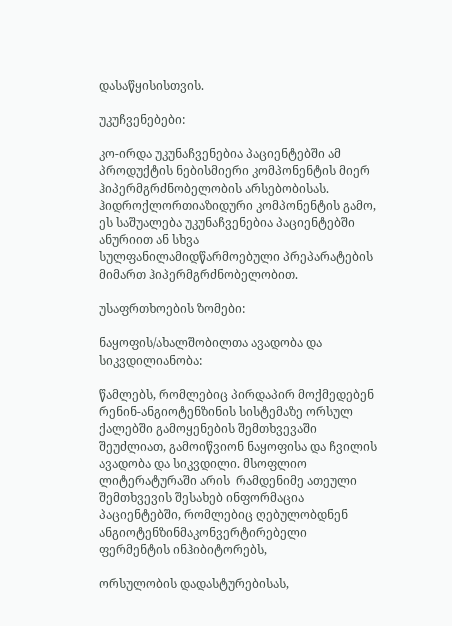დასაწყისისთვის.

უკუჩვენებები:

კო-ირდა უკუნაჩვენებია პაციენტებში ამ პროდუქტის ნებისმიერი კომპონენტის მიერ ჰიპერმგრძნობელობის არსებობისას. ჰიდროქლორთიაზიდური კომპონენტის გამო, ეს საშუალება უკუნაჩვენებია პაციენტებში ანურიით ან სხვა სულფანილამიდწარმოებული პრეპარატების მიმართ ჰიპერმგრძნობელობით.

უსაფრთხოების ზომები:

ნაყოფის/ახალშობილთა ავადობა და სიკვდილიანობა:

წამლებს, რომლებიც პირდაპირ მოქმედებენ რენინ-ანგიოტენზინის სისტემაზე ორსულ ქალებში გამოყენების შემთხვევაში შეუძლიათ, გამოიწვიონ ნაყოფისა და ჩვილის ავადობა და სიკვდილი. მსოფლიო ლიტერატურაში არის  რამდენიმე ათეული შემთხვევის შესახებ ინფორმაცია პაციენტებში, რომლებიც ღებულობდნენ ანგიოტენზინმაკონვერტირებელი ფერმენტის ინჰიბიტორებს,

ორსულობის დადასტურებისას,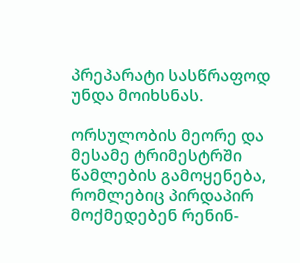პრეპარატი სასწრაფოდ უნდა მოიხსნას.

ორსულობის მეორე და მესამე ტრიმესტრში წამლების გამოყენება, რომლებიც პირდაპირ მოქმედებენ რენინ-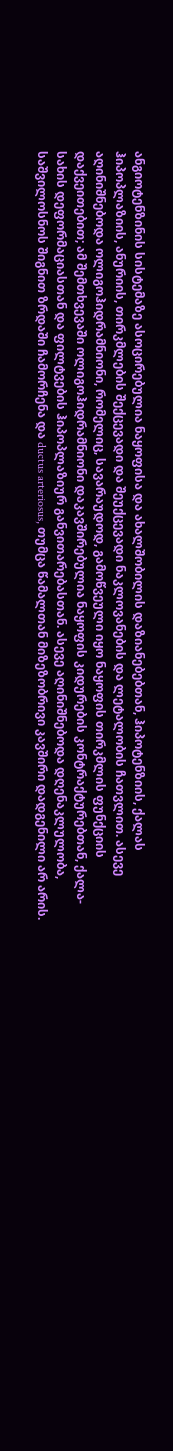ანგიოტენზინის სისტემაზე ასოცირებულია ნაყოფისა და ახალშობილის დაზიანებებთან, ჰიპოტენზიის, ქალას ჰიპოპლაზიის, ანურიის, თირკმლების შექცევადი და შეუქცევადი ნაკლოვანების და ლეტალობის ჩათვლით. ასევე აღინიშნებოდა ოლიგოჰიდრამნიონი, რომელიც, სავარაუდოდ, გამოწვეული იყო ნაყოფის თირკმლის ფუნქციის დაქვეითებით; ამ შემთხვევაში ოლიგოჰიდრამნიონი დაკავშირებულია ნაყოფის კიდურების კონტრაქტურებთან, ქალა-სახის დეფორმაციასთან და ფილტვების ჰიპოპლაზიურ განვითარებასთან. ასევე აღინიშნებოდა დღენაკლულობა, საშვილოსნოს შიგნით ზრდაში ჩამორჩენა და ductus arteriosus, თუმცა წამალთან მიზეზობრივი კავშირი დადგენილი არ არის.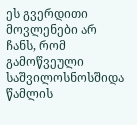ეს გვერდითი მოვლენები არ ჩანს, რომ გამოწვეული საშვილოსნოსშიდა წამლის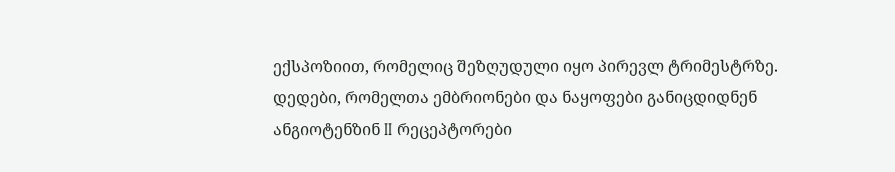ექსპოზიით, რომელიც შეზღუდული იყო პირევლ ტრიმესტრზე. დედები, რომელთა ემბრიონები და ნაყოფები განიცდიდნენ ანგიოტენზინ II რეცეპტორები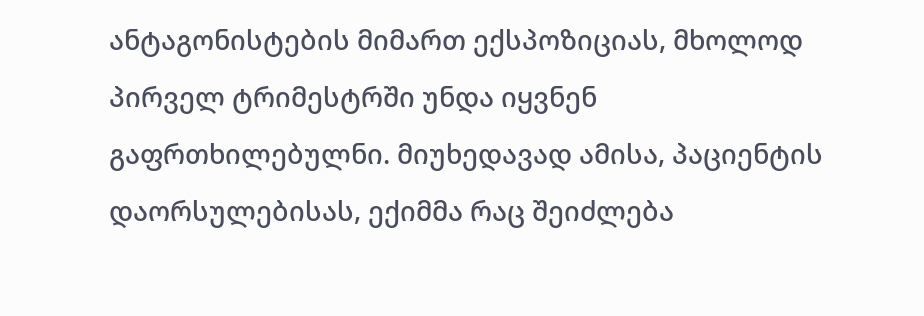ანტაგონისტების მიმართ ექსპოზიციას, მხოლოდ პირველ ტრიმესტრში უნდა იყვნენ გაფრთხილებულნი. მიუხედავად ამისა, პაციენტის დაორსულებისას, ექიმმა რაც შეიძლება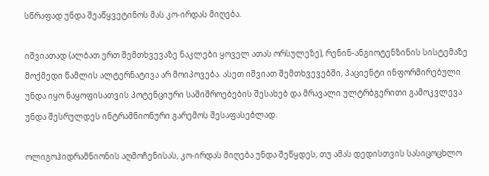სწრაფად უნდა შეაწყვეტინოს მას კო-ირდას მიღება.

იშვიათად (ალბათ ერთ შემთხვევაზე ნაკლები ყოველ ათას ორსულეზე), რენინ-ანგიოტენზინის სისტემაზე მოქმედი წამლის ალტერნატივა არ მოიპოვება. ასეთ იშვიათ შემთხვევებში, პაციენტი ინფორმირებული უნდა იყო ნაყოფისათვის პოტენციური საშიშროებების შესახებ და მრავალი ულტრბგერითი გამოკვლევა უნდა შესრულდეს ინტრამნიონური გარემოს შესაფასებლად.

ოლიგოჰიდრამნიონის აღმოჩენისას, კო-ირდას მიღება უნდა შეწყდეს, თუ ამას დედისთვის სასიცოცხლო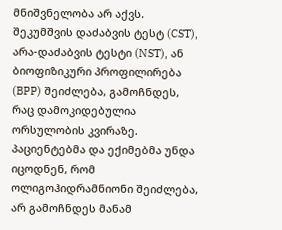მნიშვნელობა არ აქვს. შეკუმშვის დაძაბვის ტესტ (CST), არა-დაძაბვის ტესტი (NST), ან ბიოფიზიკური პროფილირება (BPP) შეიძლება, გამოჩნდეს, რაც დამოკიდებულია ორსულობის კვირაზე. პაციენტებმა და ექიმებმა უნდა იცოდნენ, რომ ოლიგოჰიდრამნიონი შეიძლება, არ გამოჩნდეს მანამ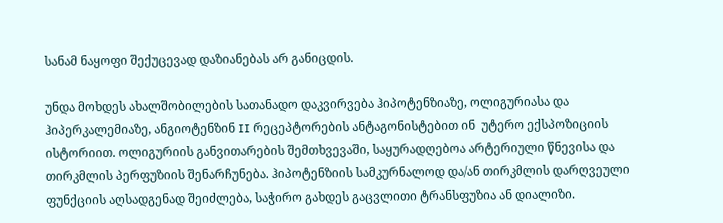სანამ ნაყოფი შექუცევად დაზიანებას არ განიცდის.

უნდა მოხდეს ახალშობილების სათანადო დაკვირვება ჰიპოტენზიაზე, ოლიგურიასა და ჰიპერკალემიაზე, ანგიოტენზინ II რეცეპტორების ანტაგონისტებით ინ  უტერო ექსპოზიციის ისტორიით. ოლიგურიის განვითარების შემთხვევაში, საყურადღებოა არტერიული წნევისა და თირკმლის პერფუზიის შენარჩუნება. ჰიპოტენზიის სამკურნალოდ და/ან თირკმლის დარღვეული ფუნქციის აღსადგენად შეიძლება, საჭირო გახდეს გაცვლითი ტრანსფუზია ან დიალიზი.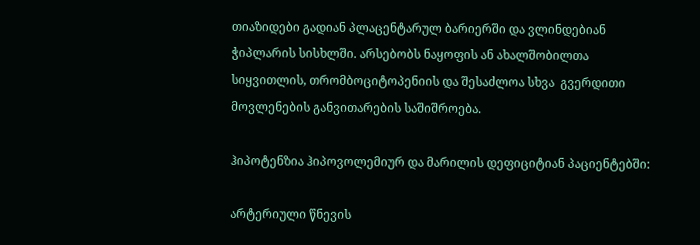თიაზიდები გადიან პლაცენტარულ ბარიერში და ვლინდებიან ჭიპლარის სისხლში. არსებობს ნაყოფის ან ახალშობილთა სიყვითლის, თრომბოციტოპენიის და შესაძლოა სხვა  გვერდითი მოვლენების განვითარების საშიშროება.

ჰიპოტენზია ჰიპოვოლემიურ და მარილის დეფიციტიან პაციენტებში:

არტერიული წნევის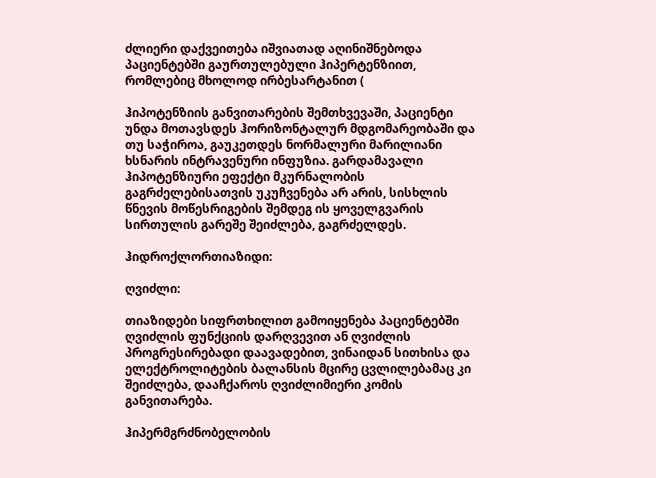ძლიერი დაქვეითება იშვიათად აღინიშნებოდა პაციენტებში გაურთულებული ჰიპერტენზიით, რომლებიც მხოლოდ ირბესარტანით (

ჰიპოტენზიის განვითარების შემთხვევაში, პაციენტი უნდა მოთავსდეს ჰორიზონტალურ მდგომარეობაში და თუ საჭიროა, გაუკეთდეს ნორმალური მარილიანი ხსნარის ინტრავენური ინფუზია. გარდამავალი ჰიპოტენზიური ეფექტი მკურნალობის გაგრძელებისათვის უკუჩვენება არ არის, სისხლის წნევის მოწესრიგების შემდეგ ის ყოველგვარის სირთულის გარეშე შეიძლება, გაგრძელდეს.

ჰიდროქლორთიაზიდი:

ღვიძლი:

თიაზიდები სიფრთხილით გამოიყენება პაციენტებში ღვიძლის ფუნქციის დარღვევით ან ღვიძლის პროგრესირებადი დაავადებით, ვინაიდან სითხისა და ელექტროლიტების ბალანსის მცირე ცვლილებამაც კი შეიძლება, დააჩქაროს ღვიძლიმიერი კომის განვითარება.

ჰიპერმგრძნობელობის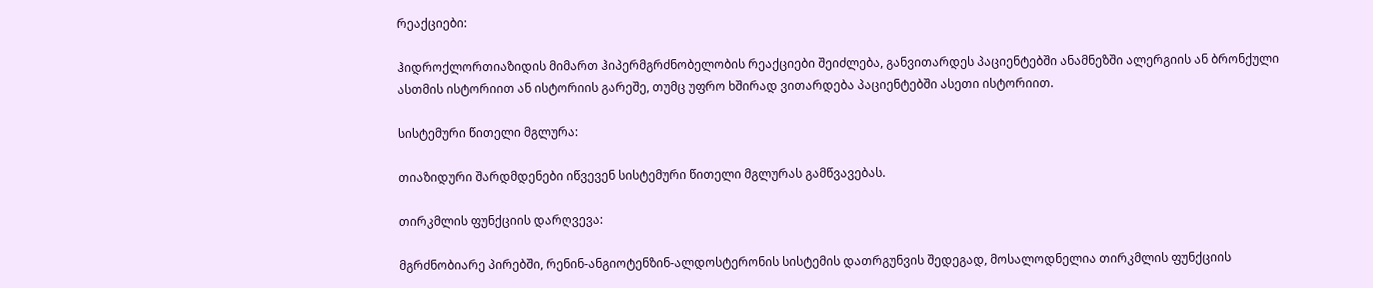რეაქციები:

ჰიდროქლორთიაზიდის მიმართ ჰიპერმგრძნობელობის რეაქციები შეიძლება, განვითარდეს პაციენტებში ანამნეზში ალერგიის ან ბრონქული ასთმის ისტორიით ან ისტორიის გარეშე, თუმც უფრო ხშირად ვითარდება პაციენტებში ასეთი ისტორიით.

სისტემური წითელი მგლურა:

თიაზიდური შარდმდენები იწვევენ სისტემური წითელი მგლურას გამწვავებას.

თირკმლის ფუნქციის დარღვევა:

მგრძნობიარე პირებში, რენინ-ანგიოტენზინ-ალდოსტერონის სისტემის დათრგუნვის შედეგად, მოსალოდნელია თირკმლის ფუნქციის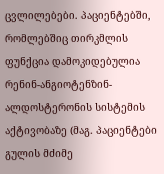ცვლილებები. პაციენტებში, რომლებშიც თირკმლის ფუნქცია დამოკიდებულია რენინ-ანგიოტენზინ-ალდოსტერონის სისტემის აქტივობაზე (მაგ. პაციენტები გულის მძიმე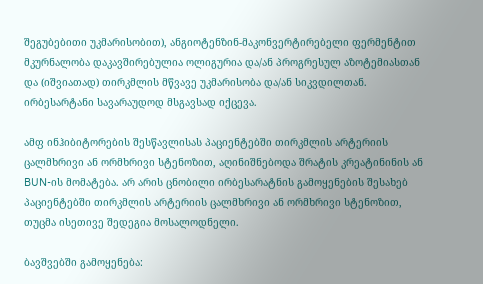შეგუბებითი უკმარისობით), ანგიოტენზინ-მაკონვერტირებელი ფერმენტით მკურნალობა დაკავშირებულია ოლიგურია და/ან პროგრესულ აზოტემიასთან და (იშვიათად) თირკმლის მწვავე უკმარისობა და/ან სიკვდილთან. ირბესარტანი სავარაუდოდ მსგავსად იქცევა.

ამფ ინჰიბიტორების შესწავლისას პაციენტებში თირკმლის არტერიის ცალმხრივი ან ორმხრივი სტენოზით, აღინიშნებოდა შრატის კრეატინინის ან BUN-ის მომატება. არ არის ცნობილი ირბესარატნის გამოყენების შესახებ პაციენტებში თირკმლის არტერიის ცალმხრივი ან ორმხრივი სტენოზით, თუცმა ისეთივე შედეგია მოსალოდნელი.

ბავშვებში გამოყენება: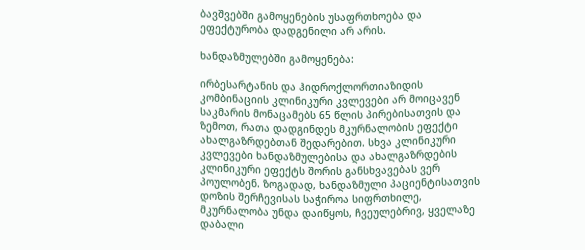ბავშვებში გამოყენების უსაფრთხოება და ეფექტურობა დადგენილი არ არის.

ხანდაზმულებში გამოყენება:

ირბესარტანის და ჰიდროქლორთიაზიდის კომბინაციის კლინიკური კვლევები არ მოიცავენ საკმარის მონაცამებს 65 წლის პირებისათვის და ზემოთ, რათა დადგინდეს მკურნალობის ეფექტი ახალგაზრდებთან შედარებით. სხვა კლინიკური კვლევები ხანდაზმულებისა და ახალგაზრდების კლინიკური ეფექტს შორის განსხვავებას ვერ პოულობენ. ზოგადად, ხანდაზმული პაციენტისათვის დოზის შერჩევისას საჭიროა სიფრთხილე, მკურნალობა უნდა დაიწყოს, ჩვეულებრივ, ყველაზე დაბალი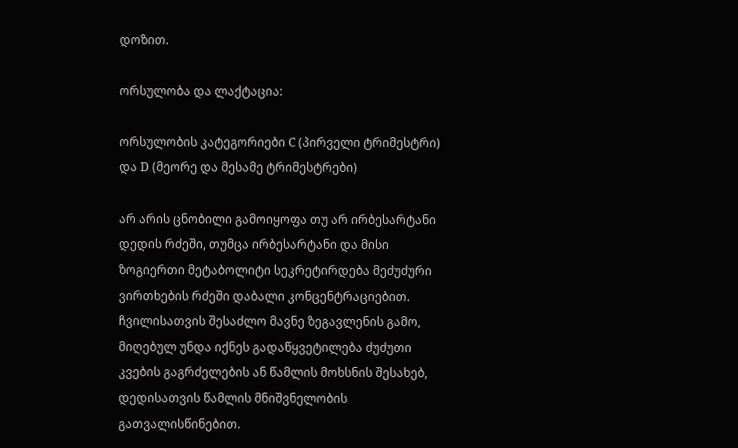დოზით.

ორსულობა და ლაქტაცია:

ორსულობის კატეგორიები C (პირველი ტრიმესტრი) და D (მეორე და მესამე ტრიმესტრები)

არ არის ცნობილი გამოიყოფა თუ არ ირბესარტანი დედის რძეში, თუმცა ირბესარტანი და მისი ზოგიერთი მეტაბოლიტი სეკრეტირდება მეძუძური ვირთხების რძეში დაბალი კონცენტრაციებით. ჩვილისათვის შესაძლო მავნე ზეგავლენის გამო, მიღებულ უნდა იქნეს გადაწყვეტილება ძუძუთი კვების გაგრძელების ან წამლის მოხსნის შესახებ, დედისათვის წამლის მნიშვნელობის გათვალისწინებით.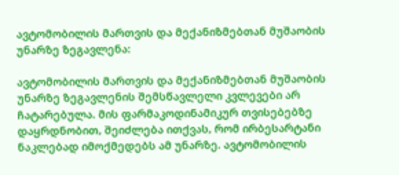ავტომობილის მართვის და მექანიზმებთან მუშაობის უნარზე ზეგავლენა:

ავტომობილის მართვის და მექანიზმებთან მუშაობის უნარზე ზეგავლენის შემსწავლელი კვლევები არ ჩატარებულა. მის ფარმაკოდინამიკურ თვისებებზე დაყრდნობით, შეიძლება ითქვას, რომ ირბესარტანი ნაკლებად იმოქმედებს ამ უნარზე. ავტომობილის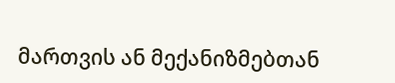მართვის ან მექანიზმებთან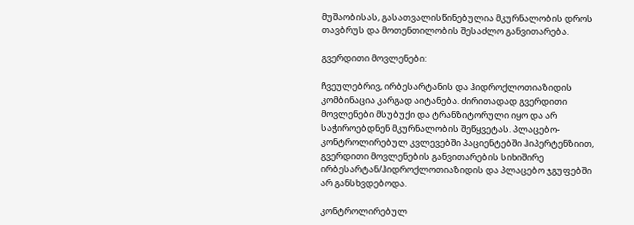მუშაობისას, გასათვალისწინებულია მკურნალობის დროს თავბრუს და მოთენთილობის შესაძლო განვითარება.

გვერდითი მოვლენები:

ჩვეულებრივ, ირბესარტანის და ჰიდროქლოთიაზიდის კომბინაცია კარგად აიტანება. ძირითადად გვერდითი მოვლენები მსუბუქი და ტრანზიტორული იყო და არ საჭიროებდნენ მკურნალობის შეწყვეტას. პლაცებო-კონტროლირებულ კვლევებში პაციენტებში ჰიპერტენზიით, გვერდითი მოვლენების განვითარების სიხიშირე ირბესარტან/ჰიდროქლოთიაზიდის და პლაცებო ჯგუფებში არ განსხვდებოდა.

კონტროლირებულ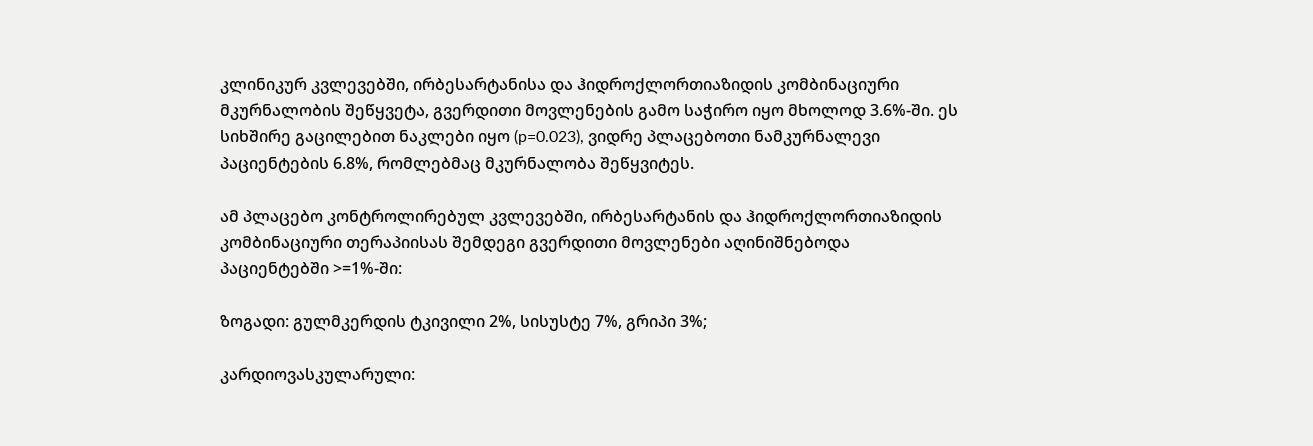კლინიკურ კვლევებში, ირბესარტანისა და ჰიდროქლორთიაზიდის კომბინაციური მკურნალობის შეწყვეტა, გვერდითი მოვლენების გამო საჭირო იყო მხოლოდ 3.6%-ში. ეს სიხშირე გაცილებით ნაკლები იყო (p=0.023), ვიდრე პლაცებოთი ნამკურნალევი პაციენტების 6.8%, რომლებმაც მკურნალობა შეწყვიტეს.

ამ პლაცებო კონტროლირებულ კვლევებში, ირბესარტანის და ჰიდროქლორთიაზიდის კომბინაციური თერაპიისას შემდეგი გვერდითი მოვლენები აღინიშნებოდა პაციენტებში >=1%-ში:

ზოგადი: გულმკერდის ტკივილი 2%, სისუსტე 7%, გრიპი 3%;

კარდიოვასკულარული: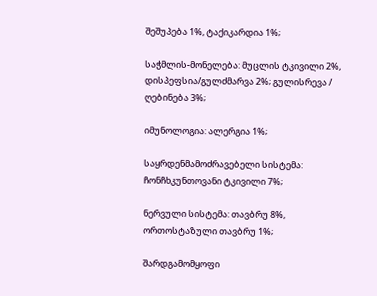შეშუპება 1%, ტაქიკარდია 1%;

საჭმლის-მონელება: მუცლის ტკივილი 2%, დისპეფსია/გულძმარვა 2%; გულისრევა / ღებინება 3%;

იმუნოლოგია: ალერგია 1%;

საყრდენმამოძრავებელი სისტემა: ჩონჩხკუნთოვანი ტკივილი 7%;

ნერვული სისტემა: თავბრუ 8%, ორთოსტაზული თავბრუ 1%;

შარდგამომყოფი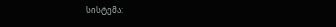სისტემა: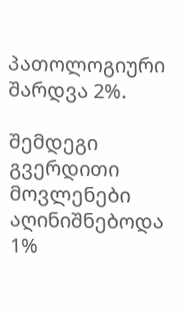პათოლოგიური შარდვა 2%.

შემდეგი გვერდითი მოვლენები აღინიშნებოდა 1%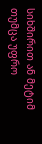სიხშირით ან მეტიმ თუმცა უფრო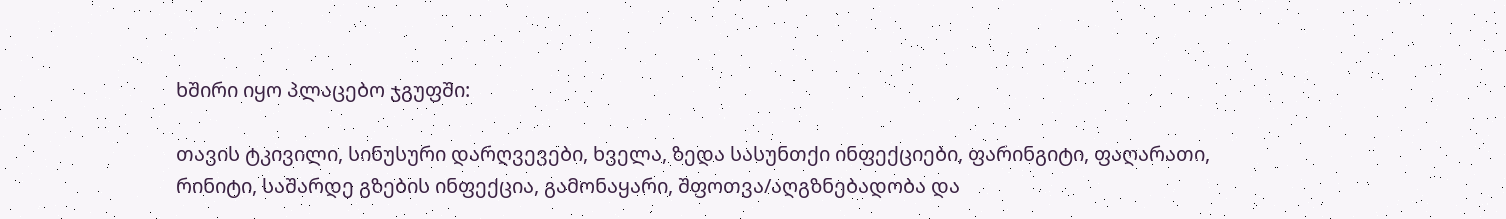ხშირი იყო პლაცებო ჯგუფში:

თავის ტკივილი, სინუსური დარღვევები, ხველა, ზედა სასუნთქი ინფექციები, ფარინგიტი, ფაღარათი, რინიტი, საშარდე გზების ინფექცია, გამონაყარი, შფოთვა/აღგზნებადობა და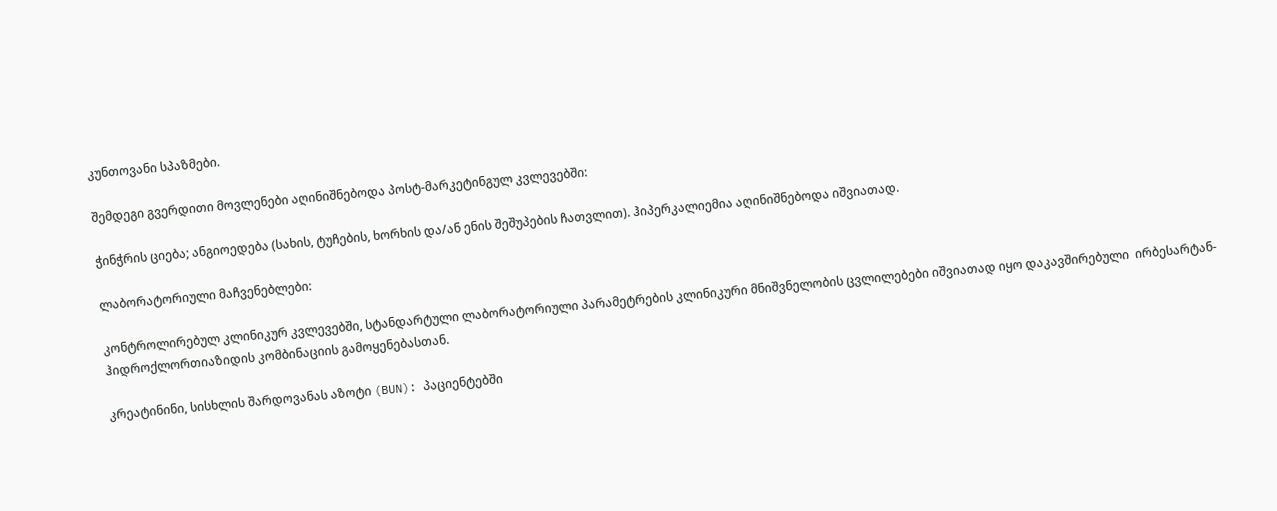კუნთოვანი სპაზმები.

შემდეგი გვერდითი მოვლენები აღინიშნებოდა პოსტ-მარკეტინგულ კვლევებში:

ჭინჭრის ციება; ანგიოედება (სახის, ტუჩების, ხორხის და/ან ენის შეშუპების ჩათვლით). ჰიპერკალიემია აღინიშნებოდა იშვიათად.

ლაბორატორიული მაჩვენებლები:

კონტროლირებულ კლინიკურ კვლევებში, სტანდარტული ლაბორატორიული პარამეტრების კლინიკური მნიშვნელობის ცვლილებები იშვიათად იყო დაკავშირებული  ირბესარტან-ჰიდროქლორთიაზიდის კომბინაციის გამოყენებასთან.

კრეატინინი, სისხლის შარდოვანას აზოტი (BUN): პაციენტებში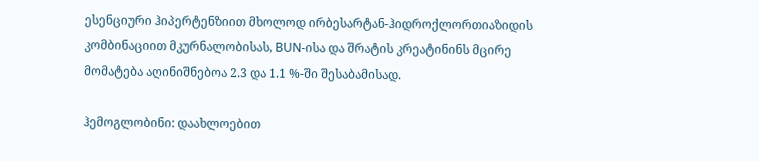ესენციური ჰიპერტენზიით მხოლოდ ირბესარტან-ჰიდროქლორთიაზიდის კომბინაციით მკურნალობისას, BUN-ისა და შრატის კრეატინინს მცირე მომატება აღინიშნებოა 2.3 და 1.1 %-ში შესაბამისად.

ჰემოგლობინი: დაახლოებით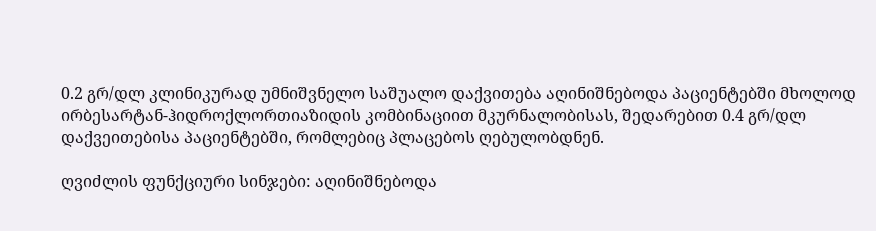0.2 გრ/დლ კლინიკურად უმნიშვნელო საშუალო დაქვითება აღინიშნებოდა პაციენტებში მხოლოდ ირბესარტან-ჰიდროქლორთიაზიდის კომბინაციით მკურნალობისას, შედარებით 0.4 გრ/დლ დაქვეითებისა პაციენტებში, რომლებიც პლაცებოს ღებულობდნენ.

ღვიძლის ფუნქციური სინჯები: აღინიშნებოდა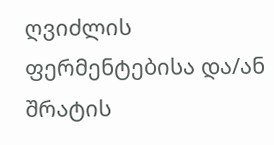ღვიძლის ფერმენტებისა და/ან შრატის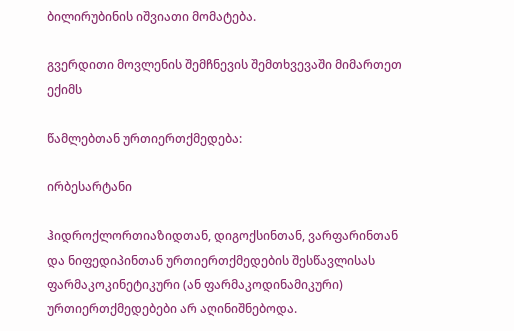ბილირუბინის იშვიათი მომატება.

გვერდითი მოვლენის შემჩნევის შემთხვევაში მიმართეთ ექიმს

წამლებთან ურთიერთქმედება:

ირბესარტანი

ჰიდროქლორთიაზიდთან, დიგოქსინთან, ვარფარინთან და ნიფედიპინთან ურთიერთქმედების შესწავლისას ფარმაკოკინეტიკური (ან ფარმაკოდინამიკური) ურთიერთქმედებები არ აღინიშნებოდა.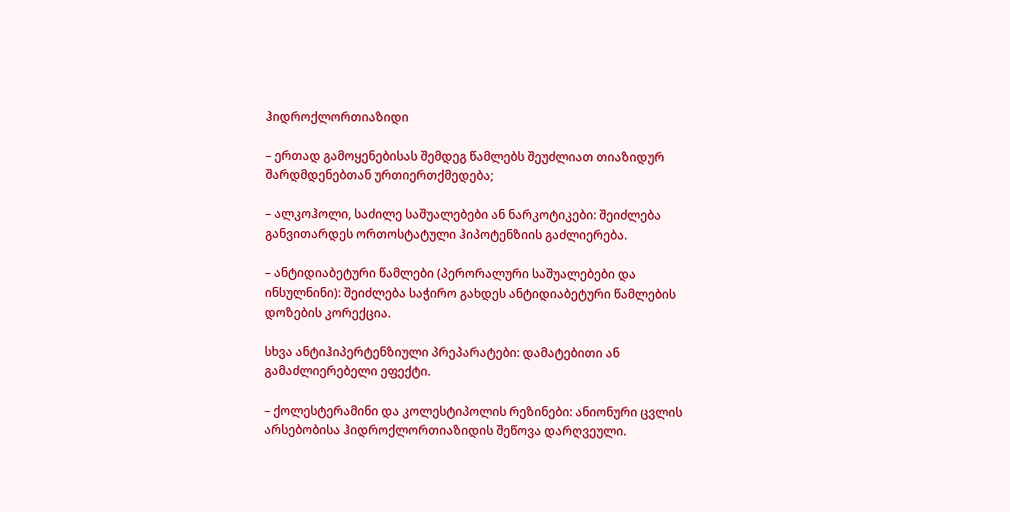ჰიდროქლორთიაზიდი

– ერთად გამოყენებისას შემდეგ წამლებს შეუძლიათ თიაზიდურ შარდმდენებთან ურთიერთქმედება;

– ალკოჰოლი, საძილე საშუალებები ან ნარკოტიკები: შეიძლება განვითარდეს ორთოსტატული ჰიპოტენზიის გაძლიერება.

– ანტიდიაბეტური წამლები (პერორალური საშუალებები და ინსულნინი): შეიძლება საჭირო გახდეს ანტიდიაბეტური წამლების დოზების კორექცია.

სხვა ანტიჰიპერტენზიული პრეპარატები: დამატებითი ან გამაძლიერებელი ეფექტი.

– ქოლესტერამინი და კოლესტიპოლის რეზინები: ანიონური ცვლის  არსებობისა ჰიდროქლორთიაზიდის შეწოვა დარღვეული.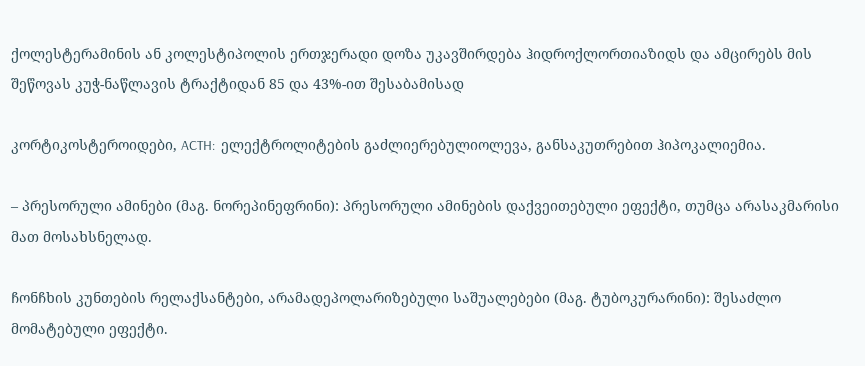ქოლესტერამინის ან კოლესტიპოლის ერთჯერადი დოზა უკავშირდება ჰიდროქლორთიაზიდს და ამცირებს მის შეწოვას კუჭ-ნაწლავის ტრაქტიდან 85 და 43%-ით შესაბამისად

კორტიკოსტეროიდები, ACTH:  ელექტროლიტების გაძლიერებულიოლევა, განსაკუთრებით ჰიპოკალიემია.

– პრესორული ამინები (მაგ. ნორეპინეფრინი): პრესორული ამინების დაქვეითებული ეფექტი, თუმცა არასაკმარისი მათ მოსახსნელად.

ჩონჩხის კუნთების რელაქსანტები, არამადეპოლარიზებული საშუალებები (მაგ. ტუბოკურარინი): შესაძლო მომატებული ეფექტი.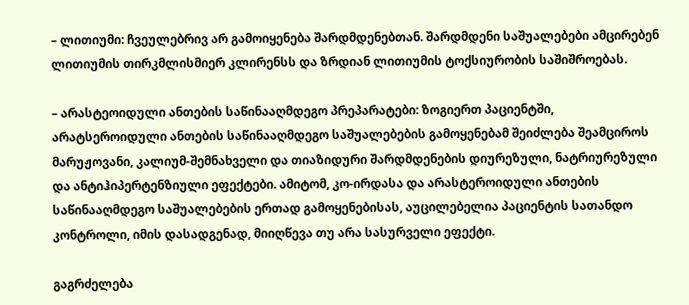– ლითიუმი: ჩვეულებრივ არ გამოიყენება შარდმდენებთან. შარდმდენი საშუალებები ამცირებენ ლითიუმის თირკმლისმიერ კლირენსს და ზრდიან ლითიუმის ტოქსიურობის საშიშროებას.

– არასტეოიდული ანთების საწინააღმდეგო პრეპარატები: ზოგიერთ პაციენტში, არატსეროიდული ანთების საწინააღმდეგო საშუალებების გამოყენებამ შეიძლება შეამციროს მარუჟოვანი, კალიუმ-შემნახველი და თიაზიდური შარდმდენების დიურეზული, ნატრიურეზული და ანტიჰიპერტენზიული ეფექტები. ამიტომ, კო-ირდასა და არასტეროიდული ანთების საწინააღმდეგო საშუალებების ერთად გამოყენებისას, აუცილებელია პაციენტის სათანდო კონტროლი, იმის დასადგენად, მიიღწევა თუ არა სასურველი ეფექტი.

გაგრძელება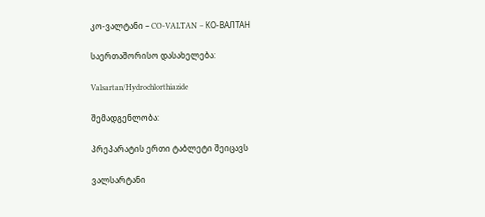კო-ვალტანი – CO-VALTAN – КО-ВАЛТАН

საერთაშორისო დასახელება:

Valsartan/Hydrochlorthiazide

შემადგენლობა:

პრეპარატის ერთი ტაბლეტი შეიცავს

ვალსარტანი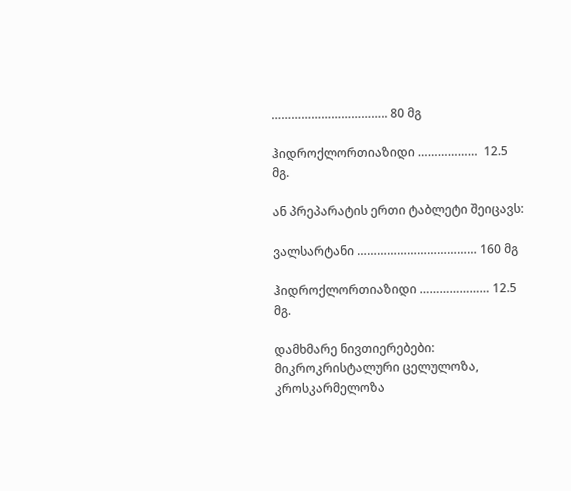…………………………….. 80 მგ

ჰიდროქლორთიაზიდი ………………  12.5 მგ.

ან პრეპარატის ერთი ტაბლეტი შეიცავს:

ვალსარტანი ……………………………… 160 მგ

ჰიდროქლორთიაზიდი ………………… 12.5 მგ.

დამხმარე ნივთიერებები: მიკროკრისტალური ცელულოზა, კროსკარმელოზა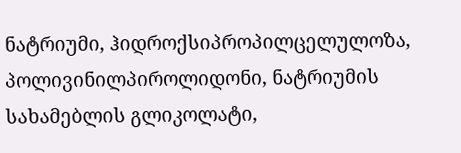ნატრიუმი, ჰიდროქსიპროპილცელულოზა, პოლივინილპიროლიდონი, ნატრიუმის სახამებლის გლიკოლატი,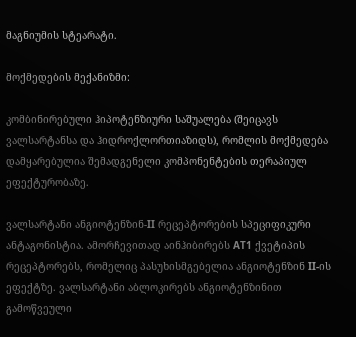მაგნიუმის სტეარატი.

მოქმედების მექანიზმი:

კომბინირებული ჰიპოტენზიური საშუალება (შეიცავს ვალსარტანსა და ჰიდროქლორთიაზიდს), რომლის მოქმედება დამყარებულია შემადგენელი კომპონენტების თერაპიულ ეფექტურობაზე.

ვალსარტანი ანგიოტენზინ-II რეცეპტორების სპეციფიკური ანტაგონისტია. ამორჩევითად აინჰიბირებს AT1 ქვეტიპის რეცეპტორებს, რომელიც პასუხისმგებელია ანგიოტენზინ II-ის ეფექტზე. ვალსარტანი აბლოკირებს ანგიოტენზინით გამოწვეული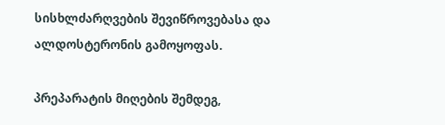სისხლძარღვების შევიწროვებასა და ალდოსტერონის გამოყოფას.

პრეპარატის მიღების შემდეგ,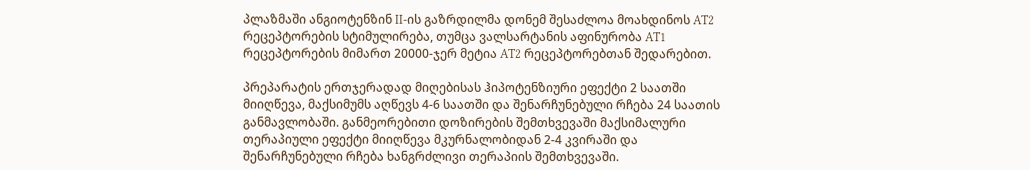პლაზმაში ანგიოტენზინ II-ის გაზრდილმა დონემ შესაძლოა მოახდინოს AT2 რეცეპტორების სტიმულირება, თუმცა ვალსარტანის აფინურობა AT1 რეცეპტორების მიმართ 20000-ჯერ მეტია AT2 რეცეპტორებთან შედარებით.

პრეპარატის ერთჯერადად მიღებისას ჰიპოტენზიური ეფექტი 2 საათში მიიღწევა, მაქსიმუმს აღწევს 4-6 საათში და შენარჩუნებული რჩება 24 საათის განმავლობაში. განმეორებითი დოზირების შემთხვევაში მაქსიმალური თერაპიული ეფექტი მიიღწევა მკურნალობიდან 2-4 კვირაში და შენარჩუნებული რჩება ხანგრძლივი თერაპიის შემთხვევაში.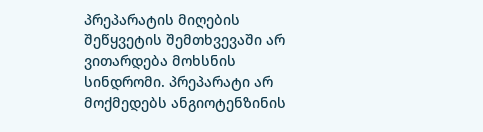პრეპარატის მიღების შეწყვეტის შემთხვევაში არ ვითარდება მოხსნის სინდრომი. პრეპარატი არ მოქმედებს ანგიოტენზინის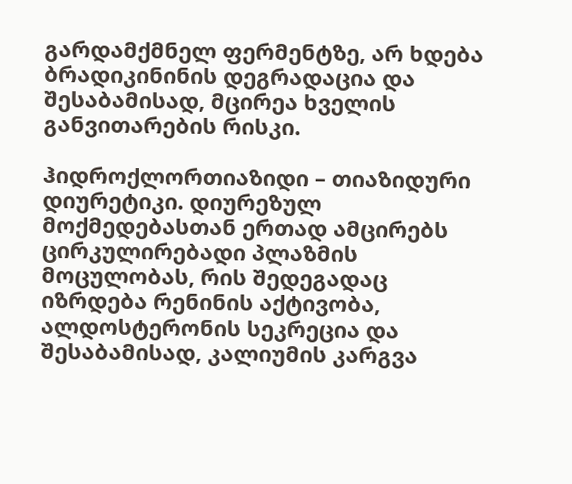გარდამქმნელ ფერმენტზე, არ ხდება ბრადიკინინის დეგრადაცია და შესაბამისად, მცირეა ხველის განვითარების რისკი.

ჰიდროქლორთიაზიდი – თიაზიდური დიურეტიკი. დიურეზულ მოქმედებასთან ერთად ამცირებს ცირკულირებადი პლაზმის მოცულობას, რის შედეგადაც იზრდება რენინის აქტივობა, ალდოსტერონის სეკრეცია და შესაბამისად, კალიუმის კარგვა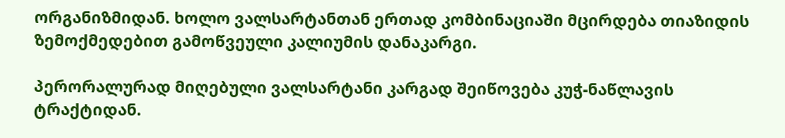ორგანიზმიდან. ხოლო ვალსარტანთან ერთად კომბინაციაში მცირდება თიაზიდის ზემოქმედებით გამოწვეული კალიუმის დანაკარგი.

პერორალურად მიღებული ვალსარტანი კარგად შეიწოვება კუჭ-ნაწლავის ტრაქტიდან.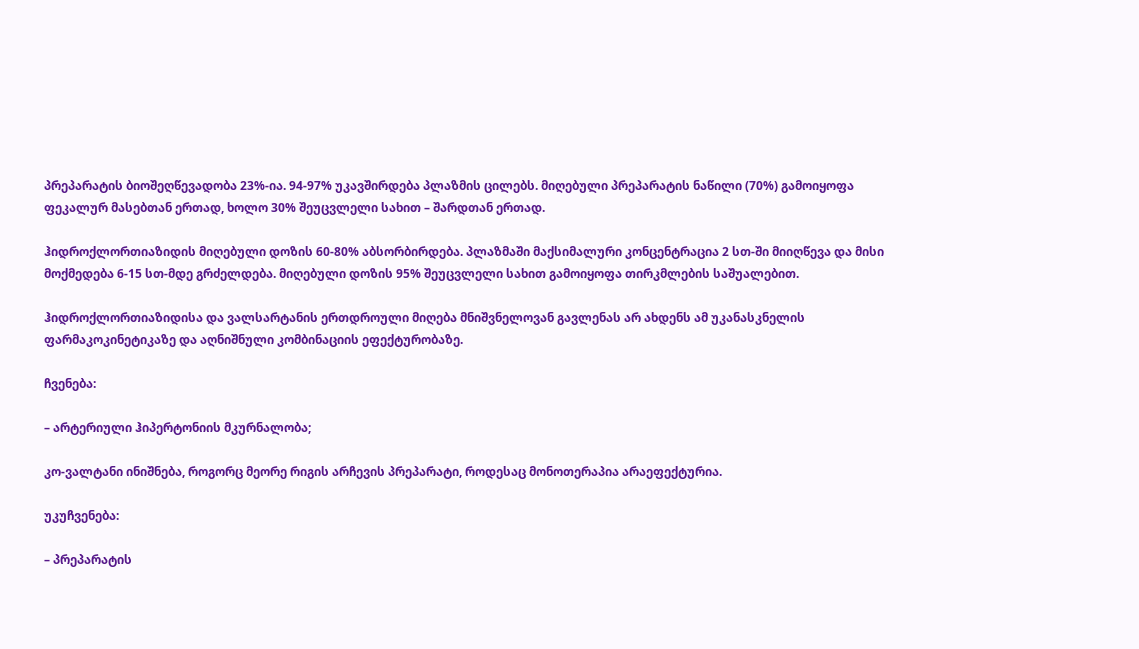პრეპარატის ბიოშეღწევადობა 23%-ია. 94-97% უკავშირდება პლაზმის ცილებს. მიღებული პრეპარატის ნაწილი (70%) გამოიყოფა ფეკალურ მასებთან ერთად, ხოლო 30% შეუცვლელი სახით – შარდთან ერთად.

ჰიდროქლორთიაზიდის მიღებული დოზის 60-80% აბსორბირდება. პლაზმაში მაქსიმალური კონცენტრაცია 2 სთ-ში მიიღწევა და მისი მოქმედება 6-15 სთ-მდე გრძელდება. მიღებული დოზის 95% შეუცვლელი სახით გამოიყოფა თირკმლების საშუალებით.

ჰიდროქლორთიაზიდისა და ვალსარტანის ერთდროული მიღება მნიშვნელოვან გავლენას არ ახდენს ამ უკანასკნელის ფარმაკოკინეტიკაზე და აღნიშნული კომბინაციის ეფექტურობაზე.

ჩვენება:

– არტერიული ჰიპერტონიის მკურნალობა;

კო-ვალტანი ინიშნება, როგორც მეორე რიგის არჩევის პრეპარატი, როდესაც მონოთერაპია არაეფექტურია.

უკუჩვენება:

– პრეპარატის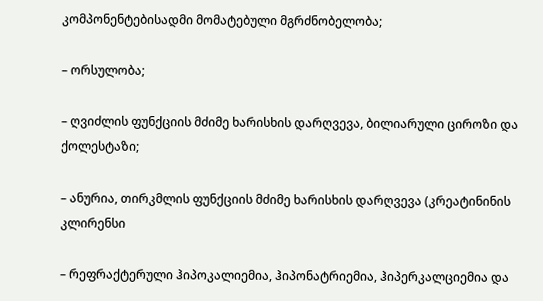კომპონენტებისადმი მომატებული მგრძნობელობა;

– ორსულობა;

– ღვიძლის ფუნქციის მძიმე ხარისხის დარღვევა, ბილიარული ციროზი და ქოლესტაზი;

– ანურია, თირკმლის ფუნქციის მძიმე ხარისხის დარღვევა (კრეატინინის კლირენსი

– რეფრაქტერული ჰიპოკალიემია, ჰიპონატრიემია, ჰიპერკალციემია და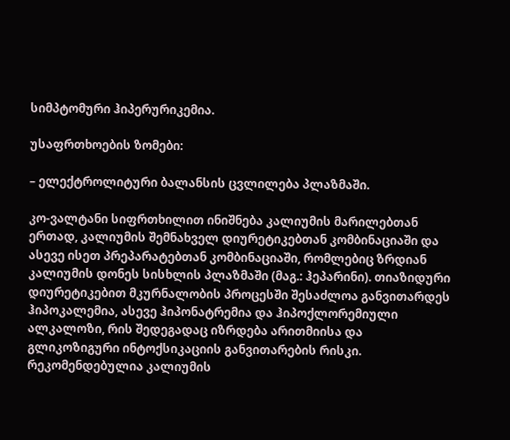სიმპტომური ჰიპერურიკემია.

უსაფრთხოების ზომები:

– ელექტროლიტური ბალანსის ცვლილება პლაზმაში.

კო-ვალტანი სიფრთხილით ინიშნება კალიუმის მარილებთან ერთად, კალიუმის შემნახველ დიურეტიკებთან კომბინაციაში და ასევე ისეთ პრეპარატებთან კომბინაციაში, რომლებიც ზრდიან კალიუმის დონეს სისხლის პლაზმაში (მაგ.: ჰეპარინი). თიაზიდური დიურეტიკებით მკურნალობის პროცესში შესაძლოა განვითარდეს ჰიპოკალემია, ასევე ჰიპონატრემია და ჰიპოქლორემიული ალკალოზი, რის შედეგადაც იზრდება არითმიისა და გლიკოზიგური ინტოქსიკაციის განვითარების რისკი. რეკომენდებულია კალიუმის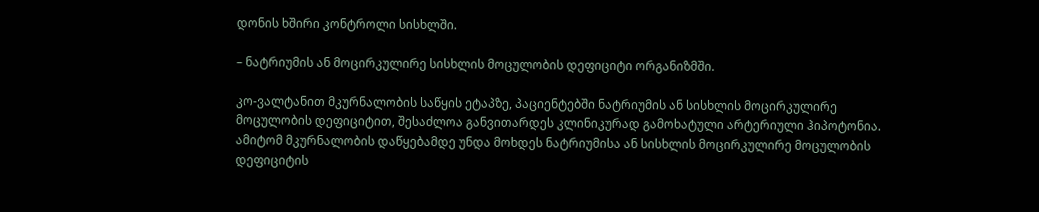დონის ხშირი კონტროლი სისხლში.

– ნატრიუმის ან მოცირკულირე სისხლის მოცულობის დეფიციტი ორგანიზმში.

კო-ვალტანით მკურნალობის საწყის ეტაპზე, პაციენტებში ნატრიუმის ან სისხლის მოცირკულირე მოცულობის დეფიციტით, შესაძლოა განვითარდეს კლინიკურად გამოხატული არტერიული ჰიპოტონია. ამიტომ მკურნალობის დაწყებამდე უნდა მოხდეს ნატრიუმისა ან სისხლის მოცირკულირე მოცულობის დეფიციტის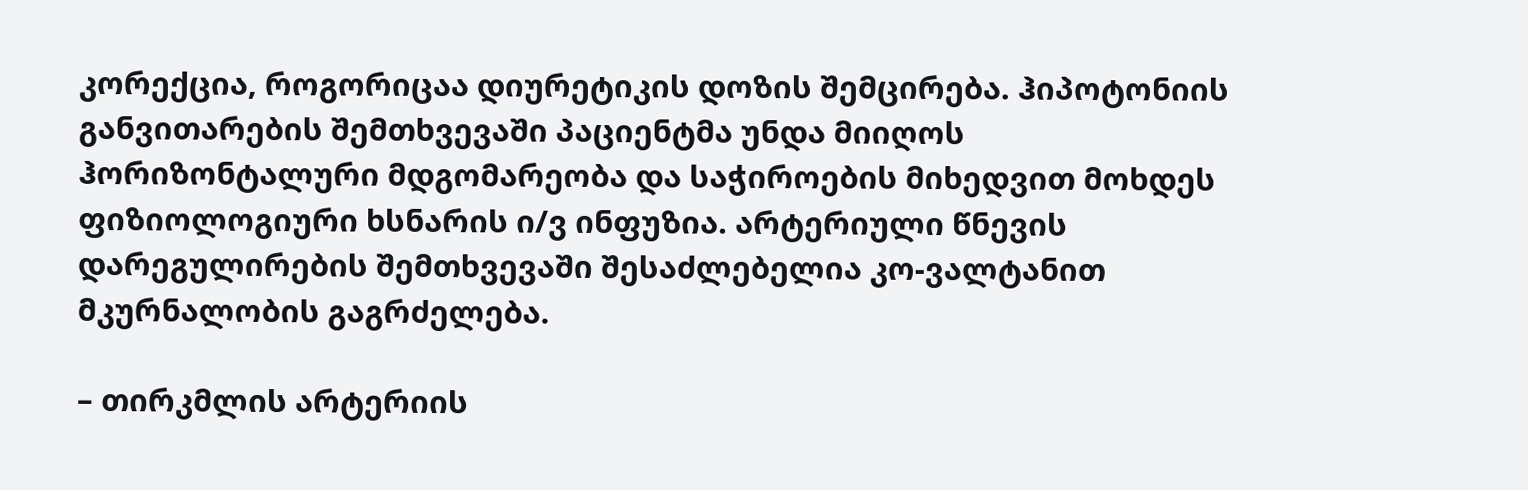კორექცია, როგორიცაა დიურეტიკის დოზის შემცირება. ჰიპოტონიის განვითარების შემთხვევაში პაციენტმა უნდა მიიღოს ჰორიზონტალური მდგომარეობა და საჭიროების მიხედვით მოხდეს ფიზიოლოგიური ხსნარის ი/ვ ინფუზია. არტერიული წნევის დარეგულირების შემთხვევაში შესაძლებელია კო-ვალტანით მკურნალობის გაგრძელება.

– თირკმლის არტერიის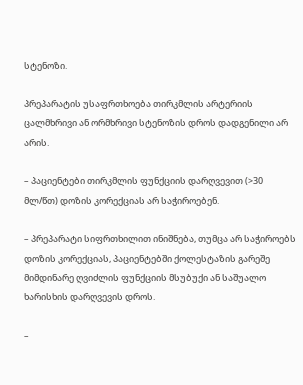სტენოზი.

პრეპარატის უსაფრთხოება თირკმლის არტერიის ცალმხრივი ან ორმხრივი სტენოზის დროს დადგენილი არ არის.

– პაციენტები თირკმლის ფუნქციის დარღვევით (>30 მლ/წთ) დოზის კორექციას არ საჭიროებენ.

– პრეპარატი სიფრთხილით ინიშნება, თუმცა არ საჭიროებს დოზის კორექციას, პაციენტებში ქოლესტაზის გარეშე მიმდინარე ღვიძლის ფუნქციის მსუბუქი ან საშუალო ხარისხის დარღვევის დროს.

–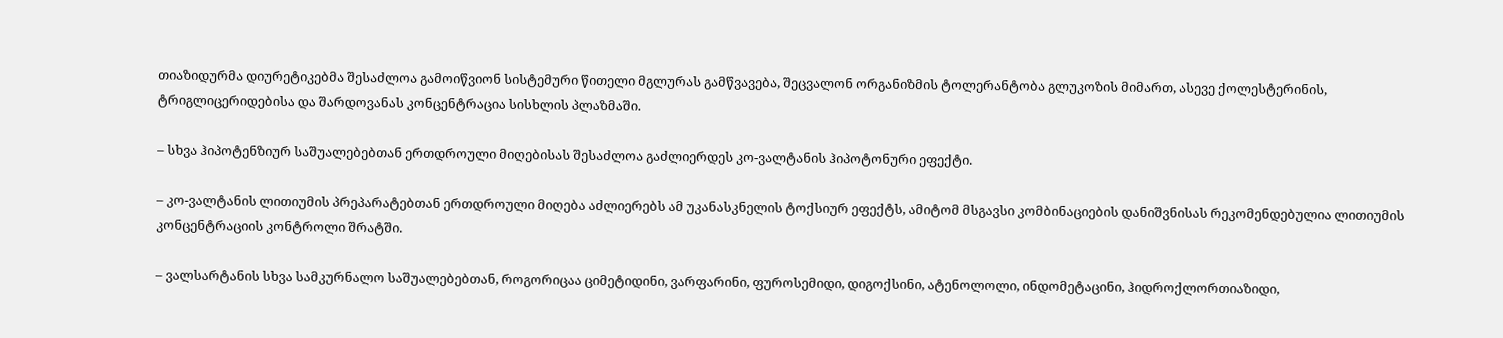თიაზიდურმა დიურეტიკებმა შესაძლოა გამოიწვიონ სისტემური წითელი მგლურას გამწვავება, შეცვალონ ორგანიზმის ტოლერანტობა გლუკოზის მიმართ, ასევე ქოლესტერინის, ტრიგლიცერიდებისა და შარდოვანას კონცენტრაცია სისხლის პლაზმაში.

– სხვა ჰიპოტენზიურ საშუალებებთან ერთდროული მიღებისას შესაძლოა გაძლიერდეს კო-ვალტანის ჰიპოტონური ეფექტი.

– კო-ვალტანის ლითიუმის პრეპარატებთან ერთდროული მიღება აძლიერებს ამ უკანასკნელის ტოქსიურ ეფექტს, ამიტომ მსგავსი კომბინაციების დანიშვნისას რეკომენდებულია ლითიუმის კონცენტრაციის კონტროლი შრატში.

– ვალსარტანის სხვა სამკურნალო საშუალებებთან, როგორიცაა ციმეტიდინი, ვარფარინი, ფუროსემიდი, დიგოქსინი, ატენოლოლი, ინდომეტაცინი, ჰიდროქლორთიაზიდი,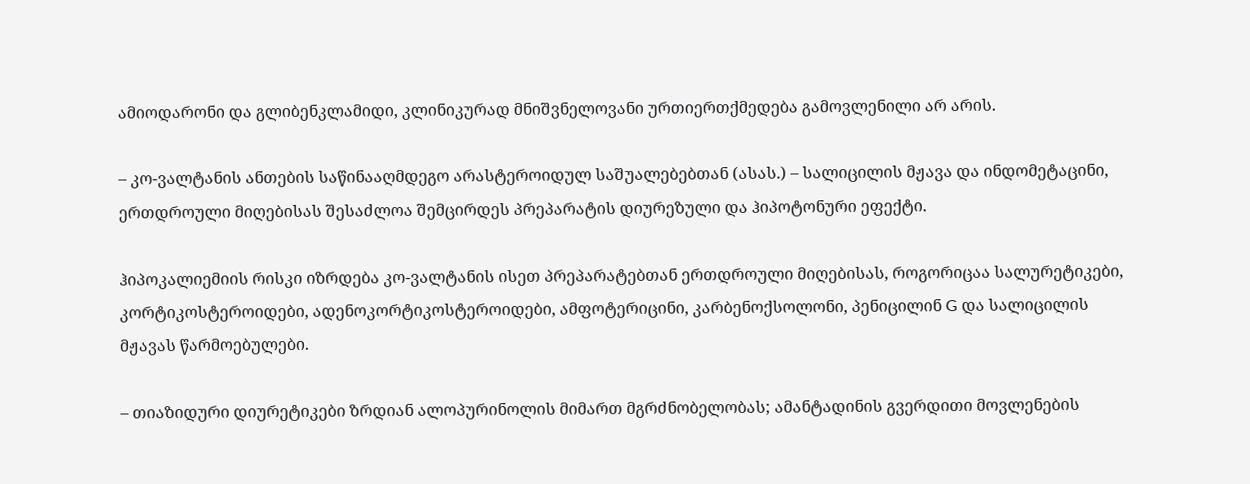ამიოდარონი და გლიბენკლამიდი, კლინიკურად მნიშვნელოვანი ურთიერთქმედება გამოვლენილი არ არის.

– კო-ვალტანის ანთების საწინააღმდეგო არასტეროიდულ საშუალებებთან (ასას.) – სალიცილის მჟავა და ინდომეტაცინი, ერთდროული მიღებისას შესაძლოა შემცირდეს პრეპარატის დიურეზული და ჰიპოტონური ეფექტი.

ჰიპოკალიემიის რისკი იზრდება კო-ვალტანის ისეთ პრეპარატებთან ერთდროული მიღებისას, როგორიცაა სალურეტიკები, კორტიკოსტეროიდები, ადენოკორტიკოსტეროიდები, ამფოტერიცინი, კარბენოქსოლონი, პენიცილინ G და სალიცილის მჟავას წარმოებულები.

– თიაზიდური დიურეტიკები ზრდიან ალოპურინოლის მიმართ მგრძნობელობას; ამანტადინის გვერდითი მოვლენების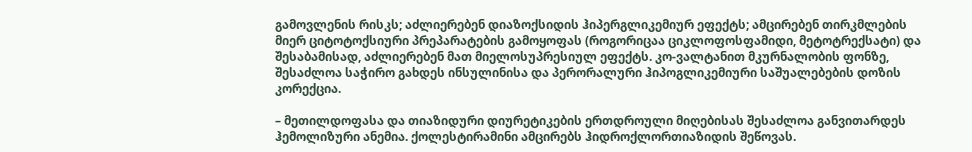გამოვლენის რისკს; აძლიერებენ დიაზოქსიდის ჰიპერგლიკემიურ ეფექტს; ამცირებენ თირკმლების მიერ ციტოტოქსიური პრეპარატების გამოყოფას (როგორიცაა ციკლოფოსფამიდი, მეტოტრექსატი) და შესაბამისად, აძლიერებენ მათ მიელოსუპრესიულ ეფექტს. კო-ვალტანით მკურნალობის ფონზე, შესაძლოა საჭირო გახდეს ინსულინისა და პერორალური ჰიპოგლიკემიური საშუალებების დოზის კორექცია.

– მეთილდოფასა და თიაზიდური დიურეტიკების ერთდროული მიღებისას შესაძლოა განვითარდეს ჰემოლიზური ანემია. ქოლესტირამინი ამცირებს ჰიდროქლორთიაზიდის შეწოვას.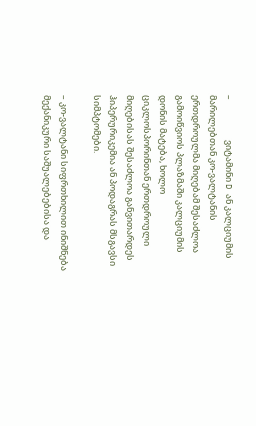–                    ვიტამინი D ან კალციუმის მარილებთან კო-ვალტანის ერთდროულმა მიღებამ შესაძლოა გამოიწვიოს პლაზმაში კალციუმის დონის მატება, ხოლო ციკლოსპორინთან ერთდროული მიღებისას შესაძლოა განვითარდეს ჰიპერურიკემია ან პოდაგრას მსგავსი სიმპტომები.

– კო-ვალტანი სიფრთხილით ინიშნება მექანიკური საშუალებებისა და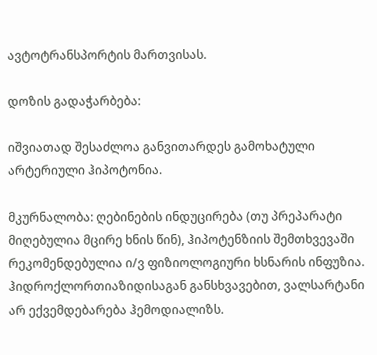ავტოტრანსპორტის მართვისას.

დოზის გადაჭარბება:

იშვიათად შესაძლოა განვითარდეს გამოხატული არტერიული ჰიპოტონია.

მკურნალობა: ღებინების ინდუცირება (თუ პრეპარატი მიღებულია მცირე ხნის წინ), ჰიპოტენზიის შემთხვევაში რეკომენდებულია ი/ვ ფიზიოლოგიური ხსნარის ინფუზია. ჰიდროქლორთიაზიდისაგან განსხვავებით, ვალსარტანი არ ექვემდებარება ჰემოდიალიზს.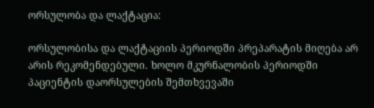ორსულობა და ლაქტაცია:

ორსულობისა და ლაქტაციის პერიოდში პრეპარატის მიღება არ არის რეკომენდებული. ხოლო მკურნალობის პერიოდში პაციენტის დაორსულების შემთხვევაში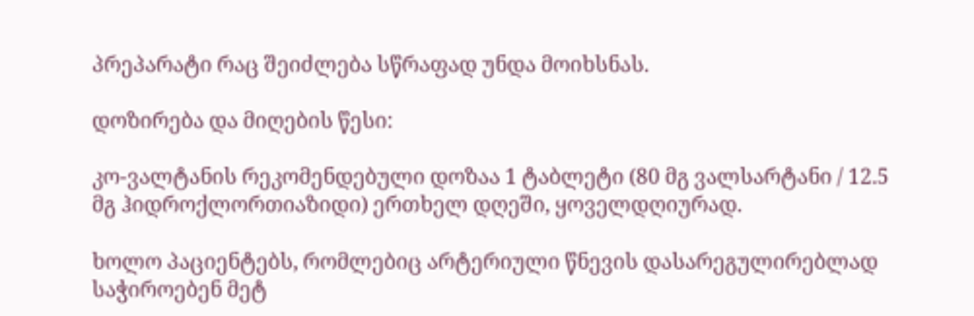პრეპარატი რაც შეიძლება სწრაფად უნდა მოიხსნას.

დოზირება და მიღების წესი:

კო-ვალტანის რეკომენდებული დოზაა 1 ტაბლეტი (80 მგ ვალსარტანი / 12.5 მგ ჰიდროქლორთიაზიდი) ერთხელ დღეში, ყოველდღიურად.

ხოლო პაციენტებს, რომლებიც არტერიული წნევის დასარეგულირებლად საჭიროებენ მეტ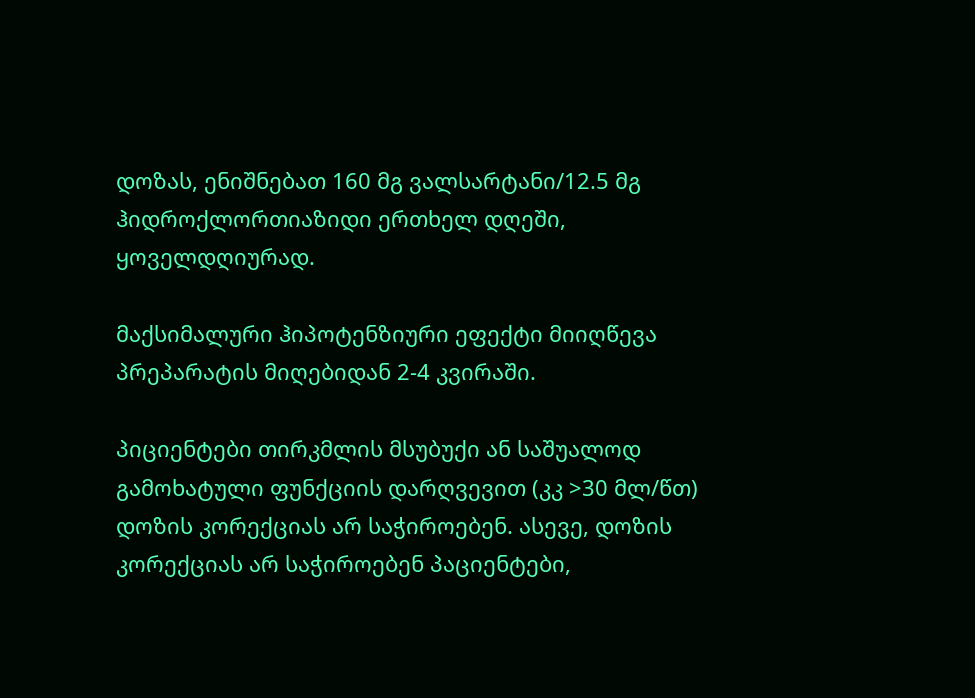დოზას, ენიშნებათ 160 მგ ვალსარტანი/12.5 მგ ჰიდროქლორთიაზიდი ერთხელ დღეში, ყოველდღიურად.

მაქსიმალური ჰიპოტენზიური ეფექტი მიიღწევა პრეპარატის მიღებიდან 2-4 კვირაში.

პიციენტები თირკმლის მსუბუქი ან საშუალოდ გამოხატული ფუნქციის დარღვევით (კკ >30 მლ/წთ) დოზის კორექციას არ საჭიროებენ. ასევე, დოზის კორექციას არ საჭიროებენ პაციენტები,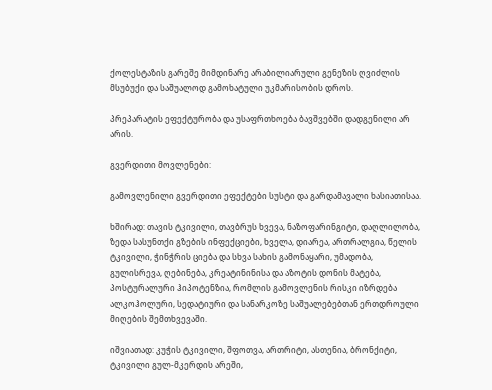ქოლესტაზის გარეშე მიმდინარე არაბილიარული გენეზის ღვიძლის მსუბუქი და საშუალოდ გამოხატული უკმარისობის დროს.

პრეპარატის ეფექტურობა და უსაფრთხოება ბავშვებში დადგენილი არ არის.

გვერდითი მოვლენები:

გამოვლენილი გვერდითი ეფექტები სუსტი და გარდამავალი ხასიათისაა.

ხშირად: თავის ტკივილი, თავბრუს ხვევა, ნაზოფარინგიტი, დაღლილობა, ზედა სასუნთქი გზების ინფექციები, ხველა, დიარეა, ართრალგია, წელის ტკივილი, ჭინჭრის ციება და სხვა სახის გამონაყარი, უმადობა, გულისრევა, ღებინება, კრეატინინისა და აზოტის დონის მატება, პოსტურალური ჰიპოტენზია, რომლის გამოვლენის რისკი იზრდება ალკოჰოლური, სედატიური და სანარკოზე საშუალებებთან ერთდროული მიღების შემთხვევაში.

იშვიათად: კუჭის ტკივილი, შფოთვა, ართრიტი, ასთენია, ბრონქიტი, ტკივილი გულ-მკერდის არეში,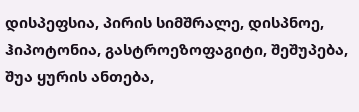დისპეფსია, პირის სიმშრალე, დისპნოე, ჰიპოტონია, გასტროეზოფაგიტი, შეშუპება, შუა ყურის ანთება,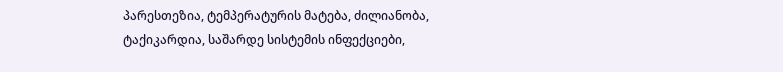პარესთეზია, ტემპერატურის მატება, ძილიანობა, ტაქიკარდია, საშარდე სისტემის ინფექციები,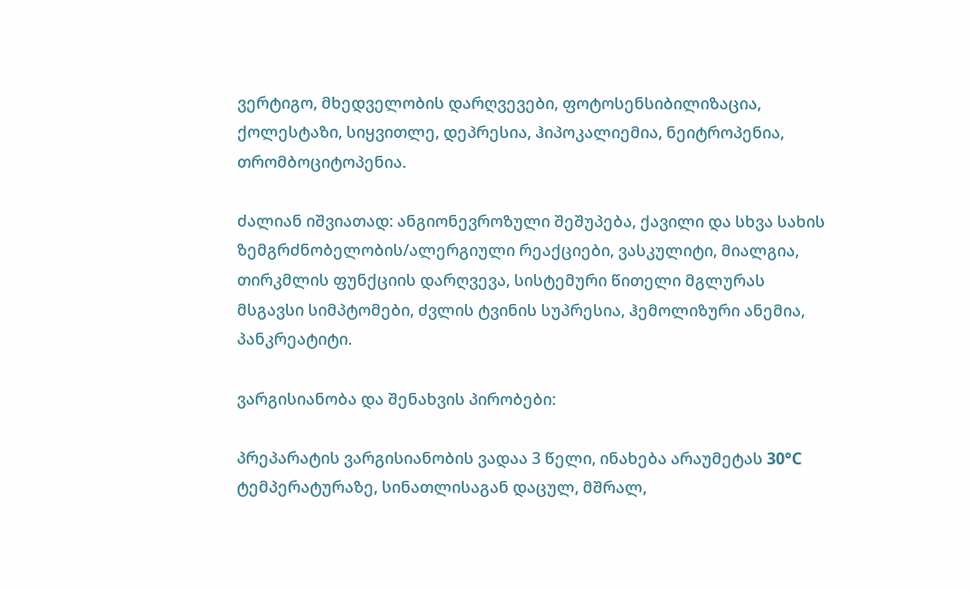ვერტიგო, მხედველობის დარღვევები, ფოტოსენსიბილიზაცია, ქოლესტაზი, სიყვითლე, დეპრესია, ჰიპოკალიემია, ნეიტროპენია, თრომბოციტოპენია.

ძალიან იშვიათად: ანგიონევროზული შეშუპება, ქავილი და სხვა სახის ზემგრძნობელობის/ალერგიული რეაქციები, ვასკულიტი, მიალგია, თირკმლის ფუნქციის დარღვევა, სისტემური წითელი მგლურას მსგავსი სიმპტომები, ძვლის ტვინის სუპრესია, ჰემოლიზური ანემია, პანკრეატიტი.

ვარგისიანობა და შენახვის პირობები:

პრეპარატის ვარგისიანობის ვადაა 3 წელი, ინახება არაუმეტას 30°C ტემპერატურაზე, სინათლისაგან დაცულ, მშრალ,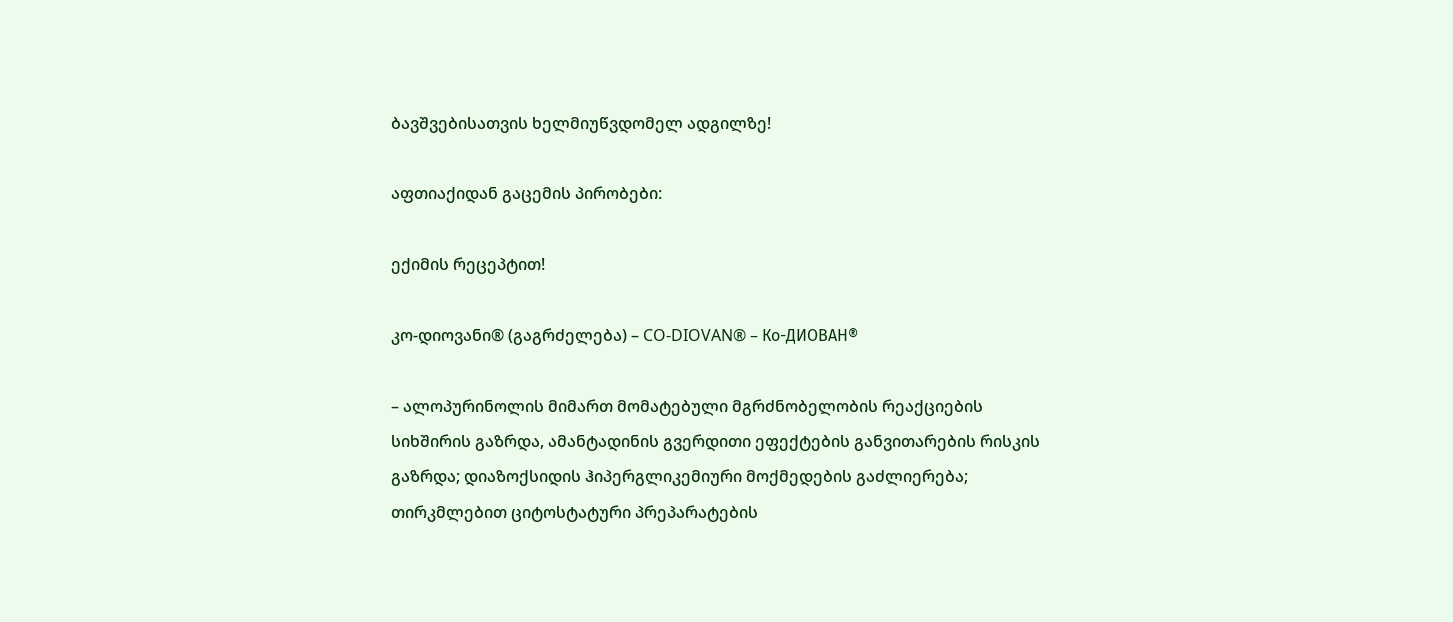ბავშვებისათვის ხელმიუწვდომელ ადგილზე!

აფთიაქიდან გაცემის პირობები:

ექიმის რეცეპტით!

კო-დიოვანი® (გაგრძელება) – CO-DIOVAN® – Ко-ДИОВАН®

– ალოპურინოლის მიმართ მომატებული მგრძნობელობის რეაქციების სიხშირის გაზრდა, ამანტადინის გვერდითი ეფექტების განვითარების რისკის გაზრდა; დიაზოქსიდის ჰიპერგლიკემიური მოქმედების გაძლიერება; თირკმლებით ციტოსტატური პრეპარატების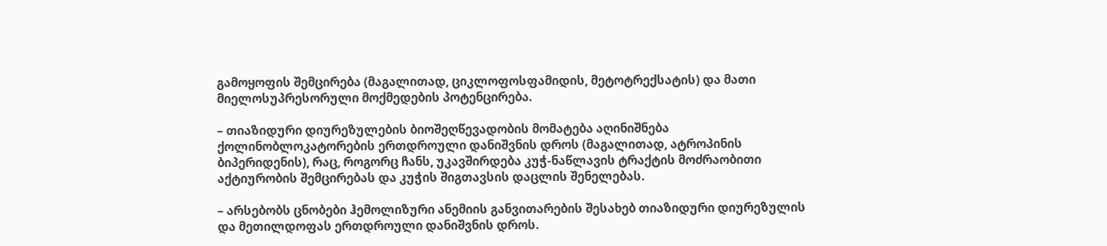გამოყოფის შემცირება (მაგალითად, ციკლოფოსფამიდის, მეტოტრექსატის) და მათი მიელოსუპრესორული მოქმედების პოტენცირება.

– თიაზიდური დიურეზულების ბიოშეღწევადობის მომატება აღინიშნება ქოლინობლოკატორების ერთდროული დანიშვნის დროს (მაგალითად, ატროპინის ბიპერიდენის), რაც, როგორც ჩანს, უკავშირდება კუჭ-ნაწლავის ტრაქტის მოძრაობითი აქტიურობის შემცირებას და კუჭის შიგთავსის დაცლის შენელებას.

– არსებობს ცნობები ჰემოლიზური ანემიის განვითარების შესახებ თიაზიდური დიურეზულის და მეთილდოფას ერთდროული დანიშვნის დროს.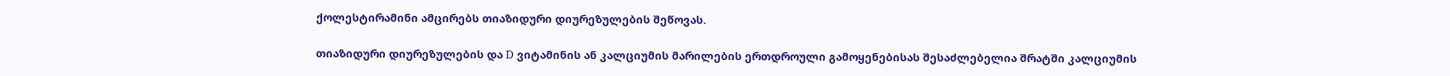ქოლესტირამინი ამცირებს თიაზიდური დიურეზულების შეწოვას.

თიაზიდური დიურეზულების და D ვიტამინის ან კალციუმის მარილების ერთდროული გამოყენებისას შესაძლებელია შრატში კალციუმის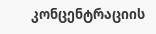კონცენტრაციის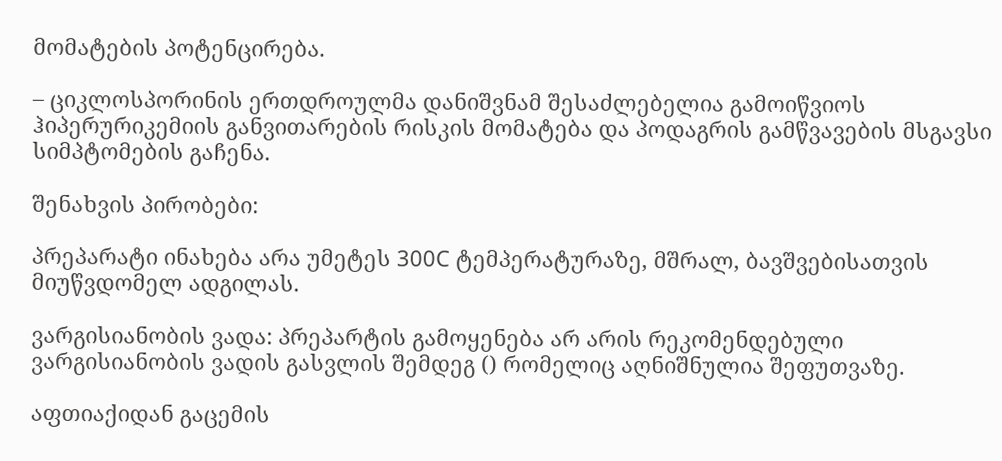მომატების პოტენცირება.

– ციკლოსპორინის ერთდროულმა დანიშვნამ შესაძლებელია გამოიწვიოს ჰიპერურიკემიის განვითარების რისკის მომატება და პოდაგრის გამწვავების მსგავსი სიმპტომების გაჩენა.

შენახვის პირობები:

პრეპარატი ინახება არა უმეტეს 300C ტემპერატურაზე, მშრალ, ბავშვებისათვის მიუწვდომელ ადგილას.

ვარგისიანობის ვადა: პრეპარტის გამოყენება არ არის რეკომენდებული ვარგისიანობის ვადის გასვლის შემდეგ () რომელიც აღნიშნულია შეფუთვაზე.

აფთიაქიდან გაცემის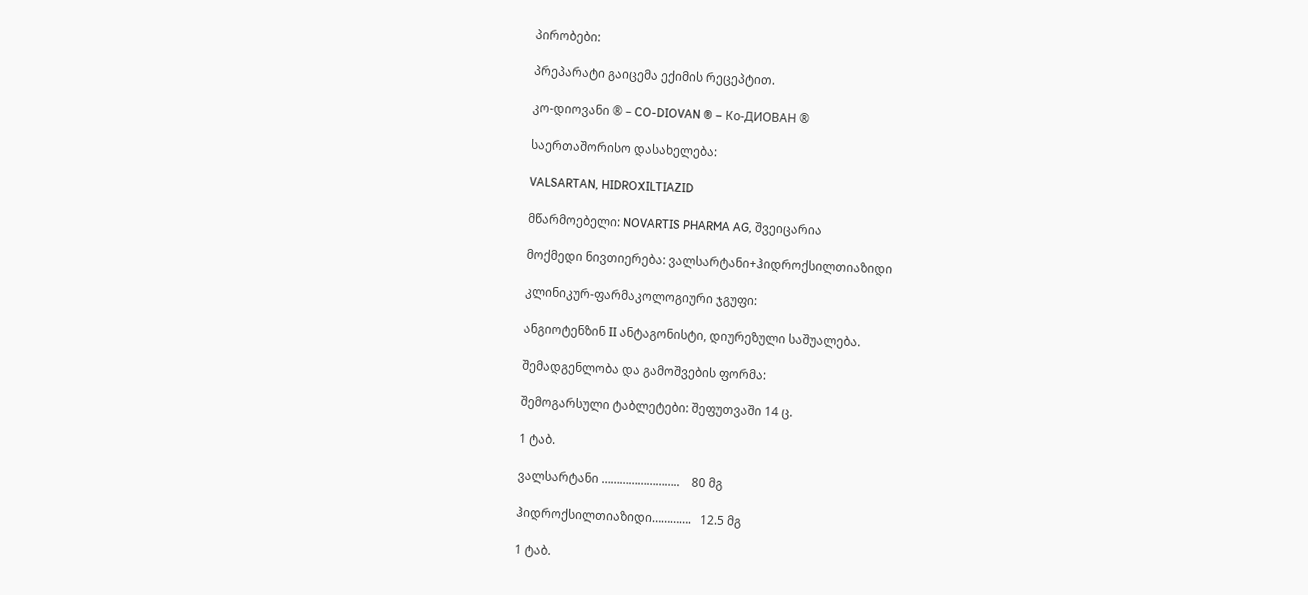პირობები:

პრეპარატი გაიცემა ექიმის რეცეპტით.

კო-დიოვანი ® – CO-DIOVAN ® – Ко-ДИОВАН ®

საერთაშორისო დასახელება:

VALSARTAN, HIDROXILTIAZID

მწარმოებელი: NOVARTIS PHARMA AG, შვეიცარია

მოქმედი ნივთიერება: ვალსარტანი+ჰიდროქსილთიაზიდი

კლინიკურ-ფარმაკოლოგიური ჯგუფი:

ანგიოტენზინ II ანტაგონისტი, დიურეზული საშუალება.

შემადგენლობა და გამოშვების ფორმა:

შემოგარსული ტაბლეტები: შეფუთვაში 14 ც.

1 ტაბ.

ვალსარტანი ……………………..    80 მგ

ჰიდროქსილთიაზიდი………….   12.5 მგ

1 ტაბ.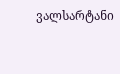ვალსარტანი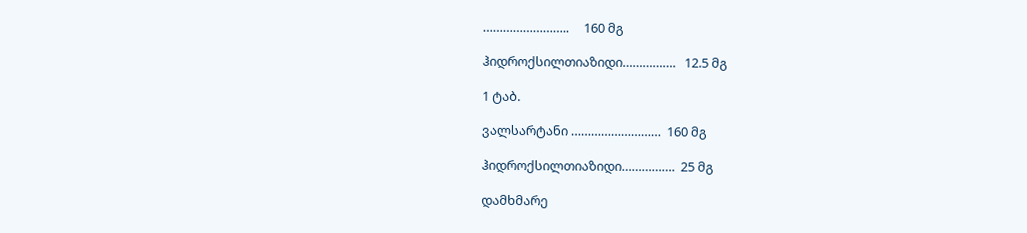……………………..     160 მგ

ჰიდროქსილთიაზიდი…………….   12.5 მგ

1 ტაბ.

ვალსარტანი ………………………  160 მგ

ჰიდროქსილთიაზიდი…………….  25 მგ

დამხმარე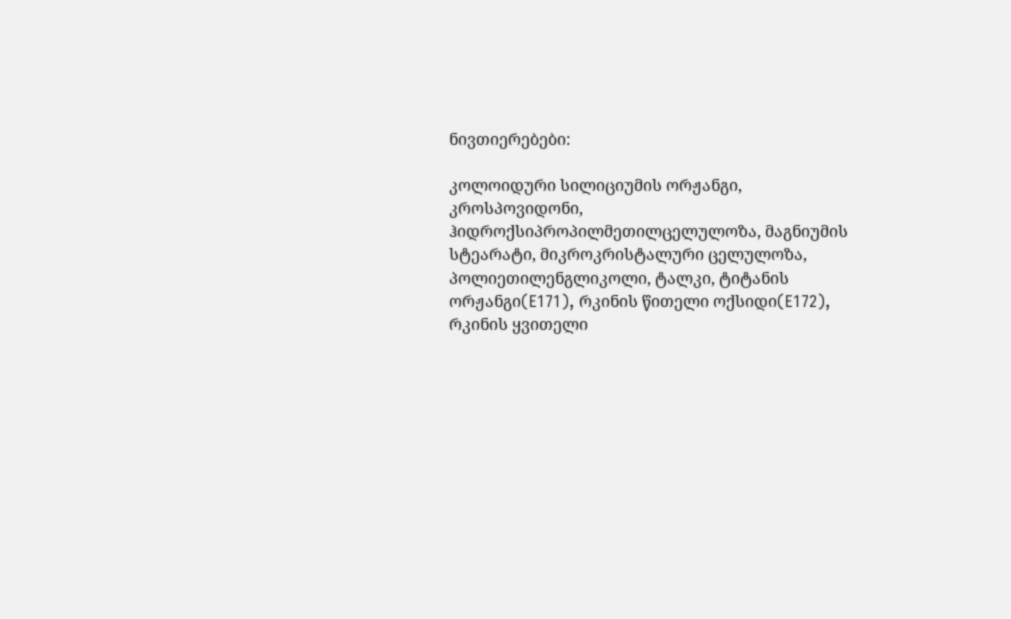ნივთიერებები:

კოლოიდური სილიციუმის ორჟანგი, კროსპოვიდონი, ჰიდროქსიპროპილმეთილცელულოზა, მაგნიუმის სტეარატი, მიკროკრისტალური ცელულოზა, პოლიეთილენგლიკოლი, ტალკი, ტიტანის ორჟანგი(E171), რკინის წითელი ოქსიდი(E172), რკინის ყვითელი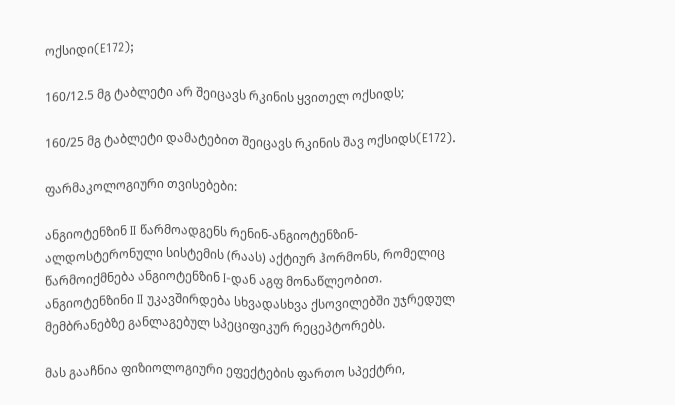ოქსიდი(E172);

160/12.5 მგ ტაბლეტი არ შეიცავს რკინის ყვითელ ოქსიდს;

160/25 მგ ტაბლეტი დამატებით შეიცავს რკინის შავ ოქსიდს(E172).

ფარმაკოლოგიური თვისებები:

ანგიოტენზინ II წარმოადგენს რენინ-ანგიოტენზინ-ალდოსტერონული სისტემის (რაას) აქტიურ ჰორმონს, რომელიც წარმოიქმნება ანგიოტენზინ I-დან აგფ მონაწლეობით. ანგიოტენზინი II უკავშირდება სხვადასხვა ქსოვილებში უჯრედულ მემბრანებზე განლაგებულ სპეციფიკურ რეცეპტორებს.

მას გააჩნია ფიზიოლოგიური ეფექტების ფართო სპექტრი,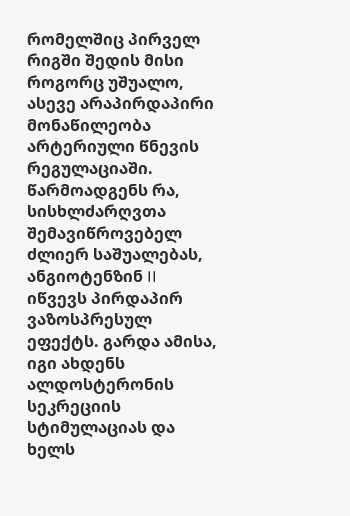რომელშიც პირველ რიგში შედის მისი როგორც უშუალო, ასევე არაპირდაპირი მონაწილეობა არტერიული წნევის რეგულაციაში. წარმოადგენს რა, სისხლძარღვთა შემავიწროვებელ ძლიერ საშუალებას, ანგიოტენზინ II იწვევს პირდაპირ ვაზოსპრესულ ეფექტს. გარდა ამისა, იგი ახდენს ალდოსტერონის სეკრეციის სტიმულაციას და ხელს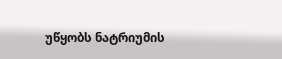უწყობს ნატრიუმის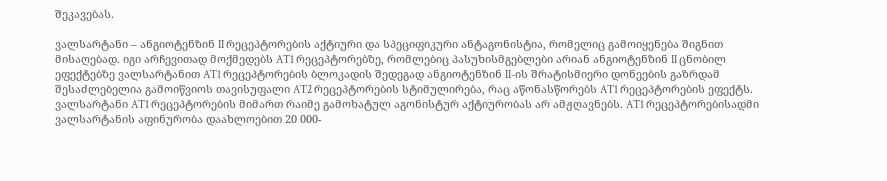შეკავებას.

ვალსარტანი – ანგიოტენზინ II რეცეპტორების აქტიური და სპეციფიკური ანტაგონისტია, რომელიც გამოიყენება შიგნით მისაღებად. იგი არჩევითად მოქმედებს AT1 რეცეპტორებზე, რომლებიც პასუხისმგებლები არიან ანგიოტენზინ II ცნობილ ეფექტებზე ვალსარტანით AT1 რეცეპტორების ბლოკადის შედეგად ანგიოტენზინ II-ის შრატისმიერი დონეების გაზრდამ შესაძლებელია გამოიწვიოს თავისუფალი AT2 რეცეპტორების სტიმულირება, რაც აწონასწორებს AT1 რეცეპტორების ეფექტს. ვალსარტანი AT1 რეცეპტორების მიმართ რაიმე გამოხატულ აგონისტურ აქტიურობას არ ამჟღავნებს. AT1 რეცეპტორებისადმი ვალსარტანის აფინურობა დაახლოებით 20 000-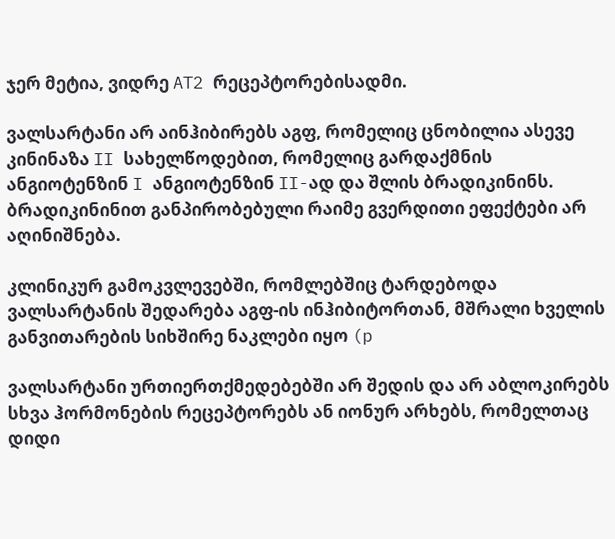ჯერ მეტია, ვიდრე AT2 რეცეპტორებისადმი.

ვალსარტანი არ აინჰიბირებს აგფ, რომელიც ცნობილია ასევე კინინაზა II სახელწოდებით, რომელიც გარდაქმნის ანგიოტენზინ I ანგიოტენზინ II-ად და შლის ბრადიკინინს. ბრადიკინინით განპირობებული რაიმე გვერდითი ეფექტები არ აღინიშნება.

კლინიკურ გამოკვლევებში, რომლებშიც ტარდებოდა ვალსარტანის შედარება აგფ-ის ინჰიბიტორთან, მშრალი ხველის განვითარების სიხშირე ნაკლები იყო (p

ვალსარტანი ურთიერთქმედებებში არ შედის და არ აბლოკირებს სხვა ჰორმონების რეცეპტორებს ან იონურ არხებს, რომელთაც დიდი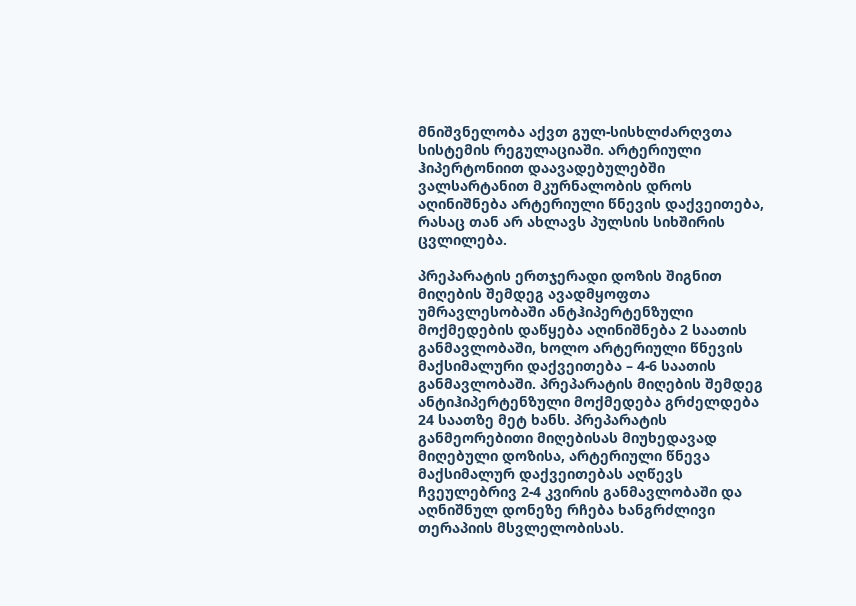მნიშვნელობა აქვთ გულ-სისხლძარღვთა სისტემის რეგულაციაში. არტერიული ჰიპერტონიით დაავადებულებში ვალსარტანით მკურნალობის დროს აღინიშნება არტერიული წნევის დაქვეითება, რასაც თან არ ახლავს პულსის სიხშირის ცვლილება.

პრეპარატის ერთჯერადი დოზის შიგნით მიღების შემდეგ ავადმყოფთა უმრავლესობაში ანტჰიპერტენზული მოქმედების დაწყება აღინიშნება 2 საათის განმავლობაში, ხოლო არტერიული წნევის მაქსიმალური დაქვეითება – 4-6 საათის განმავლობაში. პრეპარატის მიღების შემდეგ ანტიჰიპერტენზული მოქმედება გრძელდება 24 საათზე მეტ ხანს. პრეპარატის განმეორებითი მიღებისას მიუხედავად მიღებული დოზისა, არტერიული წნევა მაქსიმალურ დაქვეითებას აღწევს ჩვეულებრივ 2-4 კვირის განმავლობაში და აღნიშნულ დონეზე რჩება ხანგრძლივი თერაპიის მსვლელობისას.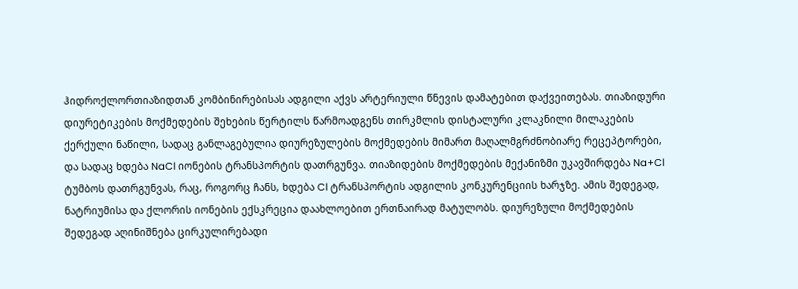ჰიდროქლორთიაზიდთან კომბინირებისას ადგილი აქვს არტერიული წნევის დამატებით დაქვეითებას. თიაზიდური დიურეტიკების მოქმედების შეხების წერტილს წარმოადგენს თირკმლის დისტალური კლაკნილი მილაკების ქერქული ნაწილი, სადაც განლაგებულია დიურეზულების მოქმედების მიმართ მაღალმგრძნობიარე რეცეპტორები, და სადაც ხდება NaCl იონების ტრანსპორტის დათრგუნვა. თიაზიდების მოქმედების მექანიზმი უკავშირდება Na+Cl ტუმბოს დათრგუნვას, რაც, როგორც ჩანს, ხდება Cl ტრანსპორტის ადგილის კონკურენციის ხარჯზე. ამის შედეგად, ნატრიუმისა და ქლორის იონების ექსკრეცია დაახლოებით ერთნაირად მატულობს. დიურეზული მოქმედების შედეგად აღინიშნება ცირკულირებადი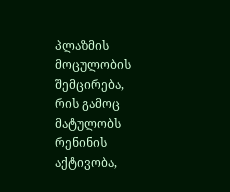პლაზმის მოცულობის შემცირება, რის გამოც მატულობს რენინის აქტივობა,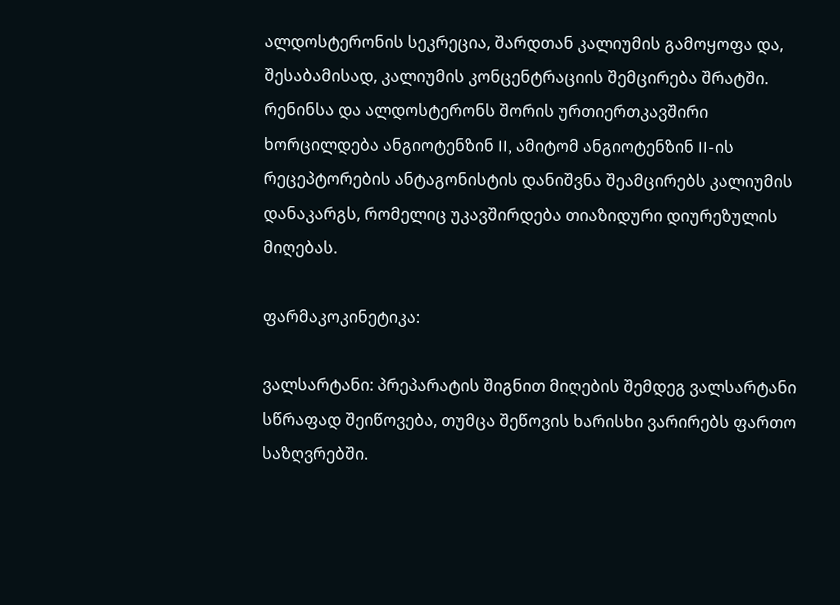ალდოსტერონის სეკრეცია, შარდთან კალიუმის გამოყოფა და, შესაბამისად, კალიუმის კონცენტრაციის შემცირება შრატში. რენინსა და ალდოსტერონს შორის ურთიერთკავშირი ხორცილდება ანგიოტენზინ II, ამიტომ ანგიოტენზინ II-ის რეცეპტორების ანტაგონისტის დანიშვნა შეამცირებს კალიუმის დანაკარგს, რომელიც უკავშირდება თიაზიდური დიურეზულის მიღებას.

ფარმაკოკინეტიკა:

ვალსარტანი: პრეპარატის შიგნით მიღების შემდეგ ვალსარტანი სწრაფად შეიწოვება, თუმცა შეწოვის ხარისხი ვარირებს ფართო საზღვრებში.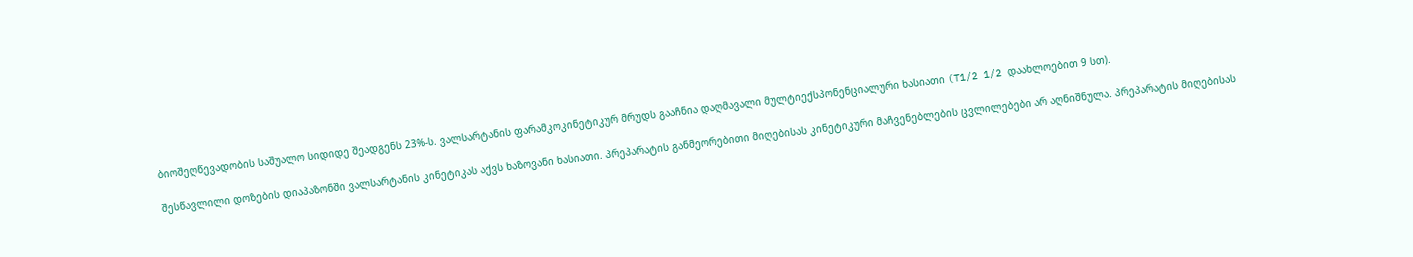ბიოშეღწევადობის საშუალო სიდიდე შეადგენს 23%-ს. ვალსარტანის ფარამკოკინეტიკურ მრუდს გააჩნია დაღმავალი მულტიექსპონენციალური ხასიათი (T1/2 1/2 დაახლოებით 9 სთ).

შესწავლილი დოზების დიაპაზონში ვალსარტანის კინეტიკას აქვს ხაზოვანი ხასიათი. პრეპარატის განმეორებითი მიღებისას კინეტიკური მაჩვენებლების ცვლილებები არ აღნიშნულა. პრეპარატის მიღებისას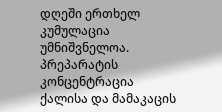დღეში ერთხელ კუმულაცია უმნიშვნელოა. პრეპარატის კონცენტრაცია ქალისა და მამაკაცის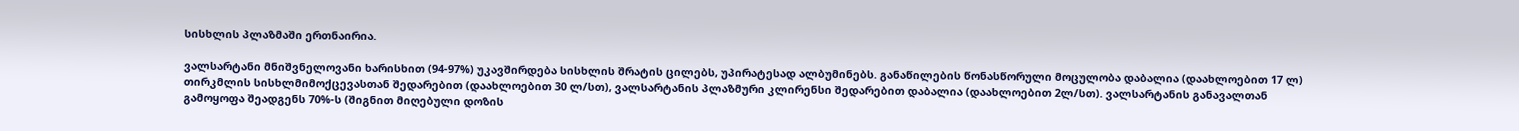სისხლის პლაზმაში ერთნაირია.

ვალსარტანი მნიშვნელოვანი ხარისხით (94-97%) უკავშირდება სისხლის შრატის ცილებს, უპირატესად ალბუმინებს. განაწილების წონასწორული მოცულობა დაბალია (დაახლოებით 17 ლ) თირკმლის სისხლმიმოქცევასთან შედარებით (დაახლოებით 30 ლ/სთ), ვალსარტანის პლაზმური კლირენსი შედარებით დაბალია (დაახლოებით 2ლ/სთ). ვალსარტანის განავალთან გამოყოფა შეადგენს 70%-ს (შიგნით მიღებული დოზის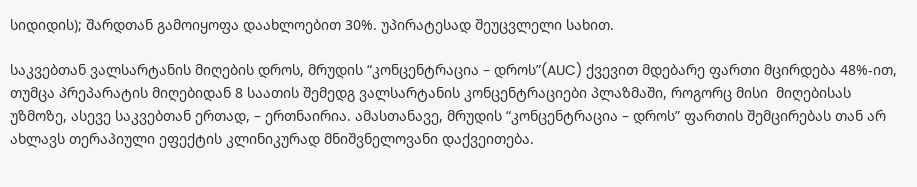სიდიდის); შარდთან გამოიყოფა დაახლოებით 30%. უპირატესად შეუცვლელი სახით.

საკვებთან ვალსარტანის მიღების დროს, მრუდის “კონცენტრაცია – დროს”(AUC) ქვევით მდებარე ფართი მცირდება 48%-ით, თუმცა პრეპარატის მიღებიდან 8 საათის შემედგ ვალსარტანის კონცენტრაციები პლაზმაში, როგორც მისი  მიღებისას უზმოზე, ასევე საკვებთან ერთად, – ერთნაირია. ამასთანავე, მრუდის “კონცენტრაცია – დროს” ფართის შემცირებას თან არ ახლავს თერაპიული ეფექტის კლინიკურად მნიშვნელოვანი დაქვეითება.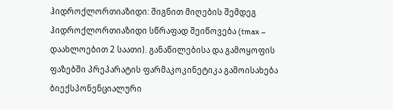ჰიდროქლორთიაზიდი: შიგნით მიღების შემდეგ ჰიდროქლორთიაზიდი სწრაფად შეიწოვება (tmax – დაახლოებით 2 საათი). განაწილებისა და გამოყოფის ფაზებში პრეპარატის ფარმაკოკინეტიკა გამოისახება ბიექსპონენციალური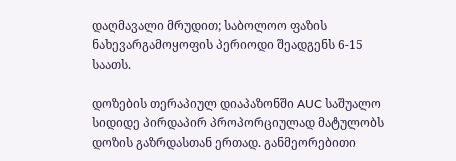დაღმავალი მრუდით; საბოლოო ფაზის ნახევარგამოყოფის პერიოდი შეადგენს 6-15 საათს.

დოზების თერაპიულ დიაპაზონში AUC საშუალო სიდიდე პირდაპირ პროპორციულად მატულობს დოზის გაზრდასთან ერთად. განმეორებითი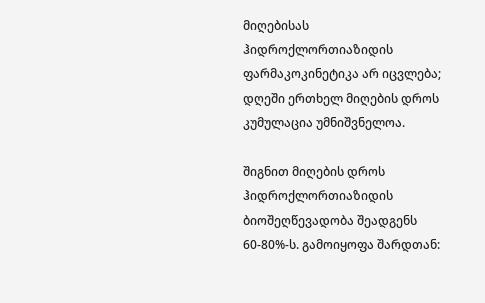მიღებისას ჰიდროქლორთიაზიდის ფარმაკოკინეტიკა არ იცვლება; დღეში ერთხელ მიღების დროს კუმულაცია უმნიშვნელოა.

შიგნით მიღების დროს ჰიდროქლორთიაზიდის ბიოშეღწევადობა შეადგენს 60-80%-ს. გამოიყოფა შარდთან: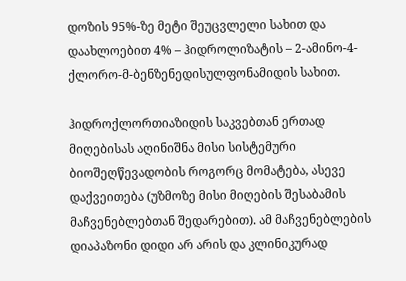დოზის 95%-ზე მეტი შეუცვლელი სახით და დაახლოებით 4% – ჰიდროლიზატის – 2-ამინო-4-ქლორო-მ-ბენზენედისულფონამიდის სახით.

ჰიდროქლორთიაზიდის საკვებთან ერთად მიღებისას აღინიშნა მისი სისტემური ბიოშეღწევადობის როგორც მომატება, ასევე დაქვეითება (უზმოზე მისი მიღების შესაბამის მაჩვენებლებთან შედარებით). ამ მაჩვენებლების დიაპაზონი დიდი არ არის და კლინიკურად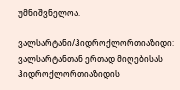უმნიშვნელოა.

ვალსარტანი/ჰიდროქლორთიაზიდი: ვალსარტანთან ერთად მიღებისას ჰიდროქლორთიაზიდის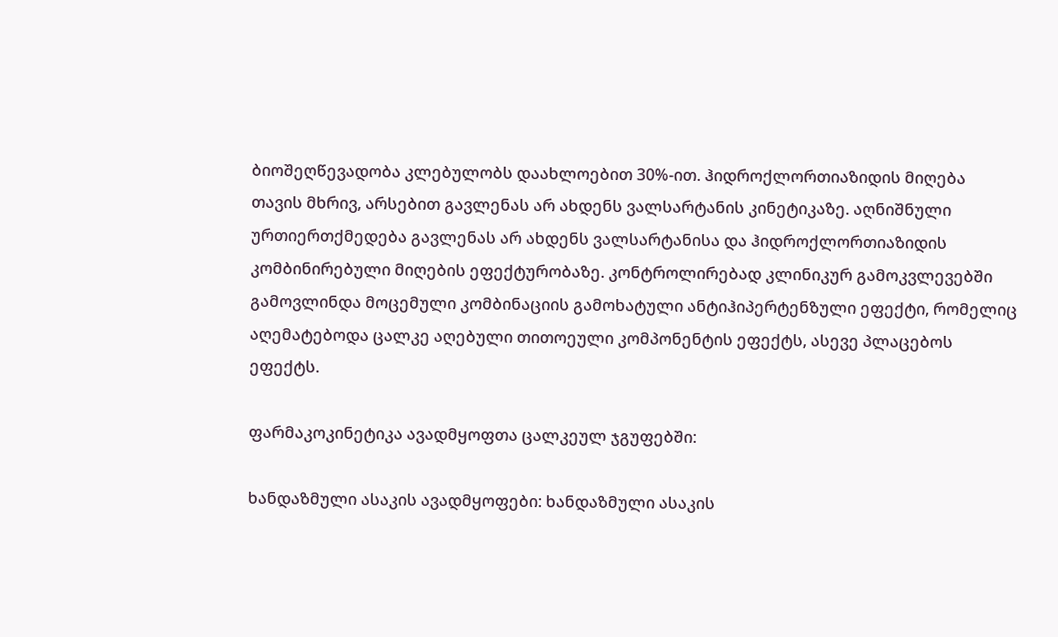ბიოშეღწევადობა კლებულობს დაახლოებით 30%-ით. ჰიდროქლორთიაზიდის მიღება თავის მხრივ, არსებით გავლენას არ ახდენს ვალსარტანის კინეტიკაზე. აღნიშნული ურთიერთქმედება გავლენას არ ახდენს ვალსარტანისა და ჰიდროქლორთიაზიდის კომბინირებული მიღების ეფექტურობაზე. კონტროლირებად კლინიკურ გამოკვლევებში გამოვლინდა მოცემული კომბინაციის გამოხატული ანტიჰიპერტენზული ეფექტი, რომელიც აღემატებოდა ცალკე აღებული თითოეული კომპონენტის ეფექტს, ასევე პლაცებოს ეფექტს.

ფარმაკოკინეტიკა ავადმყოფთა ცალკეულ ჯგუფებში:

ხანდაზმული ასაკის ავადმყოფები: ხანდაზმული ასაკის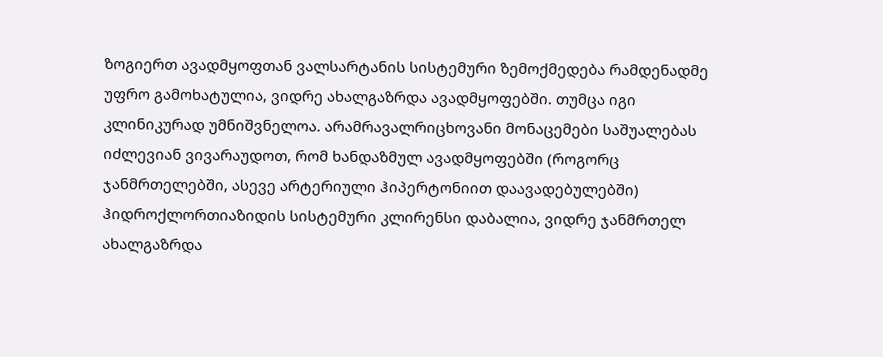ზოგიერთ ავადმყოფთან ვალსარტანის სისტემური ზემოქმედება რამდენადმე უფრო გამოხატულია, ვიდრე ახალგაზრდა ავადმყოფებში. თუმცა იგი კლინიკურად უმნიშვნელოა. არამრავალრიცხოვანი მონაცემები საშუალებას იძლევიან ვივარაუდოთ, რომ ხანდაზმულ ავადმყოფებში (როგორც ჯანმრთელებში, ასევე არტერიული ჰიპერტონიით დაავადებულებში) ჰიდროქლორთიაზიდის სისტემური კლირენსი დაბალია, ვიდრე ჯანმრთელ ახალგაზრდა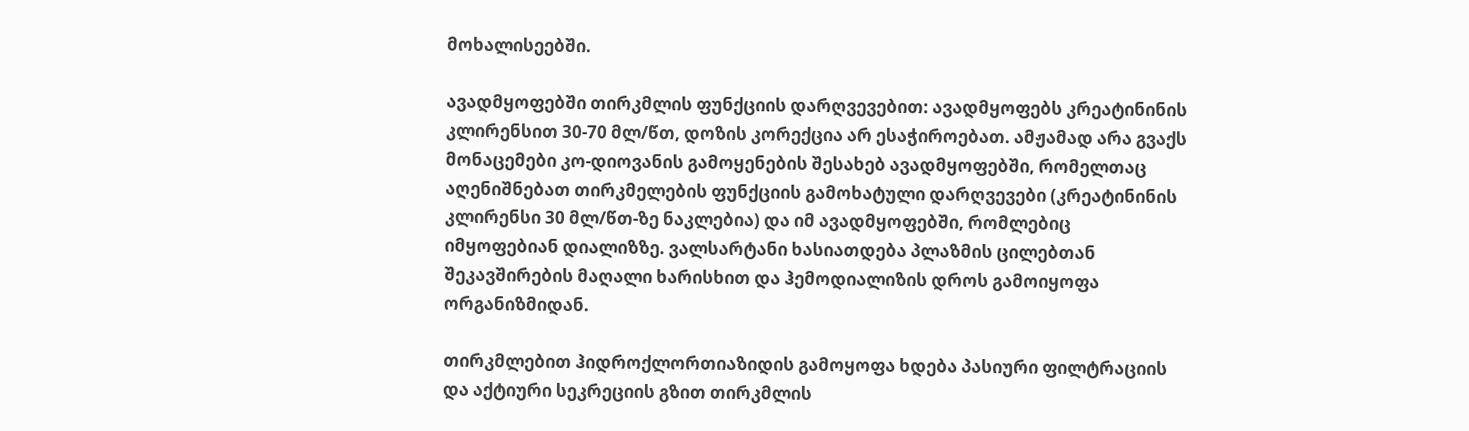მოხალისეებში.

ავადმყოფებში თირკმლის ფუნქციის დარღვევებით: ავადმყოფებს კრეატინინის კლირენსით 30-70 მლ/წთ, დოზის კორექცია არ ესაჭიროებათ. ამჟამად არა გვაქს მონაცემები კო-დიოვანის გამოყენების შესახებ ავადმყოფებში, რომელთაც აღენიშნებათ თირკმელების ფუნქციის გამოხატული დარღვევები (კრეატინინის კლირენსი 30 მლ/წთ-ზე ნაკლებია) და იმ ავადმყოფებში, რომლებიც იმყოფებიან დიალიზზე. ვალსარტანი ხასიათდება პლაზმის ცილებთან შეკავშირების მაღალი ხარისხით და ჰემოდიალიზის დროს გამოიყოფა ორგანიზმიდან.

თირკმლებით ჰიდროქლორთიაზიდის გამოყოფა ხდება პასიური ფილტრაციის და აქტიური სეკრეციის გზით თირკმლის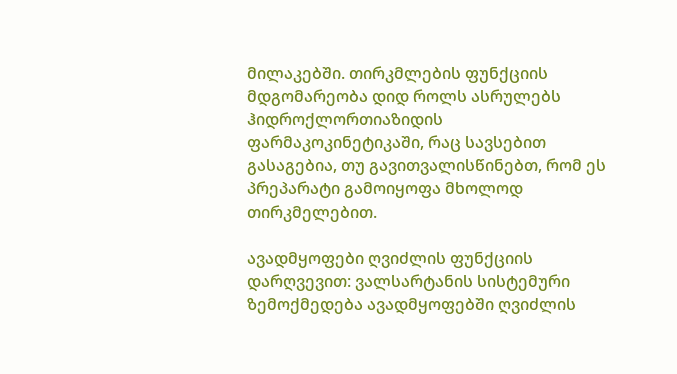მილაკებში. თირკმლების ფუნქციის მდგომარეობა დიდ როლს ასრულებს ჰიდროქლორთიაზიდის ფარმაკოკინეტიკაში, რაც სავსებით გასაგებია, თუ გავითვალისწინებთ, რომ ეს პრეპარატი გამოიყოფა მხოლოდ თირკმელებით.

ავადმყოფები ღვიძლის ფუნქციის დარღვევით: ვალსარტანის სისტემური ზემოქმედება ავადმყოფებში ღვიძლის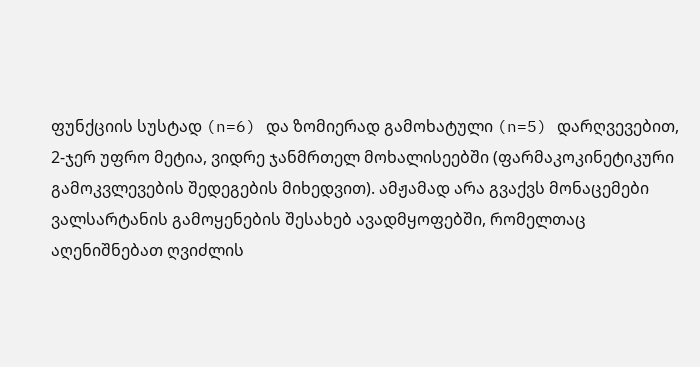ფუნქციის სუსტად (n=6) და ზომიერად გამოხატული (n=5) დარღვევებით, 2-ჯერ უფრო მეტია, ვიდრე ჯანმრთელ მოხალისეებში (ფარმაკოკინეტიკური გამოკვლევების შედეგების მიხედვით). ამჟამად არა გვაქვს მონაცემები ვალსარტანის გამოყენების შესახებ ავადმყოფებში, რომელთაც აღენიშნებათ ღვიძლის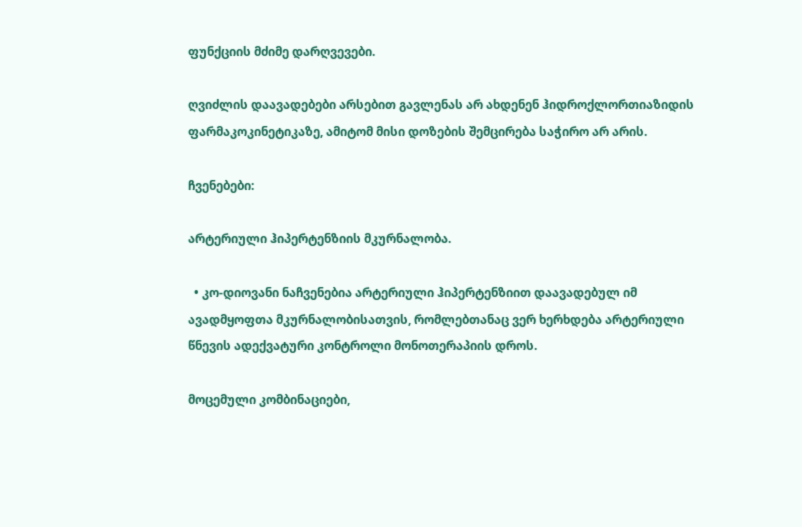ფუნქციის მძიმე დარღვევები.

ღვიძლის დაავადებები არსებით გავლენას არ ახდენენ ჰიდროქლორთიაზიდის ფარმაკოკინეტიკაზე, ამიტომ მისი დოზების შემცირება საჭირო არ არის.

ჩვენებები:

არტერიული ჰიპერტენზიის მკურნალობა.

  • კო-დიოვანი ნაჩვენებია არტერიული ჰიპერტენზიით დაავადებულ იმ ავადმყოფთა მკურნალობისათვის, რომლებთანაც ვერ ხერხდება არტერიული წნევის ადექვატური კონტროლი მონოთერაპიის დროს.

მოცემული კომბინაციები,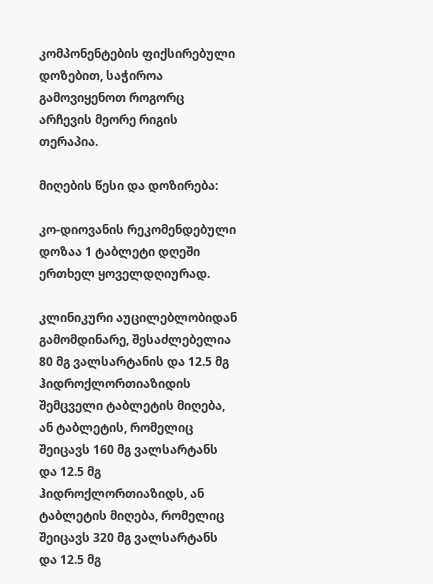კომპონენტების ფიქსირებული დოზებით, საჭიროა გამოვიყენოთ როგორც არჩევის მეორე რიგის თერაპია.

მიღების წესი და დოზირება:

კო-დიოვანის რეკომენდებული დოზაა 1 ტაბლეტი დღეში ერთხელ ყოველდღიურად.

კლინიკური აუცილებლობიდან გამომდინარე, შესაძლებელია 80 მგ ვალსარტანის და 12.5 მგ ჰიდროქლორთიაზიდის შემცველი ტაბლეტის მიღება, ან ტაბლეტის, რომელიც შეიცავს 160 მგ ვალსარტანს და 12.5 მგ ჰიდროქლორთიაზიდს, ან ტაბლეტის მიღება, რომელიც შეიცავს 320 მგ ვალსარტანს და 12.5 მგ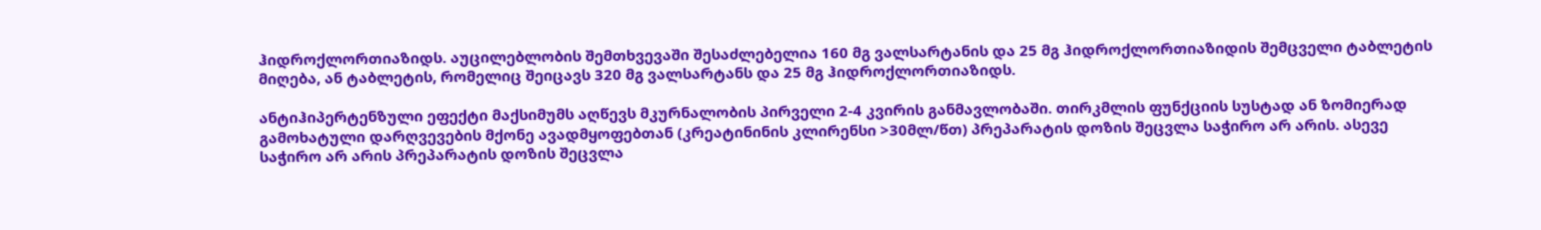ჰიდროქლორთიაზიდს. აუცილებლობის შემთხვევაში შესაძლებელია 160 მგ ვალსარტანის და 25 მგ ჰიდროქლორთიაზიდის შემცველი ტაბლეტის მიღება, ან ტაბლეტის, რომელიც შეიცავს 320 მგ ვალსარტანს და 25 მგ ჰიდროქლორთიაზიდს.

ანტიჰიპერტენზული ეფექტი მაქსიმუმს აღწევს მკურნალობის პირველი 2-4 კვირის განმავლობაში. თირკმლის ფუნქციის სუსტად ან ზომიერად გამოხატული დარღვევების მქონე ავადმყოფებთან (კრეატინინის კლირენსი >30მლ/წთ) პრეპარატის დოზის შეცვლა საჭირო არ არის. ასევე საჭირო არ არის პრეპარატის დოზის შეცვლა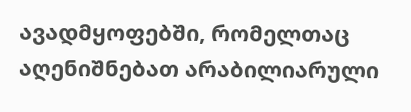ავადმყოფებში, რომელთაც აღენიშნებათ არაბილიარული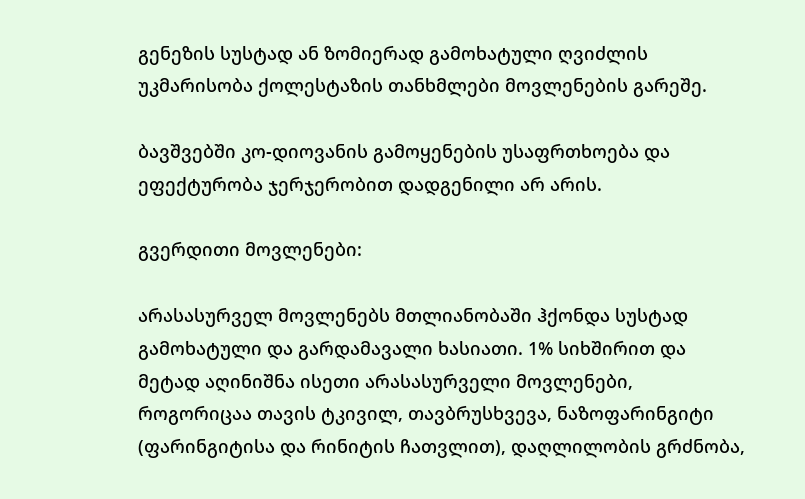გენეზის სუსტად ან ზომიერად გამოხატული ღვიძლის უკმარისობა ქოლესტაზის თანხმლები მოვლენების გარეშე.

ბავშვებში კო-დიოვანის გამოყენების უსაფრთხოება და ეფექტურობა ჯერჯერობით დადგენილი არ არის.

გვერდითი მოვლენები:

არასასურველ მოვლენებს მთლიანობაში ჰქონდა სუსტად გამოხატული და გარდამავალი ხასიათი. 1% სიხშირით და მეტად აღინიშნა ისეთი არასასურველი მოვლენები, როგორიცაა თავის ტკივილ, თავბრუსხვევა, ნაზოფარინგიტი (ფარინგიტისა და რინიტის ჩათვლით), დაღლილობის გრძნობა,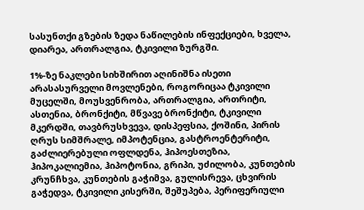სასუნთქი გზების ზედა ნაწილების ინფექციები, ხველა, დიარეა, ართრალგია, ტკივილი ზურგში.

1%-ზე ნაკლები სიხშირით აღინიშნა ისეთი არასასურველი მოვლენები, როგორიცაა ტკივილი მუცელში, მოუსვენრობა, ართრალგია, ართრიტი, ასთენია, ბრონქიტი, მწვავე ბრონქიტი, ტკივილი მკერდში, თავბრუსხვევა, დისპეფსია, ქოშინი, პირის ღრუს სიმშრალე, იმპოტენცია, გასტროენტერიტი, გაძლიერებული ოფლდენა, ჰიპოესთეზია, ჰიპოკალიემია, ჰიპოტონია, გრიპი, უძილობა, კუნთების კრუნჩხვა, კუნთების გაჭიმვა, გულისრევა, ცხვირის გაჭედვა, ტკივილი კისერში, შეშუპება, პერიფერიული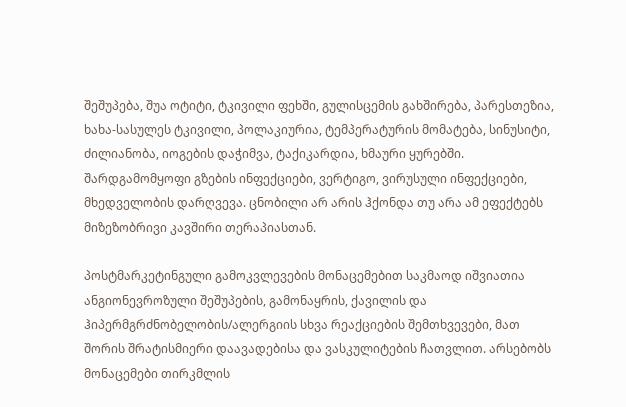შეშუპება, შუა ოტიტი, ტკივილი ფეხში, გულისცემის გახშირება, პარესთეზია, ხახა-სასულეს ტკივილი, პოლაკიურია, ტემპერატურის მომატება, სინუსიტი, ძილიანობა, იოგების დაჭიმვა, ტაქიკარდია, ხმაური ყურებში. შარდგამომყოფი გზების ინფექციები, ვერტიგო, ვირუსული ინფექციები, მხედველობის დარღვევა. ცნობილი არ არის ჰქონდა თუ არა ამ ეფექტებს მიზეზობრივი კავშირი თერაპიასთან.

პოსტმარკეტინგული გამოკვლევების მონაცემებით საკმაოდ იშვიათია ანგიონევროზული შეშუპების, გამონაყრის, ქავილის და ჰიპერმგრძნობელობის/ალერგიის სხვა რეაქციების შემთხვევები, მათ შორის შრატისმიერი დაავადებისა და ვასკულიტების ჩათვლით. არსებობს მონაცემები თირკმლის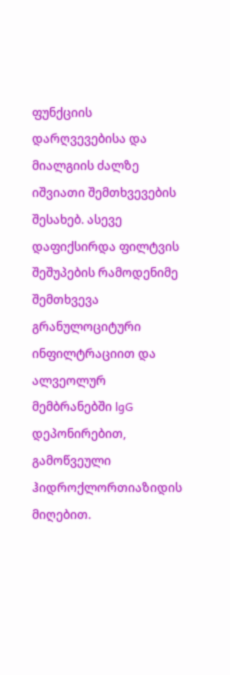ფუნქციის დარღვევებისა და მიალგიის ძალზე იშვიათი შემთხვევების შესახებ. ასევე დაფიქსირდა ფილტვის შეშუპების რამოდენიმე შემთხვევა გრანულოციტური ინფილტრაციით და ალვეოლურ მემბრანებში lgG დეპონირებით, გამოწვეული ჰიდროქლორთიაზიდის მიღებით.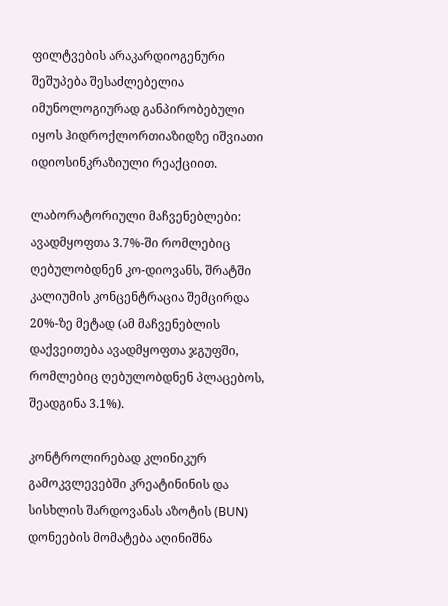ფილტვების არაკარდიოგენური შეშუპება შესაძლებელია იმუნოლოგიურად განპირობებული იყოს ჰიდროქლორთიაზიდზე იშვიათი იდიოსინკრაზიული რეაქციით.

ლაბორატორიული მაჩვენებლები: ავადმყოფთა 3.7%-ში რომლებიც ღებულობდნენ კო-დიოვანს, შრატში კალიუმის კონცენტრაცია შემცირდა 20%-ზე მეტად (ამ მაჩვენებლის დაქვეითება ავადმყოფთა ჯგუფში, რომლებიც ღებულობდნენ პლაცებოს, შეადგინა 3.1%).

კონტროლირებად კლინიკურ გამოკვლევებში კრეატინინის და სისხლის შარდოვანას აზოტის (BUN) დონეების მომატება აღინიშნა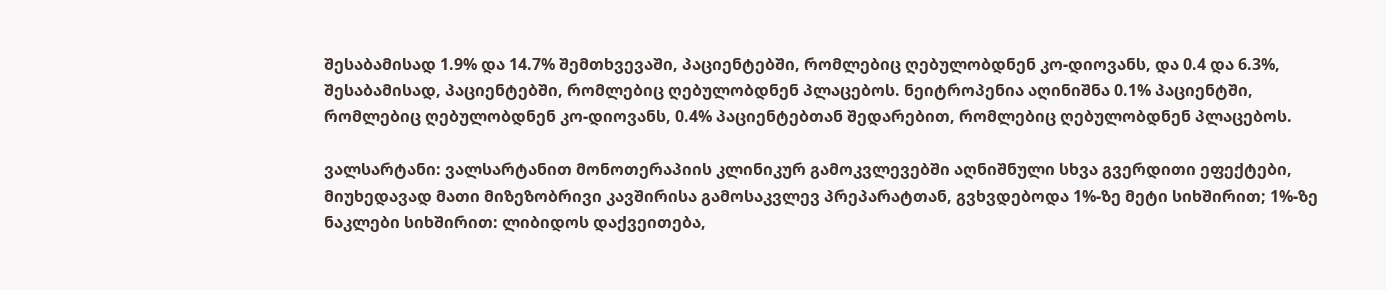შესაბამისად 1.9% და 14.7% შემთხვევაში, პაციენტებში, რომლებიც ღებულობდნენ კო-დიოვანს, და 0.4 და 6.3%, შესაბამისად, პაციენტებში, რომლებიც ღებულობდნენ პლაცებოს. ნეიტროპენია აღინიშნა 0.1% პაციენტში, რომლებიც ღებულობდნენ კო-დიოვანს, 0.4% პაციენტებთან შედარებით, რომლებიც ღებულობდნენ პლაცებოს.

ვალსარტანი: ვალსარტანით მონოთერაპიის კლინიკურ გამოკვლევებში აღნიშნული სხვა გვერდითი ეფექტები, მიუხედავად მათი მიზეზობრივი კავშირისა გამოსაკვლევ პრეპარატთან, გვხვდებოდა 1%-ზე მეტი სიხშირით; 1%-ზე ნაკლები სიხშირით: ლიბიდოს დაქვეითება,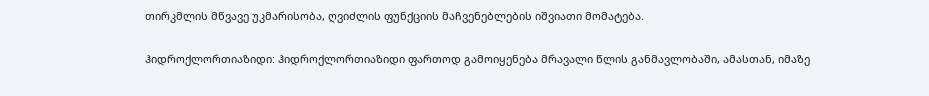თირკმლის მწვავე უკმარისობა, ღვიძლის ფუნქციის მაჩვენებლების იშვიათი მომატება.

ჰიდროქლორთიაზიდი: ჰიდროქლორთიაზიდი ფართოდ გამოიყენება მრავალი წლის განმავლობაში, ამასთან, იმაზე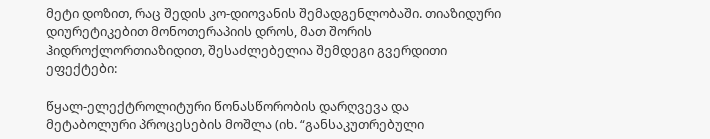მეტი დოზით, რაც შედის კო-დიოვანის შემადგენლობაში. თიაზიდური დიურეტიკებით მონოთერაპიის დროს, მათ შორის ჰიდროქლორთიაზიდით, შესაძლებელია შემდეგი გვერდითი ეფექტები:

წყალ-ელექტროლიტური წონასწორობის დარღვევა და მეტაბოლური პროცესების მოშლა (იხ. “განსაკუთრებული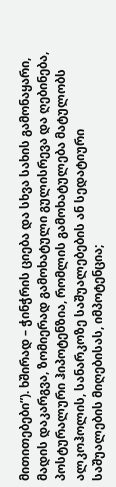მითითებები”). ხშირად – ჭინჭრის ციება და სხვა სახის გამონაყარი, მადის დაკარგვა, ზომიერად გამოხატული გულისრევა და ღებინება, პოსტურალური ჰიპოტენზია, რომლის გამოხატულება მატულობს ალკოჰოლის, სანარკოზე საშუალებების ან სედატიური საშუალების მიღებისას, იმპოტენცია;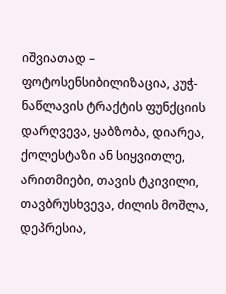იშვიათად – ფოტოსენსიბილიზაცია, კუჭ-ნაწლავის ტრაქტის ფუნქციის დარღვევა, ყაბზობა, დიარეა, ქოლესტაზი ან სიყვითლე, არითმიები, თავის ტკივილი, თავბრუსხვევა, ძილის მოშლა, დეპრესია,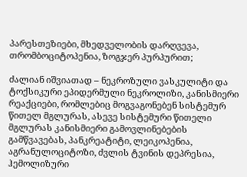პარესთეზიები, მხედველობის დარღვევა, თრომბოციტოპენია, ზოგჯერ პურპურით;

ძალიან იშვიათად – ნეკროზული ვასკულიტი და ტოქსიკური ეპიდერმული ნეკროლიზი, კანისმიერი რეაქციები, რომლებიც მოგვაგონებენ სისტემურ წითელ მგლურას, ასევე სისტემური წითელი მგლურას კანისმიერი გამოვლინებების გამწვავებას, პანკრეატიტი, ლეიკოპენია, აგრანულოციტოზი, ძვლის ტვინის დეპრესია, ჰემოლიზური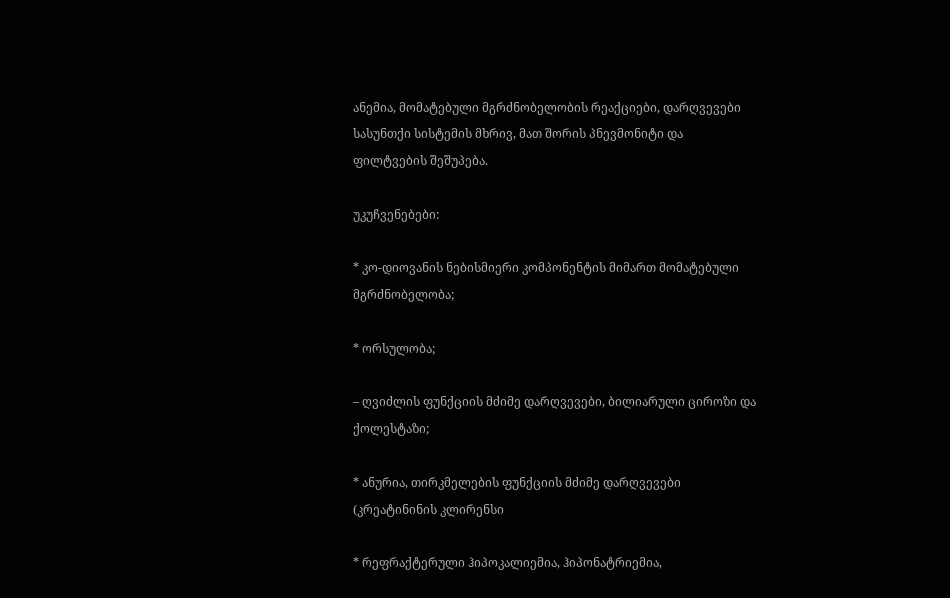ანემია, მომატებული მგრძნობელობის რეაქციები, დარღვევები სასუნთქი სისტემის მხრივ, მათ შორის პნევმონიტი და ფილტვების შეშუპება.

უკუჩვენებები:

* კო-დიოვანის ნებისმიერი კომპონენტის მიმართ მომატებული მგრძნობელობა;

* ორსულობა;

– ღვიძლის ფუნქციის მძიმე დარღვევები, ბილიარული ციროზი და ქოლესტაზი;

* ანურია, თირკმელების ფუნქციის მძიმე დარღვევები (კრეატინინის კლირენსი

* რეფრაქტერული ჰიპოკალიემია, ჰიპონატრიემია,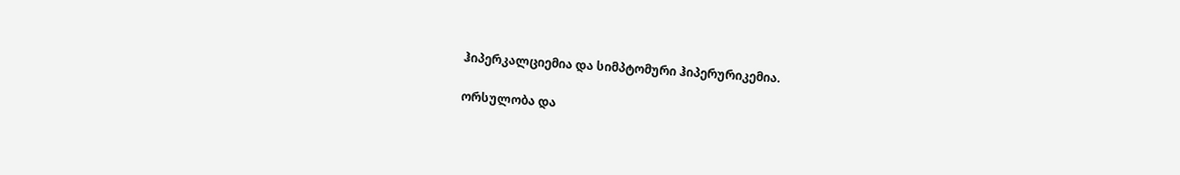ჰიპერკალციემია და სიმპტომური ჰიპერურიკემია.

ორსულობა და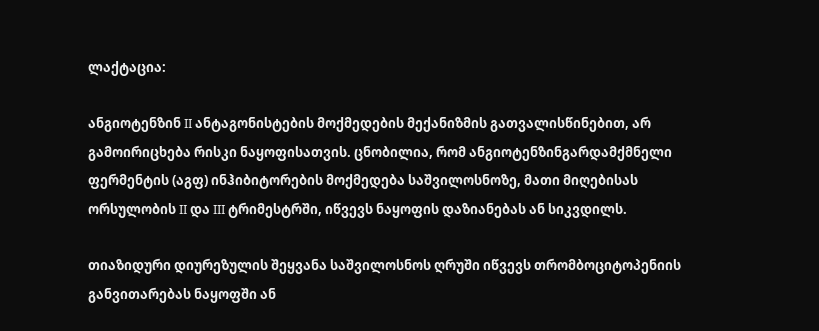ლაქტაცია:

ანგიოტენზინ II ანტაგონისტების მოქმედების მექანიზმის გათვალისწინებით, არ გამოირიცხება რისკი ნაყოფისათვის. ცნობილია, რომ ანგიოტენზინგარდამქმნელი ფერმენტის (აგფ) ინჰიბიტორების მოქმედება საშვილოსნოზე, მათი მიღებისას ორსულობის II და III ტრიმესტრში, იწვევს ნაყოფის დაზიანებას ან სიკვდილს.

თიაზიდური დიურეზულის შეყვანა საშვილოსნოს ღრუში იწვევს თრომბოციტოპენიის განვითარებას ნაყოფში ან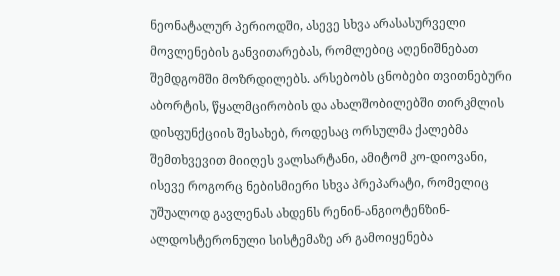ნეონატალურ პერიოდში, ასევე სხვა არასასურველი მოვლენების განვითარებას, რომლებიც აღენიშნებათ შემდგომში მოზრდილებს. არსებობს ცნობები თვითნებური აბორტის, წყალმცირობის და ახალშობილებში თირკმლის დისფუნქციის შესახებ, როდესაც ორსულმა ქალებმა შემთხვევით მიიღეს ვალსარტანი, ამიტომ კო-დიოვანი, ისევე როგორც ნებისმიერი სხვა პრეპარატი, რომელიც უშუალოდ გავლენას ახდენს რენინ-ანგიოტენზინ-ალდოსტერონული სისტემაზე არ გამოიყენება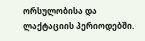ორსულობისა და ლაქტაციის პერიოდებში.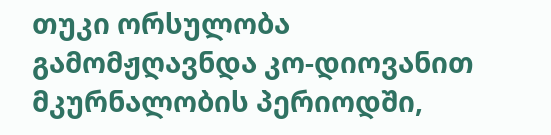თუკი ორსულობა გამომჟღავნდა კო-დიოვანით მკურნალობის პერიოდში,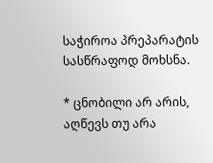საჭიროა პრეპარატის სასწრაფოდ მოხსნა.

* ცნობილი არ არის, აღწევს თუ არა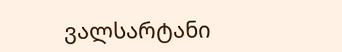ვალსარტანი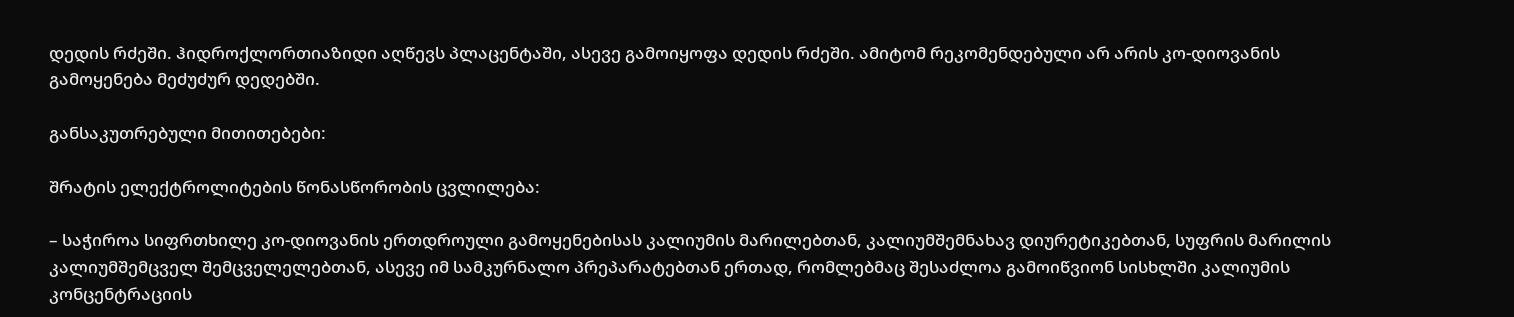დედის რძეში. ჰიდროქლორთიაზიდი აღწევს პლაცენტაში, ასევე გამოიყოფა დედის რძეში. ამიტომ რეკომენდებული არ არის კო-დიოვანის გამოყენება მეძუძურ დედებში.

განსაკუთრებული მითითებები:

შრატის ელექტროლიტების წონასწორობის ცვლილება:

– საჭიროა სიფრთხილე კო-დიოვანის ერთდროული გამოყენებისას კალიუმის მარილებთან, კალიუმშემნახავ დიურეტიკებთან, სუფრის მარილის კალიუმშემცველ შემცველელებთან, ასევე იმ სამკურნალო პრეპარატებთან ერთად, რომლებმაც შესაძლოა გამოიწვიონ სისხლში კალიუმის კონცენტრაციის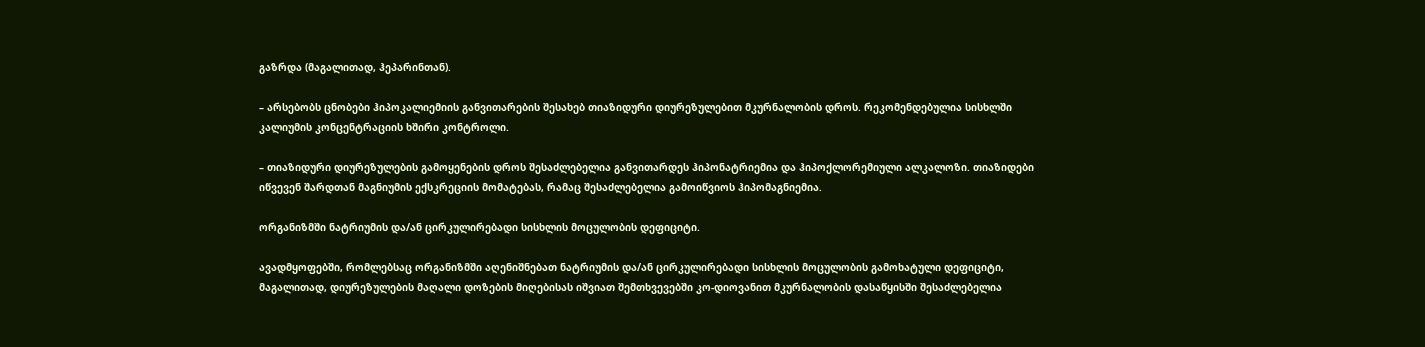გაზრდა (მაგალითად, ჰეპარინთან).

– არსებობს ცნობები ჰიპოკალიემიის განვითარების შესახებ თიაზიდური დიურეზულებით მკურნალობის დროს. რეკომენდებულია სისხლში კალიუმის კონცენტრაციის ხშირი კონტროლი.

– თიაზიდური დიურეზულების გამოყენების დროს შესაძლებელია განვითარდეს ჰიპონატრიემია და ჰიპოქლორემიული ალკალოზი. თიაზიდები იწვევენ შარდთან მაგნიუმის ექსკრეციის მომატებას, რამაც შესაძლებელია გამოიწვიოს ჰიპომაგნიემია.

ორგანიზმში ნატრიუმის და/ან ცირკულირებადი სისხლის მოცულობის დეფიციტი.

ავადმყოფებში, რომლებსაც ორგანიზმში აღენიშნებათ ნატრიუმის და/ან ცირკულირებადი სისხლის მოცულობის გამოხატული დეფიციტი, მაგალითად, დიურეზულების მაღალი დოზების მიღებისას იშვიათ შემთხვევებში კო-დიოვანით მკურნალობის დასაწყისში შესაძლებელია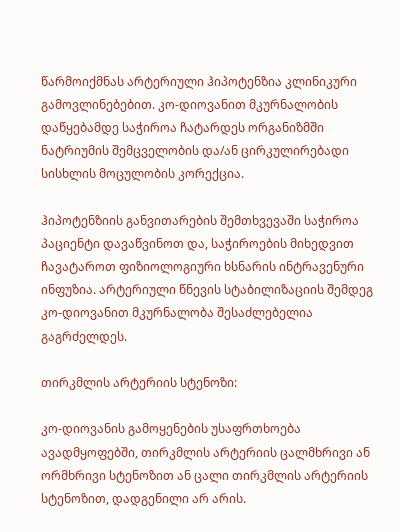წარმოიქმნას არტერიული ჰიპოტენზია კლინიკური გამოვლინებებით. კო-დიოვანით მკურნალობის დაწყებამდე საჭიროა ჩატარდეს ორგანიზმში ნატრიუმის შემცველობის და/ან ცირკულირებადი სისხლის მოცულობის კორექცია.

ჰიპოტენზიის განვითარების შემთხვევაში საჭიროა პაციენტი დავაწვინოთ და, საჭიროების მიხედვით ჩავატაროთ ფიზიოლოგიური ხსნარის ინტრავენური ინფუზია. არტერიული წნევის სტაბილიზაციის შემდეგ კო-დიოვანით მკურნალობა შესაძლებელია გაგრძელდეს.

თირკმლის არტერიის სტენოზი:

კო-დიოვანის გამოყენების უსაფრთხოება ავადმყოფებში, თირკმლის არტერიის ცალმხრივი ან ორმხრივი სტენოზით ან ცალი თირკმლის არტერიის სტენოზით, დადგენილი არ არის.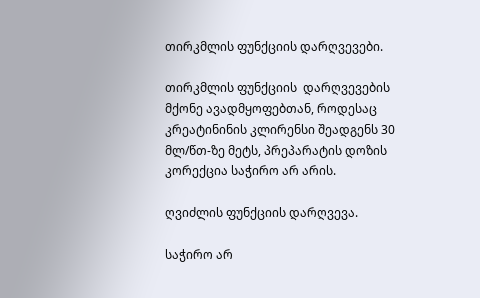თირკმლის ფუნქციის დარღვევები.

თირკმლის ფუნქციის  დარღვევების მქონე ავადმყოფებთან, როდესაც კრეატინინის კლირენსი შეადგენს 30 მლ/წთ-ზე მეტს, პრეპარატის დოზის კორექცია საჭირო არ არის.

ღვიძლის ფუნქციის დარღვევა.

საჭირო არ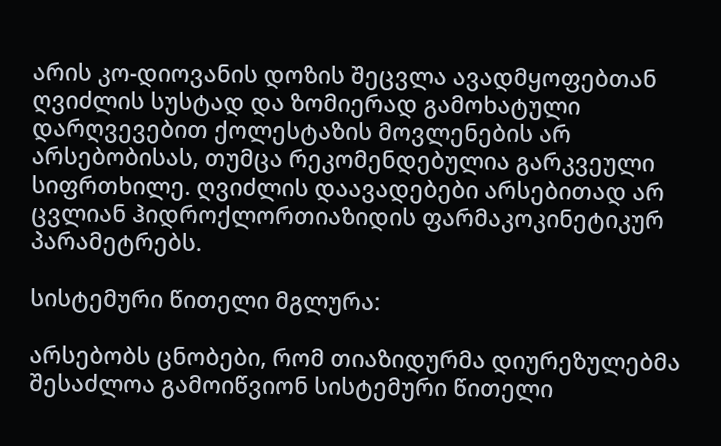არის კო-დიოვანის დოზის შეცვლა ავადმყოფებთან ღვიძლის სუსტად და ზომიერად გამოხატული დარღვევებით ქოლესტაზის მოვლენების არ არსებობისას, თუმცა რეკომენდებულია გარკვეული სიფრთხილე. ღვიძლის დაავადებები არსებითად არ ცვლიან ჰიდროქლორთიაზიდის ფარმაკოკინეტიკურ პარამეტრებს.

სისტემური წითელი მგლურა:

არსებობს ცნობები, რომ თიაზიდურმა დიურეზულებმა შესაძლოა გამოიწვიონ სისტემური წითელი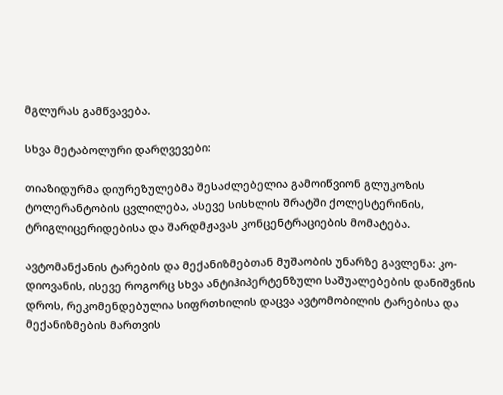მგლურას გამწვავება.

სხვა მეტაბოლური დარღვევები:

თიაზიდურმა დიურეზულებმა შესაძლებელია გამოიწვიონ გლუკოზის ტოლერანტობის ცვლილება, ასევე სისხლის შრატში ქოლესტერინის, ტრიგლიცერიდებისა და შარდმჟავას კონცენტრაციების მომატება.

ავტომანქანის ტარების და მექანიზმებთან მუშაობის უნარზე გავლენა: კო-დიოვანის, ისევე როგორც სხვა ანტიჰიპერტენზული საშუალებების დანიშვნის დროს, რეკომენდებულია სიფრთხილის დაცვა ავტომობილის ტარებისა და მექანიზმების მართვის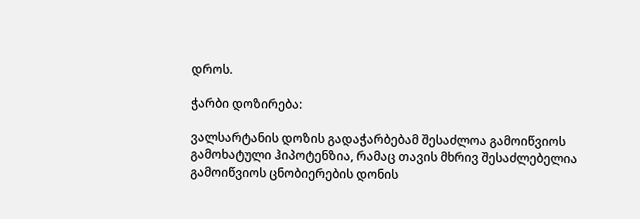დროს.

ჭარბი დოზირება:

ვალსარტანის დოზის გადაჭარბებამ შესაძლოა გამოიწვიოს გამოხატული ჰიპოტენზია, რამაც თავის მხრივ შესაძლებელია გამოიწვიოს ცნობიერების დონის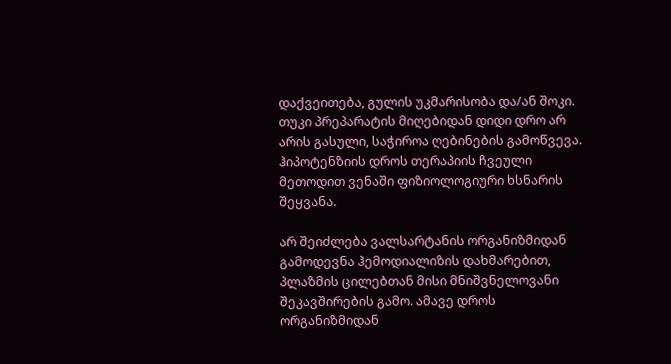დაქვეითება, გულის უკმარისობა და/ან შოკი. თუკი პრეპარატის მიღებიდან დიდი დრო არ არის გასული, საჭიროა ღებინების გამოწვევა. ჰიპოტენზიის დროს თერაპიის ჩვეული მეთოდით ვენაში ფიზიოლოგიური ხსნარის შეყვანა.

არ შეიძლება ვალსარტანის ორგანიზმიდან გამოდევნა ჰემოდიალიზის დახმარებით, პლაზმის ცილებთან მისი მნიშვნელოვანი შეკავშირების გამო. ამავე დროს ორგანიზმიდან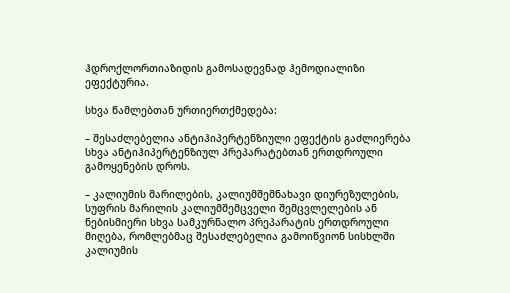ჰდროქლორთიაზიდის გამოსადევნად ჰემოდიალიზი ეფექტურია.

სხვა წამლებთან ურთიერთქმედება:

– შესაძლებელია ანტიჰიპერტენზიული ეფექტის გაძლიერება სხვა ანტიჰიპერტენზიულ პრეპარატებთან ერთდროული გამოყენების დროს.

– კალიუმის მარილების, კალიუმშემნახავი დიურეზულების, სუფრის მარილის კალიუმშემცველი შემცვლელების ან ნებისმიერი სხვა სამკურნალო პრეპარატის ერთდროული მიღება, რომლებმაც შესაძლებელია გამოიწვიონ სისხლში კალიუმის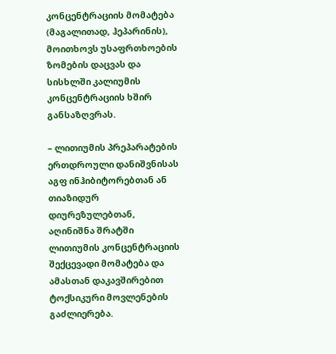კონცენტრაციის მომატება (მაგალითად, ჰეპარინის), მოითხოვს უსაფრთხოების ზომების დაცვას და სისხლში კალიუმის კონცენტრაციის ხშირ განსაზღვრას.

– ლითიუმის პრეპარატების ერთდროული დანიშვნისას აგფ ინჰიბიტორებთან ან თიაზიდურ დიურეზულებთან, აღინიშნა შრატში ლითიუმის კონცენტრაციის შექცევადი მომატება და ამასთან დაკავშირებით ტოქსიკური მოვლენების გაძლიერება.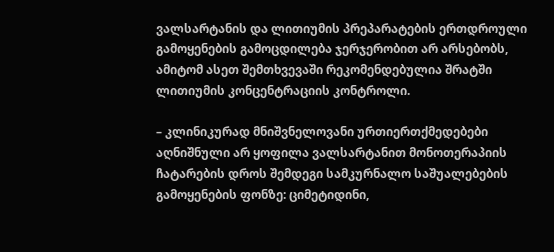ვალსარტანის და ლითიუმის პრეპარატების ერთდროული გამოყენების გამოცდილება ჯერჯერობით არ არსებობს, ამიტომ ასეთ შემთხვევაში რეკომენდებულია შრატში ლითიუმის კონცენტრაციის კონტროლი.

– კლინიკურად მნიშვნელოვანი ურთიერთქმედებები აღნიშნული არ ყოფილა ვალსარტანით მონოთერაპიის ჩატარების დროს შემდეგი სამკურნალო საშუალებების გამოყენების ფონზე: ციმეტიდინი,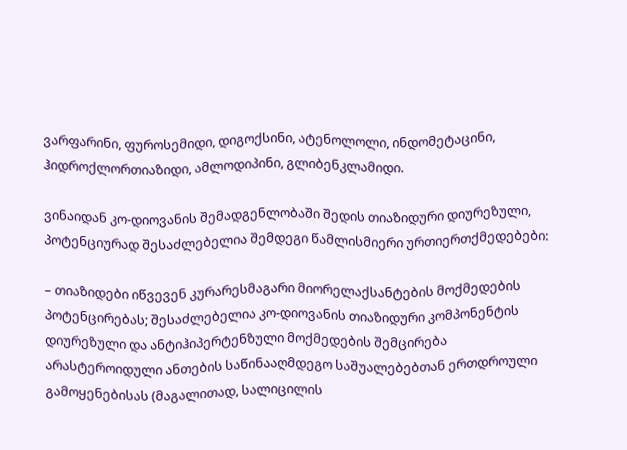ვარფარინი, ფუროსემიდი, დიგოქსინი, ატენოლოლი, ინდომეტაცინი, ჰიდროქლორთიაზიდი, ამლოდიპინი, გლიბენკლამიდი.

ვინაიდან კო-დიოვანის შემადგენლობაში შედის თიაზიდური დიურეზული, პოტენციურად შესაძლებელია შემდეგი წამლისმიერი ურთიერთქმედებები:

– თიაზიდები იწვევენ კურარესმაგარი მიორელაქსანტების მოქმედების პოტენცირებას; შესაძლებელია კო-დიოვანის თიაზიდური კომპონენტის დიურეზული და ანტიჰიპერტენზული მოქმედების შემცირება არასტეროიდული ანთების საწინააღმდეგო საშუალებებთან ერთდროული გამოყენებისას (მაგალითად, სალიცილის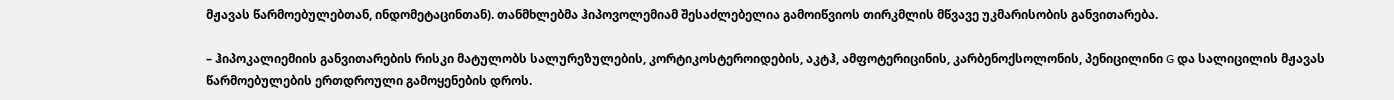მჟავას წარმოებულებთან, ინდომეტაცინთან). თანმხლებმა ჰიპოვოლემიამ შესაძლებელია გამოიწვიოს თირკმლის მწვავე უკმარისობის განვითარება.

– ჰიპოკალიემიის განვითარების რისკი მატულობს სალურეზულების, კორტიკოსტეროიდების, აკტჰ, ამფოტერიცინის, კარბენოქსოლონის, პენიცილინი G და სალიცილის მჟავას წარმოებულების ერთდროული გამოყენების დროს.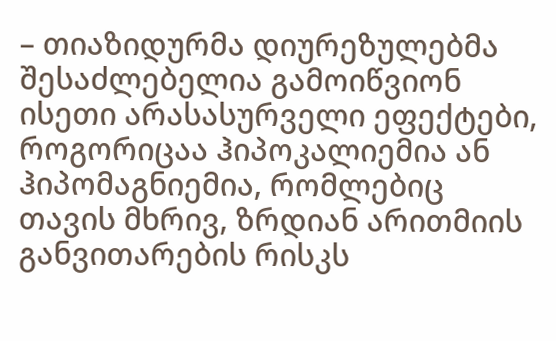– თიაზიდურმა დიურეზულებმა შესაძლებელია გამოიწვიონ ისეთი არასასურველი ეფექტები, როგორიცაა ჰიპოკალიემია ან ჰიპომაგნიემია, რომლებიც თავის მხრივ, ზრდიან არითმიის განვითარების რისკს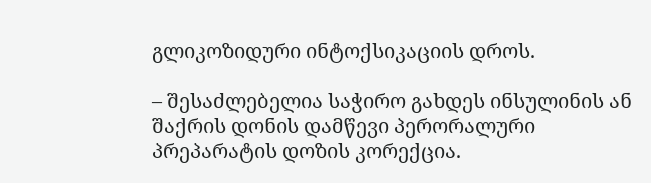გლიკოზიდური ინტოქსიკაციის დროს.

– შესაძლებელია საჭირო გახდეს ინსულინის ან შაქრის დონის დამწევი პერორალური პრეპარატის დოზის კორექცია.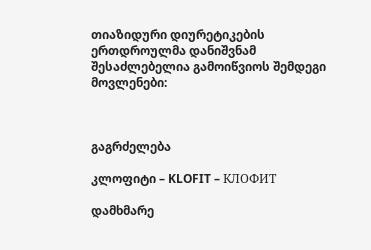თიაზიდური დიურეტიკების ერთდროულმა დანიშვნამ შესაძლებელია გამოიწვიოს შემდეგი მოვლენები:



გაგრძელება

კლოფიტი – KLOFIT – КЛОФИТ

დამხმარე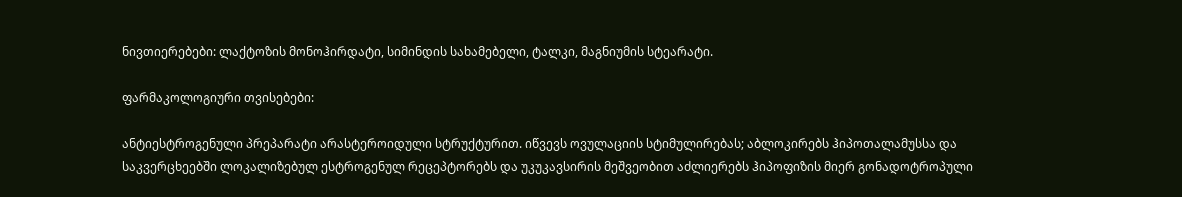ნივთიერებები: ლაქტოზის მონოჰირდატი, სიმინდის სახამებელი, ტალკი, მაგნიუმის სტეარატი.

ფარმაკოლოგიური თვისებები:

ანტიესტროგენული პრეპარატი არასტეროიდული სტრუქტურით. იწვევს ოვულაციის სტიმულირებას; აბლოკირებს ჰიპოთალამუსსა და საკვერცხეებში ლოკალიზებულ ესტროგენულ რეცეპტორებს და უკუკავსირის მეშვეობით აძლიერებს ჰიპოფიზის მიერ გონადოტროპული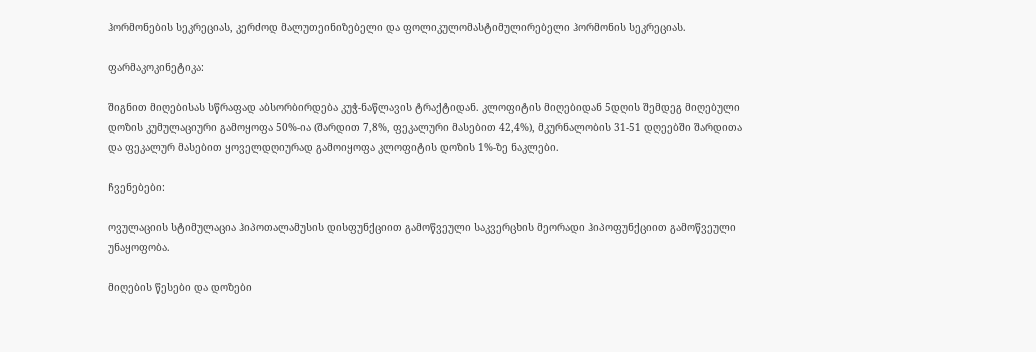ჰორმონების სეკრეციას, კერძოდ მალუთეინიზებელი და ფოლიკულომასტიმულირებელი ჰორმონის სეკრეციას.

ფარმაკოკინეტიკა:

შიგნით მიღებისას სწრაფად აბსორბირდება კუჭ-ნაწლავის ტრაქტიდან. კლოფიტის მიღებიდან 5დღის შემდეგ მიღებული დოზის კუმულაციური გამოყოფა 50%-ია (შარდით 7,8%, ფეკალური მასებით 42,4%), მკურნალობის 31-51 დღეებში შარდითა და ფეკალურ მასებით ყოველდღიურად გამოიყოფა კლოფიტის დოზის 1%-ზე ნაკლები.

ჩვენებები:

ოვულაციის სტიმულაცია ჰიპოთალამუსის დისფუნქციით გამოწვეული საკვერცხის მეორადი ჰიპოფუნქციით გამოწვეული უნაყოფობა.

მიღების წესები და დოზები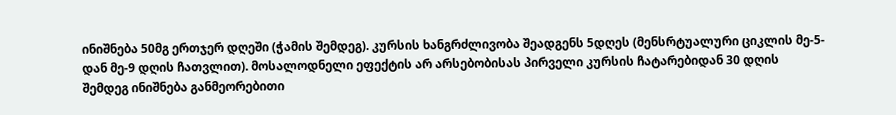ინიშნება 50მგ ერთჯერ დღეში (ჭამის შემდეგ). კურსის ხანგრძლივობა შეადგენს 5დღეს (მენსრტუალური ციკლის მე-5-დან მე-9 დღის ჩათვლით). მოსალოდნელი ეფექტის არ არსებობისას პირველი კურსის ჩატარებიდან 30 დღის შემდეგ ინიშნება განმეორებითი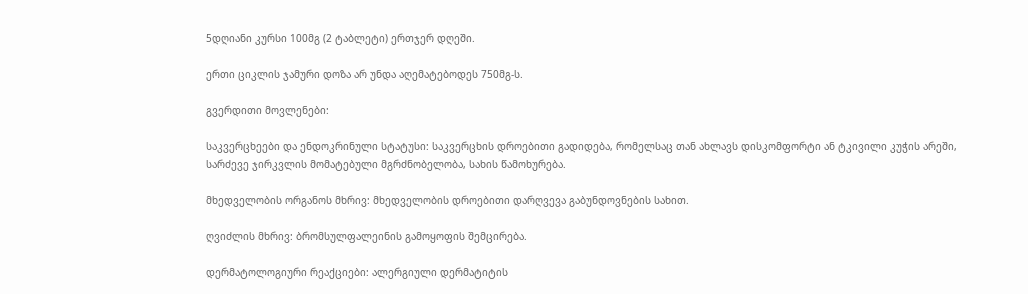5დღიანი კურსი 100მგ (2 ტაბლეტი) ერთჯერ დღეში.

ერთი ციკლის ჯამური დოზა არ უნდა აღემატებოდეს 750მგ-ს.

გვერდითი მოვლენები:

საკვერცხეები და ენდოკრინული სტატუსი: საკვერცხის დროებითი გადიდება, რომელსაც თან ახლავს დისკომფორტი ან ტკივილი კუჭის არეში, სარძევე ჯირკვლის მომატებული მგრძნობელობა, სახის წამოხურება.

მხედველობის ორგანოს მხრივ: მხედველობის დროებითი დარღვევა გაბუნდოვნების სახით.

ღვიძლის მხრივ: ბრომსულფალეინის გამოყოფის შემცირება.

დერმატოლოგიური რეაქციები: ალერგიული დერმატიტის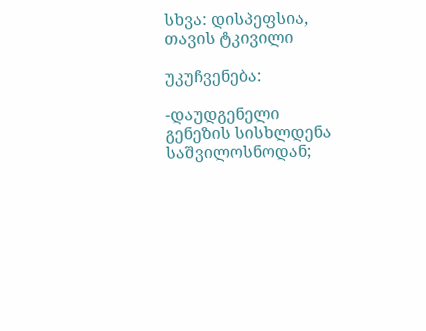სხვა: დისპეფსია, თავის ტკივილი

უკუჩვენება:

-დაუდგენელი გენეზის სისხლდენა საშვილოსნოდან;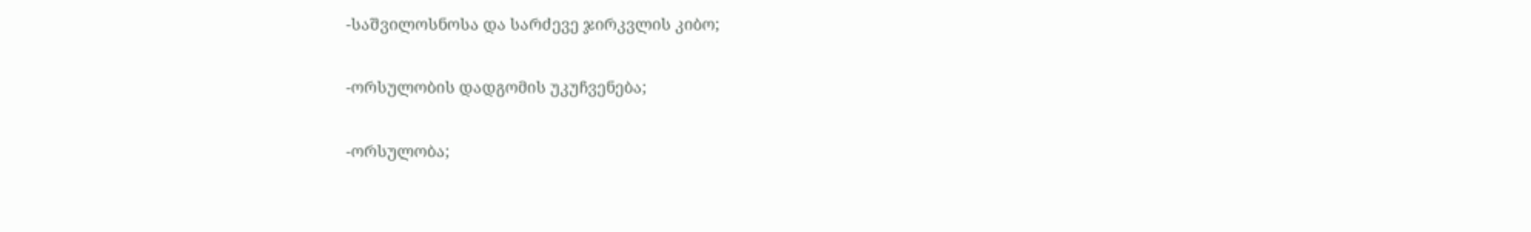-საშვილოსნოსა და სარძევე ჯირკვლის კიბო;

-ორსულობის დადგომის უკუჩვენება;

-ორსულობა;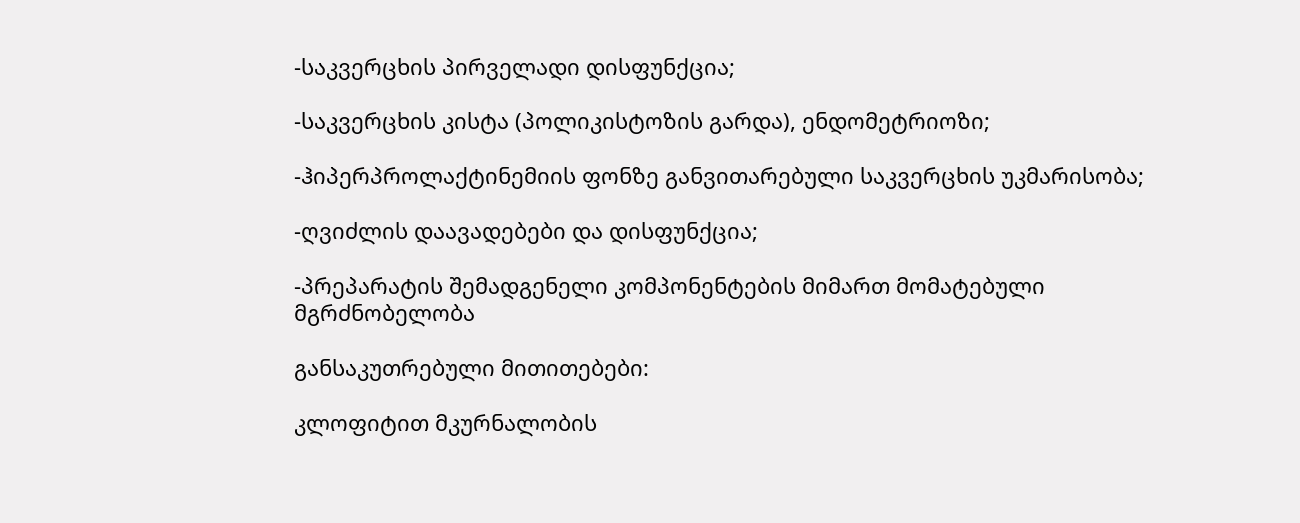-საკვერცხის პირველადი დისფუნქცია;

-საკვერცხის კისტა (პოლიკისტოზის გარდა), ენდომეტრიოზი;

-ჰიპერპროლაქტინემიის ფონზე განვითარებული საკვერცხის უკმარისობა;

-ღვიძლის დაავადებები და დისფუნქცია;

-პრეპარატის შემადგენელი კომპონენტების მიმართ მომატებული მგრძნობელობა

განსაკუთრებული მითითებები:

კლოფიტით მკურნალობის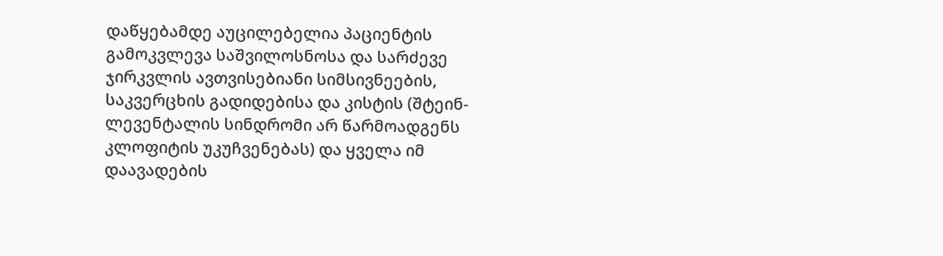დაწყებამდე აუცილებელია პაციენტის გამოკვლევა საშვილოსნოსა და სარძევე ჯირკვლის ავთვისებიანი სიმსივნეების, საკვერცხის გადიდებისა და კისტის (შტეინ-ლევენტალის სინდრომი არ წარმოადგენს კლოფიტის უკუჩვენებას) და ყველა იმ დაავადების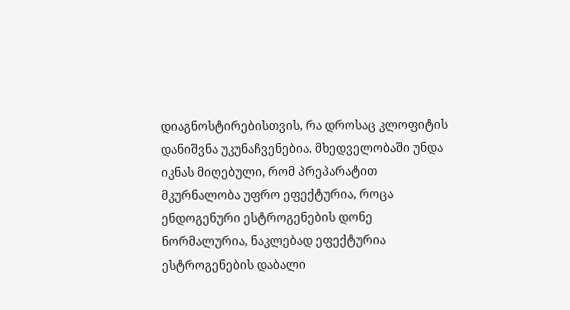დიაგნოსტირებისთვის, რა დროსაც კლოფიტის დანიშვნა უკუნაჩვენებია. მხედველობაში უნდა იკნას მიღებული, რომ პრეპარატით მკურნალობა უფრო ეფექტურია, როცა ენდოგენური ესტროგენების დონე ნორმალურია, ნაკლებად ეფექტურია ესტროგენების დაბალი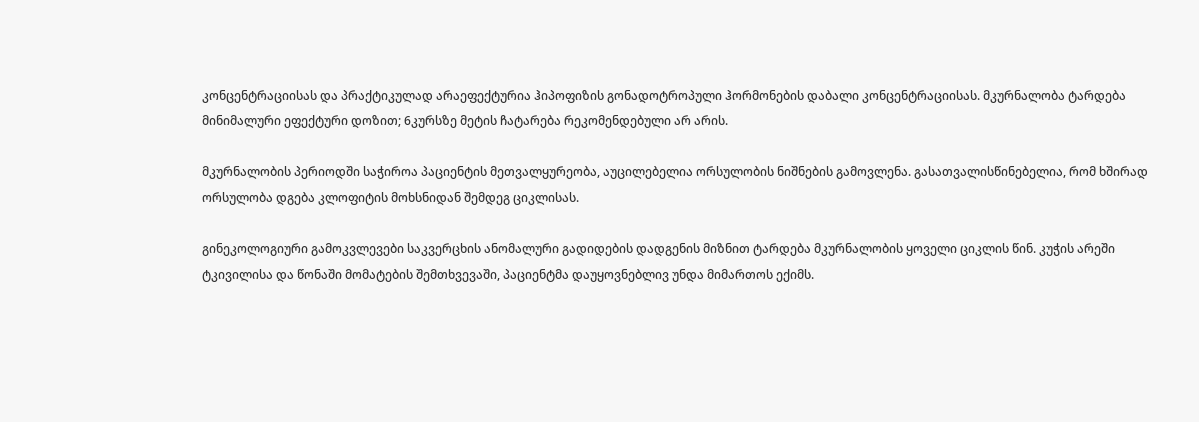კონცენტრაციისას და პრაქტიკულად არაეფექტურია ჰიპოფიზის გონადოტროპული ჰორმონების დაბალი კონცენტრაციისას. მკურნალობა ტარდება მინიმალური ეფექტური დოზით; 6კურსზე მეტის ჩატარება რეკომენდებული არ არის.

მკურნალობის პერიოდში საჭიროა პაციენტის მეთვალყურეობა, აუცილებელია ორსულობის ნიშნების გამოვლენა. გასათვალისწინებელია, რომ ხშირად ორსულობა დგება კლოფიტის მოხსნიდან შემდეგ ციკლისას.

გინეკოლოგიური გამოკვლევები საკვერცხის ანომალური გადიდების დადგენის მიზნით ტარდება მკურნალობის ყოველი ციკლის წინ. კუჭის არეში ტკივილისა და წონაში მომატების შემთხვევაში, პაციენტმა დაუყოვნებლივ უნდა მიმართოს ექიმს.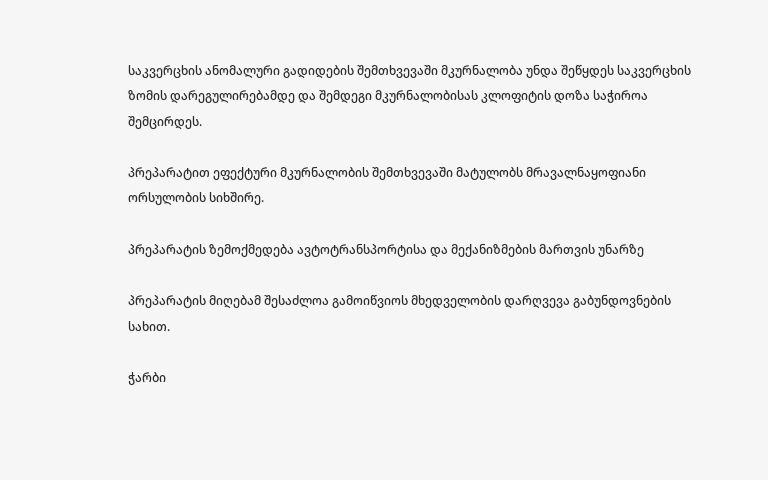საკვერცხის ანომალური გადიდების შემთხვევაში მკურნალობა უნდა შეწყდეს საკვერცხის ზომის დარეგულირებამდე და შემდეგი მკურნალობისას კლოფიტის დოზა საჭიროა შემცირდეს.

პრეპარატით ეფექტური მკურნალობის შემთხვევაში მატულობს მრავალნაყოფიანი ორსულობის სიხშირე.

პრეპარატის ზემოქმედება ავტოტრანსპორტისა და მექანიზმების მართვის უნარზე

პრეპარატის მიღებამ შესაძლოა გამოიწვიოს მხედველობის დარღვევა გაბუნდოვნების სახით.

ჭარბი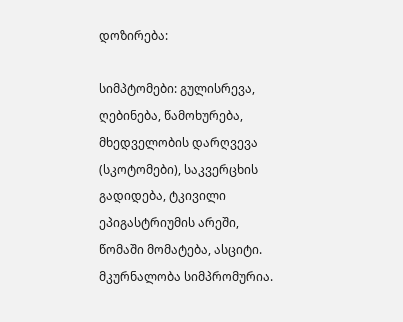დოზირება:

სიმპტომები: გულისრევა, ღებინება, წამოხურება, მხედველობის დარღვევა (სკოტომები), საკვერცხის გადიდება, ტკივილი ეპიგასტრიუმის არეში, წომაში მომატება, ასციტი. მკურნალობა სიმპრომურია.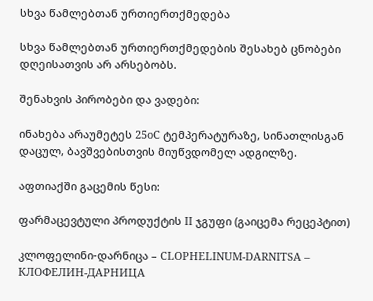სხვა წამლებთან ურთიერთქმედება

სხვა წამლებთან ურთიერთქმედების შესახებ ცნობები დღეისათვის არ არსებობს.

შენახვის პირობები და ვადები:

ინახება არაუმეტეს 25oC ტემპერატურაზე, სინათლისგან დაცულ, ბავშვებისთვის მიუწვდომელ ადგილზე.

აფთიაქში გაცემის წესი:

ფარმაცევტული პროდუქტის II ჯგუფი (გაიცემა რეცეპტით)

კლოფელინი-დარნიცა – CLOPHELINUM-DARNITSA – КЛОФЕЛИН-ДАРНИЦА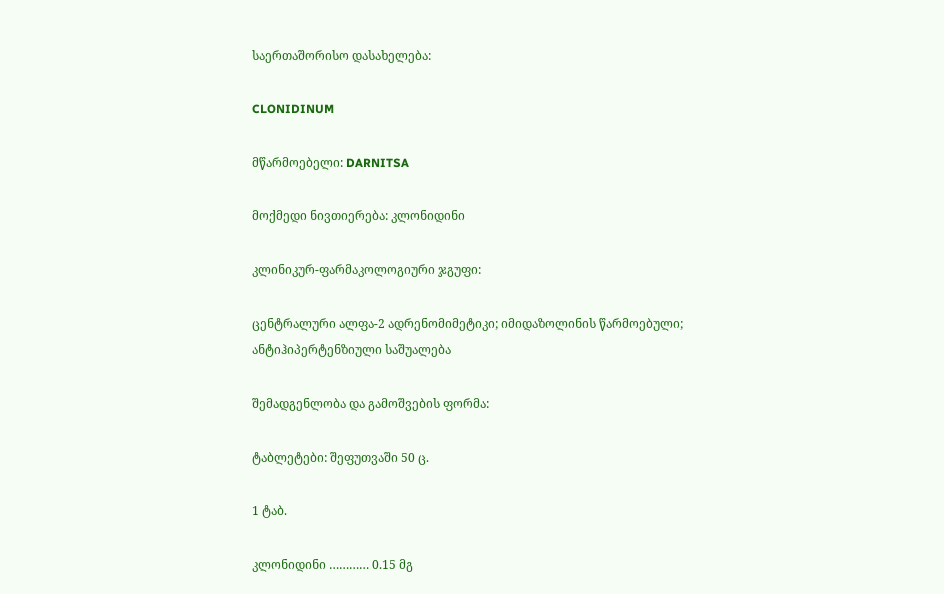საერთაშორისო დასახელება:

CLONIDINUM

მწარმოებელი: DARNITSA

მოქმედი ნივთიერება: კლონიდინი

კლინიკურ-ფარმაკოლოგიური ჯგუფი:

ცენტრალური ალფა-2 ადრენომიმეტიკი; იმიდაზოლინის წარმოებული; ანტიჰიპერტენზიული საშუალება

შემადგენლობა და გამოშვების ფორმა:

ტაბლეტები: შეფუთვაში 50 ც.

1 ტაბ.

კლონიდინი ………… 0.15 მგ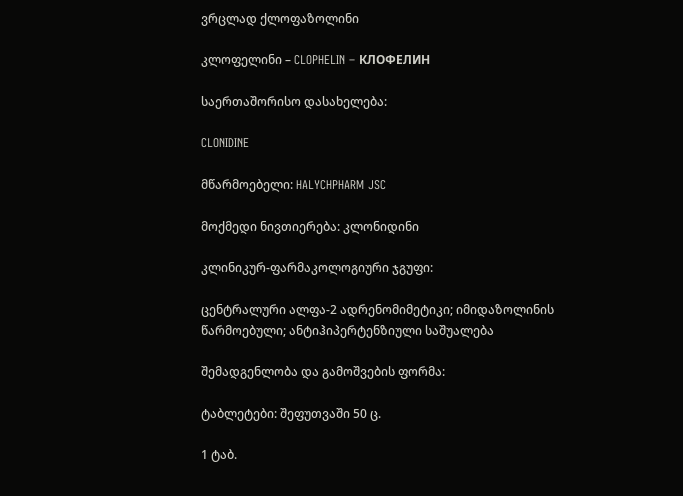ვრცლად ქლოფაზოლინი

კლოფელინი – CLOPHELIN – КЛОФЕЛИН

საერთაშორისო დასახელება:

CLONIDINE

მწარმოებელი: HALYCHPHARM JSC

მოქმედი ნივთიერება: კლონიდინი

კლინიკურ-ფარმაკოლოგიური ჯგუფი:

ცენტრალური ალფა-2 ადრენომიმეტიკი; იმიდაზოლინის წარმოებული; ანტიჰიპერტენზიული საშუალება

შემადგენლობა და გამოშვების ფორმა:

ტაბლეტები: შეფუთვაში 50 ც.

1 ტაბ.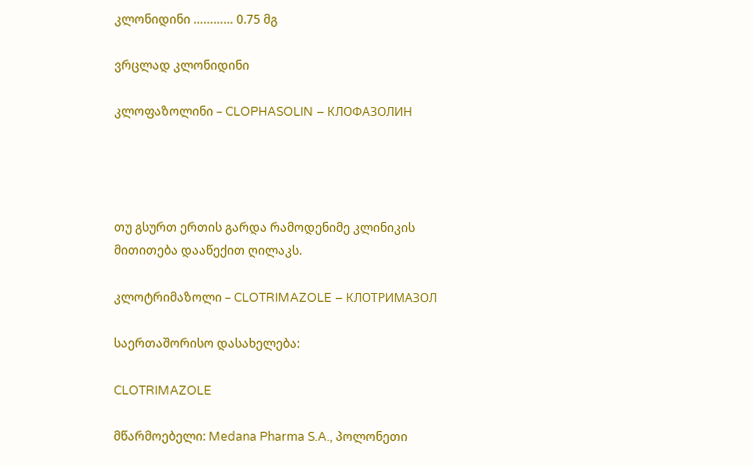კლონიდინი ………… 0.75 მგ

ვრცლად კლონიდინი

კლოფაზოლინი – CLOPHASOLIN – КЛОФАЗОЛИН




თუ გსურთ ერთის გარდა რამოდენიმე კლინიკის
მითითება დააწექით ღილაკს.

კლოტრიმაზოლი – CLOTRIMAZOLE – КЛОТРИМАЗОЛ

საერთაშორისო დასახელება:

CLOTRIMAZOLE

მწარმოებელი: Medana Pharma S.A., პოლონეთი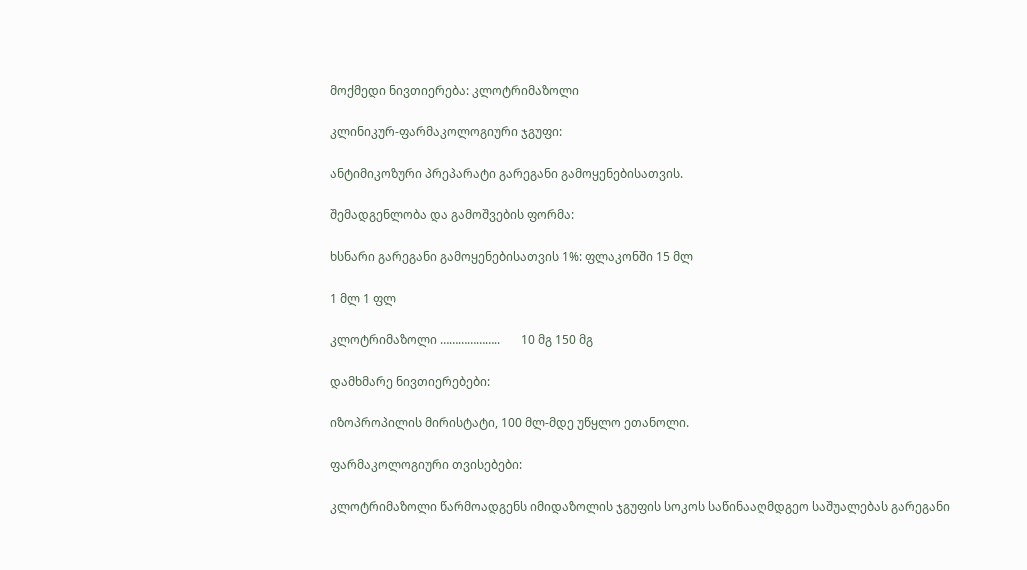მოქმედი ნივთიერება: კლოტრიმაზოლი

კლინიკურ-ფარმაკოლოგიური ჯგუფი:

ანტიმიკოზური პრეპარატი გარეგანი გამოყენებისათვის.

შემადგენლობა და გამოშვების ფორმა:

ხსნარი გარეგანი გამოყენებისათვის 1%: ფლაკონში 15 მლ

1 მლ 1 ფლ

კლოტრიმაზოლი ………………..       10 მგ 150 მგ

დამხმარე ნივთიერებები:

იზოპროპილის მირისტატი, 100 მლ-მდე უწყლო ეთანოლი.

ფარმაკოლოგიური თვისებები:

კლოტრიმაზოლი წარმოადგენს იმიდაზოლის ჯგუფის სოკოს საწინააღმდგეო საშუალებას გარეგანი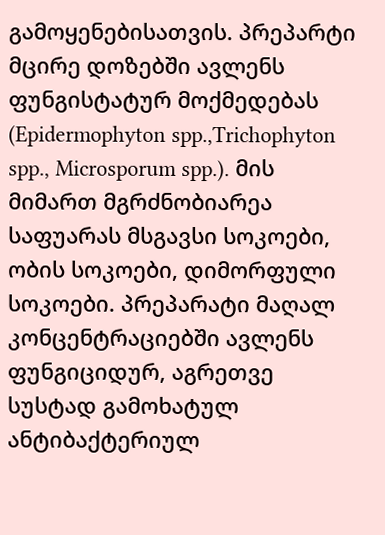გამოყენებისათვის. პრეპარტი მცირე დოზებში ავლენს ფუნგისტატურ მოქმედებას (Epidermophyton spp.,Trichophyton spp., Microsporum spp.). მის მიმართ მგრძნობიარეა საფუარას მსგავსი სოკოები, ობის სოკოები, დიმორფული სოკოები. პრეპარატი მაღალ კონცენტრაციებში ავლენს ფუნგიციდურ, აგრეთვე სუსტად გამოხატულ ანტიბაქტერიულ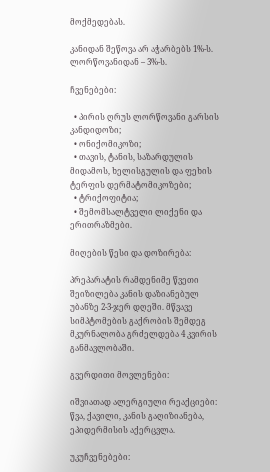მოქმედებას.

კანიდან შეწოვა არ აჭარბებს 1%-ს. ლორწოვანიდან – 3%-ს.

ჩვენებები:

  • პირის ღრუს ლორწოვანი გარსის კანდიდოზი;
  • ონიქომიკოზი;
  • თავის, ტანის, საზარდულის მიდამოს, ხელისგულის და ფეხის ტერფის დერმატომიკოზები;
  • ტრიქოფიტია;
  • შემომსალტველი ლიქენი და ერითრაზმები.

მიღების წესი და დოზირება:

პრეპარატის რამდენიმე წვეთი შეიზილება კანის დაზიანებულ უბანზე 2-3-ჯერ დღეში. მწვავე სიმპტომების გაქრობის შემდეგ მკურნალობა გრძელდება 4 კვირის განმავლობაში.

გვერდითი მოვლენები:

იშვიათად ალერგიული რეაქციები: წვა, ქავილი, კანის გაღიზიანება, ეპიდერმისის აქერცვლა.

უკუჩვენებები: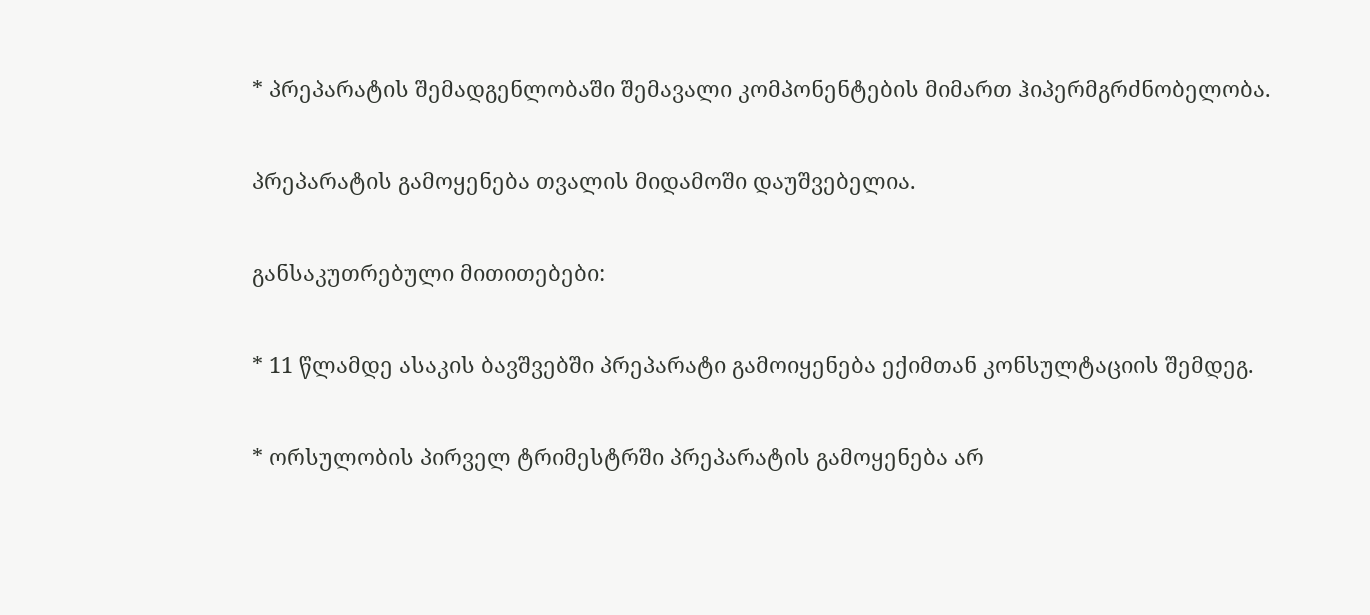* პრეპარატის შემადგენლობაში შემავალი კომპონენტების მიმართ ჰიპერმგრძნობელობა.

პრეპარატის გამოყენება თვალის მიდამოში დაუშვებელია.

განსაკუთრებული მითითებები:

* 11 წლამდე ასაკის ბავშვებში პრეპარატი გამოიყენება ექიმთან კონსულტაციის შემდეგ.

* ორსულობის პირველ ტრიმესტრში პრეპარატის გამოყენება არ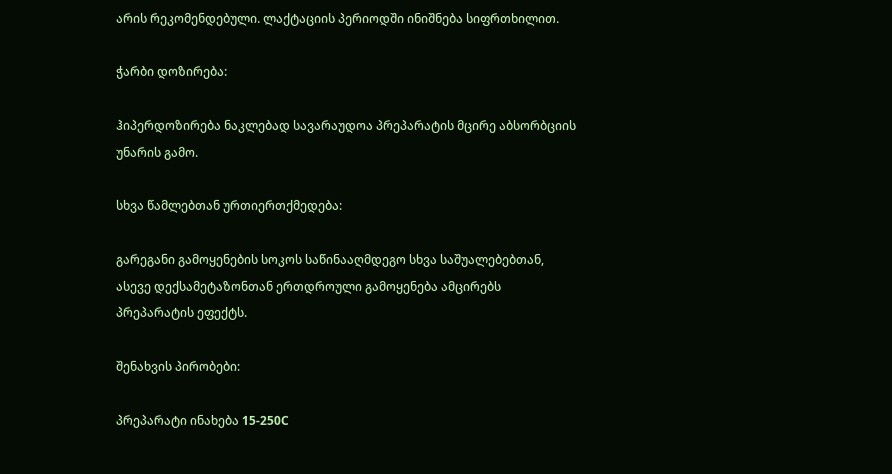არის რეკომენდებული. ლაქტაციის პერიოდში ინიშნება სიფრთხილით.

ჭარბი დოზირება:

ჰიპერდოზირება ნაკლებად სავარაუდოა პრეპარატის მცირე აბსორბციის უნარის გამო.

სხვა წამლებთან ურთიერთქმედება:

გარეგანი გამოყენების სოკოს საწინააღმდეგო სხვა საშუალებებთან, ასევე დექსამეტაზონთან ერთდროული გამოყენება ამცირებს პრეპარატის ეფექტს.

შენახვის პირობები:

პრეპარატი ინახება 15-250C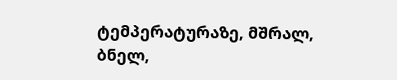ტემპერატურაზე, მშრალ, ბნელ,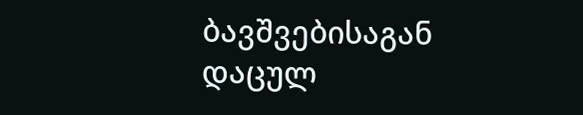ბავშვებისაგან დაცულ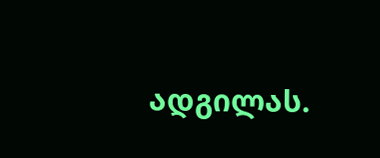ადგილას.